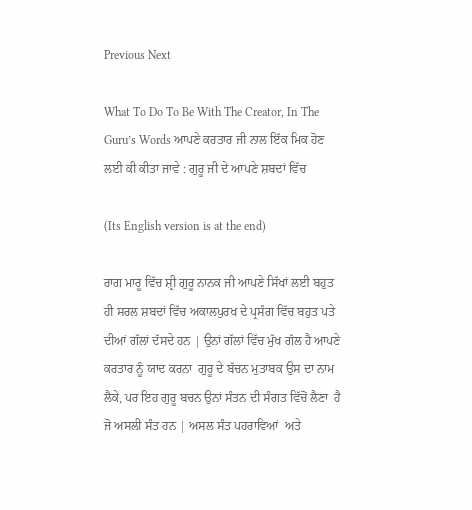Previous Next

What To Do To Be With The Creator, In The Guru’s Words ਆਪਣੇ ਕਰਤਾਰ ਜੀ ਨਾਲ ਇੱਕ ਮਿਕ ਹੋਣ ਲਈ ਕੀ ਕੀਤਾ ਜਾਵੇ : ਗੁਰੂ ਜੀ ਦੇ ਆਪਣੇ ਸ਼ਬਦਾਂ ਵਿੱਚ

(Its English version is at the end)

ਰਾਗ ਮਾਰੂ ਵਿੱਚ ਸ਼੍ਰੀ ਗੁਰੂ ਨਾਨਕ ਜੀ ਆਪਣੇ ਸਿੱਖਾਂ ਲਈ ਬਹੁਤ ਹੀ ਸਰਲ ਸ਼ਬਦਾਂ ਵਿੱਚ ਅਕਾਲਪੁਰਖ ਦੇ ਪ੍ਰਸੰਗ ਵਿੱਚ ਬਹੁਤ ਪਤੇ ਦੀਆਂ ਗੱਲਾਂ ਦੱਸਦੇ ਹਨ | ਉਨਾਂ ਗੱਲਾਂ ਵਿੱਚ ਮੁੱਖ ਗੱਲ ਹੈ ਆਪਣੇ ਕਰਤਾਰ ਨੂੰ ਯਾਦ ਕਰਨਾ  ਗੁਰੂ ਦੇ ਬੱਚਨ ਮੁਤਾਬਕ ਉਸ ਦਾ ਨਾਮ ਲੈਕੇ, ਪਰ ਇਹ ਗੁਰੂ ਬਚਨ ਉਨਾਂ ਸੰਤਨ ਦੀ ਸੰਗਤ ਵਿੱਚੋਂ ਲੈਣਾ  ਹੈ ਜੋ ਅਸਲੀ ਸੰਤ ਹਨ | ਅਸਲ ਸੰਤ ਪਹਰਾਵਿਆਂ  ਅਤੇ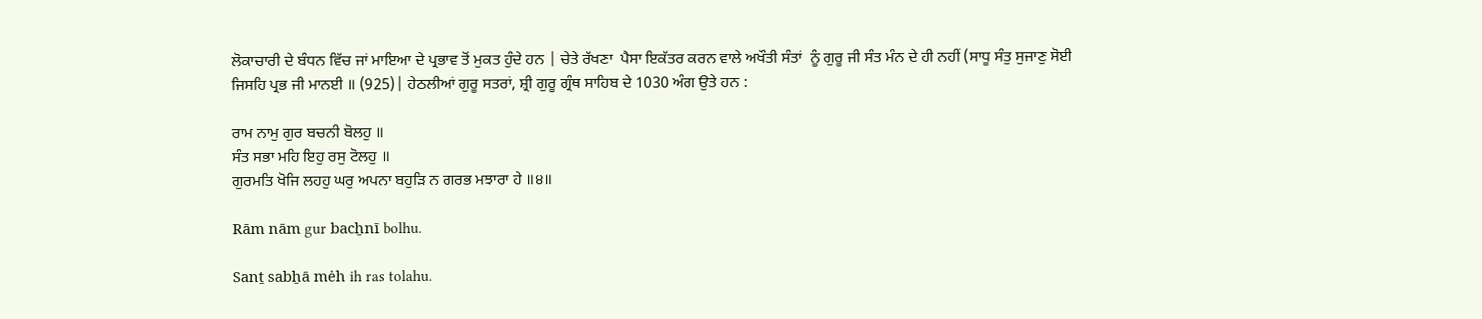ਲੋਕਾਚਾਰੀ ਦੇ ਬੰਧਨ ਵਿੱਚ ਜਾਂ ਮਾਇਆ ਦੇ ਪ੍ਰਭਾਵ ਤੋਂ ਮੁਕਤ ਹੁੰਦੇ ਹਨ | ਚੇਤੇ ਰੱਖਣਾ  ਪੈਸਾ ਇਕੱਤਰ ਕਰਨ ਵਾਲੇ ਅਖੌਤੀ ਸੰਤਾਂ  ਨੂੰ ਗੁਰੂ ਜੀ ਸੰਤ ਮੰਨ ਦੇ ਹੀ ਨਹੀਂ (ਸਾਧੂ ਸੰਤੁ ਸੁਜਾਣੁ ਸੋਈ ਜਿਸਹਿ ਪ੍ਰਭ ਜੀ ਮਾਨਈ ॥ (925)| ਹੇਠਲੀਆਂ ਗੁਰੂ ਸਤਰਾਂ, ਸ਼੍ਰੀ ਗੁਰੂ ਗ੍ਰੰਥ ਸਾਹਿਬ ਦੇ 1030 ਅੰਗ ਉਤੇ ਹਨ :

ਰਾਮ ਨਾਮੁ ਗੁਰ ਬਚਨੀ ਬੋਲਹੁ ॥
ਸੰਤ ਸਭਾ ਮਹਿ ਇਹੁ ਰਸੁ ਟੋਲਹੁ ॥
ਗੁਰਮਤਿ ਖੋਜਿ ਲਹਹੁ ਘਰੁ ਅਪਨਾ ਬਹੁੜਿ ਨ ਗਰਭ ਮਝਾਰਾ ਹੇ ॥੪॥

Rām nām gur bacẖnī bolhu.

Sanṯ sabẖā mėh ih ras tolahu.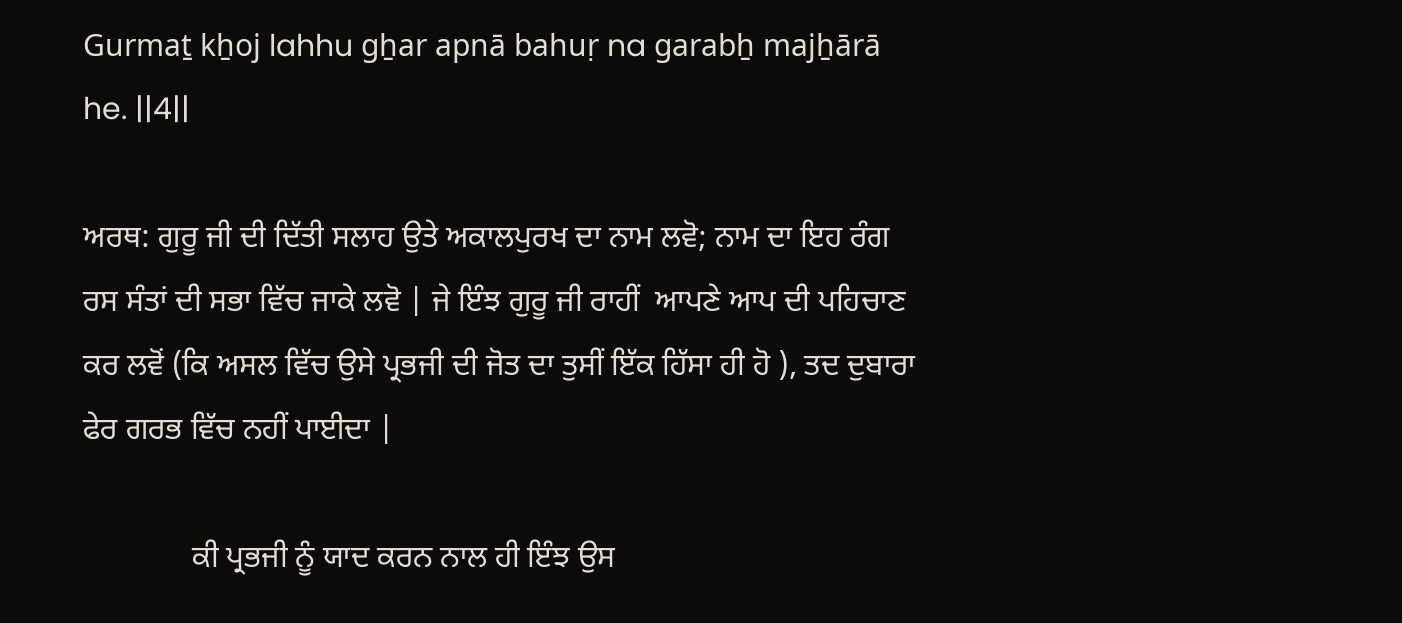Gurmaṯ kẖoj lahhu gẖar apnā bahuṛ na garabẖ majẖārā he. ||4||

ਅਰਥ: ਗੁਰੂ ਜੀ ਦੀ ਦਿੱਤੀ ਸਲਾਹ ਉਤੇ ਅਕਾਲਪੁਰਖ ਦਾ ਨਾਮ ਲਵੋ; ਨਾਮ ਦਾ ਇਹ ਰੰਗ ਰਸ ਸੰਤਾਂ ਦੀ ਸਭਾ ਵਿੱਚ ਜਾਕੇ ਲਵੋ | ਜੇ ਇੰਝ ਗੁਰੂ ਜੀ ਰਾਹੀਂ  ਆਪਣੇ ਆਪ ਦੀ ਪਹਿਚਾਣ ਕਰ ਲਵੋਂ (ਕਿ ਅਸਲ ਵਿੱਚ ਉਸੇ ਪ੍ਰਭਜੀ ਦੀ ਜੋਤ ਦਾ ਤੁਸੀਂ ਇੱਕ ਹਿੱਸਾ ਹੀ ਹੋ ), ਤਦ ਦੁਬਾਰਾ ਫੇਰ ਗਰਭ ਵਿੱਚ ਨਹੀਂ ਪਾਈਦਾ |

              ਕੀ ਪ੍ਰਭਜੀ ਨੂੰ ਯਾਦ ਕਰਨ ਨਾਲ ਹੀ ਇੰਝ ਉਸ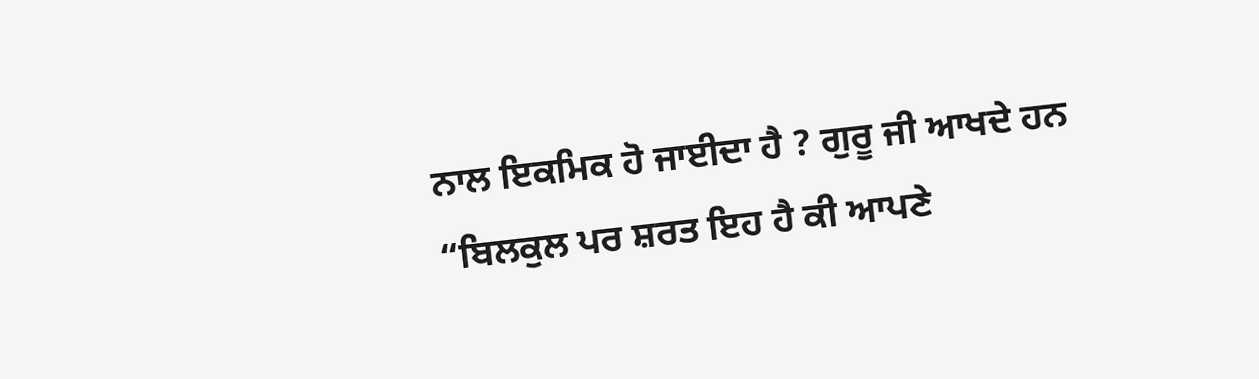ਨਾਲ ਇਕਮਿਕ ਹੋ ਜਾਈਦਾ ਹੈ ? ਗੁਰੂ ਜੀ ਆਖਦੇ ਹਨ “ਬਿਲਕੁਲ ਪਰ ਸ਼ਰਤ ਇਹ ਹੈ ਕੀ ਆਪਣੇ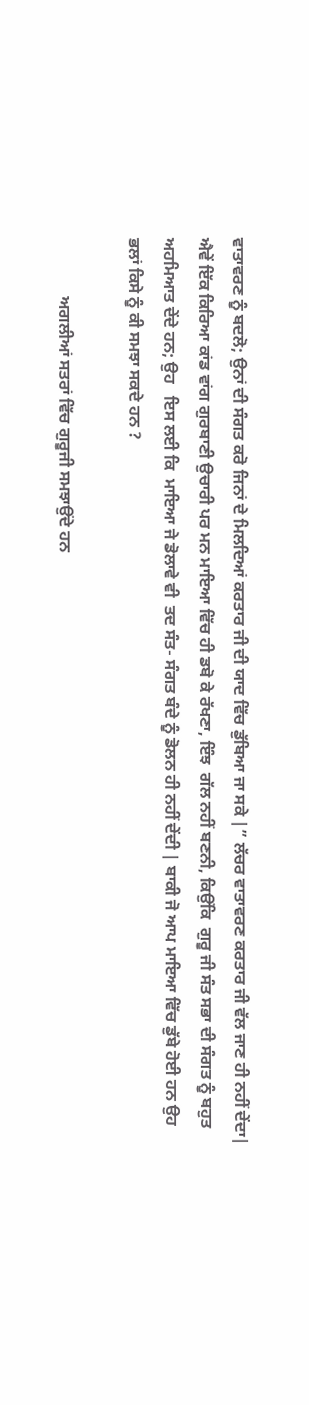ਵਾਤਾਵਰਣ ਨੂੰ ਬਦਲੋ; ਉਨਾਂ ਦੀ ਸੰਗਤ ਕਰੋ ਜਿਨਾਂ ਦੇ ਮਿਲਦਿਆਂ ਕਰਤਾਰ ਜੀ ਦੀ ਯਾਦ ਵਿੱਚ ਡੁੱਬਿਆ ਜਾ ਸਕੇ |” ਲੱਚਰ ਵਾਤਾਵਰਣ ਕਰਤਾਰ ਜੀ ਵੱਲ ਜਾਣ ਹੀ ਨਹੀਂ ਦੇਂਦਾ| ਐਵੇਂ ਇੱਕ ਕਿਰਿਆ ਕਾਂਡ ਵਾਂਗ ਗੁਰਬਾਣੀ ਉਚਾਰੀ ਪਰ ਮਨ ਮਾਇਆ ਵਿੱਚ ਹੀ ਡਬੋ ਕੇ ਰੱਖਣਾ, ਇੰਝ  ਗੱਲ ਨਹੀਂ ਬਣਨੀ, ਕਿਉਂਕਿ  ਗੁਰੂ ਜੀ ਸੰਤ ਸਭਾ ਦੀ ਸੰਗਤ ਨੂੰ ਬਹੁਤ ਅਹਮਿਆਤ ਦੇਂਦੇ ਹਨ; ਉਹ   ਇਸ ਲਈ ਕਿ  ਮਾਇਆ ਜੇ ਡੋਲਾਵੇ ਵੀ  ਤਦ ਸੰਤ- ਸੰਗਤ ਬੰਦੇ ਨੂੰ ਡੋਲਨ ਹੀ ਨਹੀਂ ਦੇਂਦੀ | ਬਾਕੀ ਜੋ ਆਪ ਮਾਇਆ ਵਿੱਚ ਡੁੱਬੇ ਹੋਈ ਹਨ ਉਹ   ਭਲਾਂ ਕਿਸੇ ਨੂੰ ਕੀ ਸਮਝਾ ਸਕਦੇ ਹਨ ?

              ਅਗਲੀਆਂ ਸਤਰਾਂ ਵਿੱਚ ਗੁਰੂਜੀ ਸਮਝਾਉਂਦੇ ਹਨ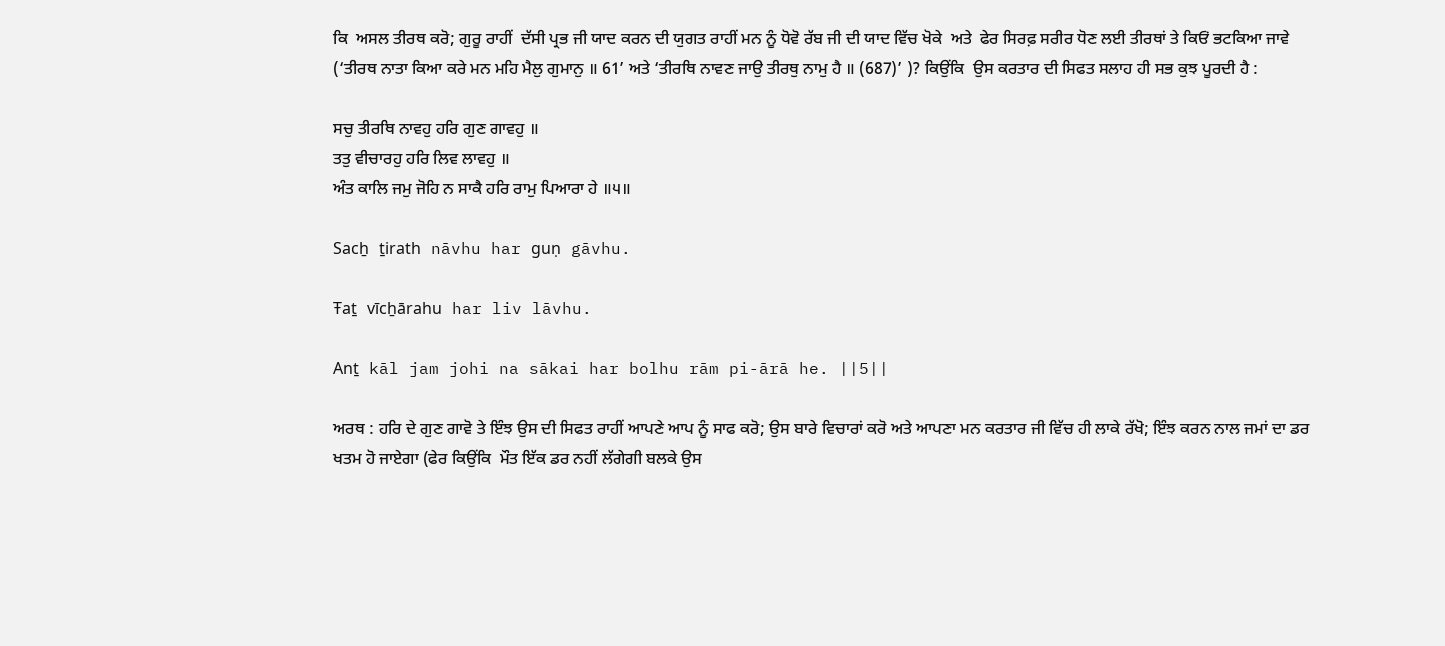ਕਿ  ਅਸਲ ਤੀਰਥ ਕਰੋ; ਗੁਰੂ ਰਾਹੀਂ  ਦੱਸੀ ਪ੍ਰਭ ਜੀ ਯਾਦ ਕਰਨ ਦੀ ਯੁਗਤ ਰਾਹੀਂ ਮਨ ਨੂੰ ਧੋਵੋ ਰੱਬ ਜੀ ਦੀ ਯਾਦ ਵਿੱਚ ਖੋਕੇ  ਅਤੇ  ਫੇਰ ਸਿਰਫ਼ ਸਰੀਰ ਧੋਣ ਲਈ ਤੀਰਥਾਂ ਤੇ ਕਿਓਂ ਭਟਕਿਆ ਜਾਵੇ (‘ਤੀਰਥ ਨਾਤਾ ਕਿਆ ਕਰੇ ਮਨ ਮਹਿ ਮੈਲੁ ਗੁਮਾਨੁ ॥ 61’ ਅਤੇ ‘ਤੀਰਥਿ ਨਾਵਣ ਜਾਉ ਤੀਰਥੁ ਨਾਮੁ ਹੈ ॥ (687)’ )? ਕਿਉਂਕਿ  ਉਸ ਕਰਤਾਰ ਦੀ ਸਿਫਤ ਸਲਾਹ ਹੀ ਸਭ ਕੁਝ ਪੂਰਦੀ ਹੈ :

ਸਚੁ ਤੀਰਥਿ ਨਾਵਹੁ ਹਰਿ ਗੁਣ ਗਾਵਹੁ ॥
ਤਤੁ ਵੀਚਾਰਹੁ ਹਰਿ ਲਿਵ ਲਾਵਹੁ ॥
ਅੰਤ ਕਾਲਿ ਜਮੁ ਜੋਹਿ ਨ ਸਾਕੈ ਹਰਿ ਰਾਮੁ ਪਿਆਰਾ ਹੇ ॥੫॥

Sacẖ ṯirath nāvhu har guṇ gāvhu.

Ŧaṯ vīcẖārahu har liv lāvhu.

Anṯ kāl jam johi na sākai har bolhu rām pi-ārā he. ||5||

ਅਰਥ : ਹਰਿ ਦੇ ਗੁਣ ਗਾਵੋ ਤੇ ਇੰਝ ਉਸ ਦੀ ਸਿਫਤ ਰਾਹੀਂ ਆਪਣੇ ਆਪ ਨੂੰ ਸਾਫ ਕਰੋ; ਉਸ ਬਾਰੇ ਵਿਚਾਰਾਂ ਕਰੋ ਅਤੇ ਆਪਣਾ ਮਨ ਕਰਤਾਰ ਜੀ ਵਿੱਚ ਹੀ ਲਾਕੇ ਰੱਖੋ; ਇੰਝ ਕਰਨ ਨਾਲ ਜਮਾਂ ਦਾ ਡਰ  ਖਤਮ ਹੋ ਜਾਏਗਾ (ਫੇਰ ਕਿਉਂਕਿ  ਮੌਤ ਇੱਕ ਡਰ ਨਹੀਂ ਲੱਗੇਗੀ ਬਲਕੇ ਉਸ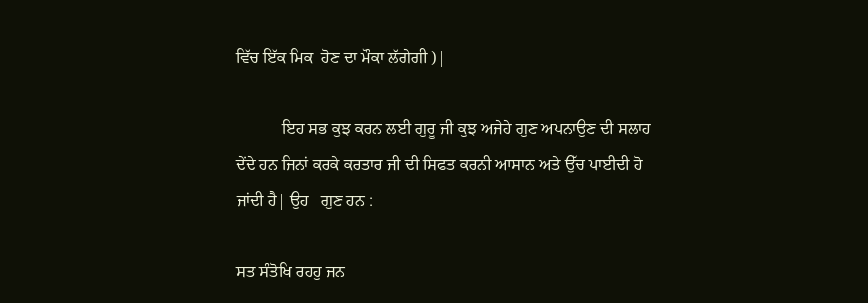ਵਿੱਚ ਇੱਕ ਮਿਕ  ਹੋਣ ਦਾ ਮੌਕਾ ਲੱਗੇਗੀ )|

           ਇਹ ਸਭ ਕੁਝ ਕਰਨ ਲਈ ਗੁਰੂ ਜੀ ਕੁਝ ਅਜੇਹੇ ਗੁਣ ਅਪਨਾਉਣ ਦੀ ਸਲਾਹ ਦੇਂਦੇ ਹਨ ਜਿਨਾਂ ਕਰਕੇ ਕਰਤਾਰ ਜੀ ਦੀ ਸਿਫਤ ਕਰਨੀ ਆਸਾਨ ਅਤੇ ਉੱਚ ਪਾਈਦੀ ਹੋ ਜਾਂਦੀ ਹੈ| ਉਹ   ਗੁਣ ਹਨ :

ਸਤ ਸੰਤੋਖਿ ਰਹਹੁ ਜਨ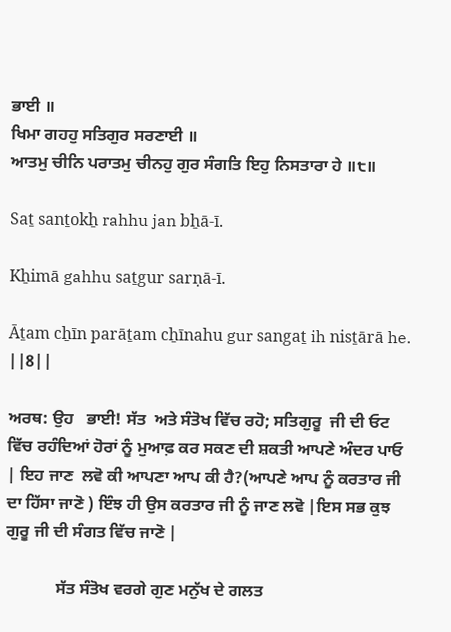ਭਾਈ ॥
ਖਿਮਾ ਗਹਹੁ ਸਤਿਗੁਰ ਸਰਣਾਈ ॥
ਆਤਮੁ ਚੀਨਿ ਪਰਾਤਮੁ ਚੀਨਹੁ ਗੁਰ ਸੰਗਤਿ ਇਹੁ ਨਿਸਤਾਰਾ ਹੇ ॥੮॥

Saṯ sanṯokẖ rahhu jan bẖā-ī.

Kẖimā gahhu saṯgur sarṇā-ī.

Āṯam cẖīn parāṯam cẖīnahu gur sangaṯ ih nisṯārā he. ||8||

ਅਰਥ: ਉਹ   ਭਾਈ! ਸੱਤ  ਅਤੇ ਸੰਤੋਖ ਵਿੱਚ ਰਹੋ; ਸਤਿਗੁਰੂ  ਜੀ ਦੀ ਓਟ ਵਿੱਚ ਰਹੰਦਿਆਂ ਹੋਰਾਂ ਨੂੰ ਮੁਆਫ਼ ਕਰ ਸਕਣ ਦੀ ਸ਼ਕਤੀ ਆਪਣੇ ਅੰਦਰ ਪਾਓ | ਇਹ ਜਾਣ  ਲਵੋ ਕੀ ਆਪਣਾ ਆਪ ਕੀ ਹੈ?(ਆਪਣੇ ਆਪ ਨੂੰ ਕਰਤਾਰ ਜੀ ਦਾ ਹਿੱਸਾ ਜਾਣੋ ) ਇੰਝ ਹੀ ਉਸ ਕਰਤਾਰ ਜੀ ਨੂੰ ਜਾਣ ਲਵੋ |ਇਸ ਸਭ ਕੁਝ ਗੁਰੂ ਜੀ ਦੀ ਸੰਗਤ ਵਿੱਚ ਜਾਣੋ |

            ਸੱਤ ਸੰਤੋਖ ਵਰਗੇ ਗੁਣ ਮਨੁੱਖ ਦੇ ਗਲਤ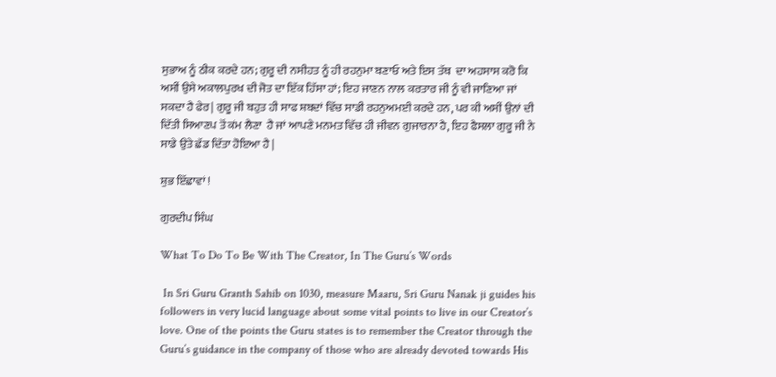ਸੁਭਾਅ ਨੂੰ ਠੀਕ ਕਰਦੇ ਹਨ; ਗੁਰੂ ਦੀ ਨਸੀਹਤ ਨੂੰ ਹੀ ਰਹਨੁਮਾ ਬਣਾਓ ਅਤੇ ਇਸ ਤੱਥ  ਦਾ ਅਹਸਾਸ ਕਰੋ ਕਿ  ਅਸੀਂ ਉਸੇ ਅਕਾਲਪੁਰਖ ਦੀ ਜੋਤ ਦਾ ਇੱਕ ਹਿੱਸਾ ਹਾਂ; ਇਹ ਜਾਣਨ ਨਾਲ ਕਰਤਾਰ ਜੀ ਨੂੰ ਵੀ ਜਾਣਿਆ ਜਾਂ ਸਕਦਾ ਹੈ ਫੇਰ| ਗੁਰੂ ਜੀ ਬਹੁਤ ਹੀ ਸਾਫ ਸ਼ਬਦਾਂ ਵਿੱਚ ਸਾਡੀ ਰਹਨੁਅਮਈ ਕਰਦੇ ਹਨ, ਪਰ ਕੀ ਅਸੀਂ ਉਨਾਂ ਦੀ ਦਿੱਤੀ ਸਿਆਣਪ ਤੋਂ ਕਂਮ ਲੈਣਾ  ਹੈ ਜਾਂ ਆਪਣੇ ਮਨਮਤ ਵਿੱਚ ਹੀ ਜੀਵਨ ਗੁਜਾਰਨਾ ਹੈ, ਇਹ ਫੈਸਲਾ ਗੁਰੂ ਜੀ ਨੇ ਸਾਡੇ ਉਤੇ ਛੱਡ ਦਿੱਤਾ ਹੋਇਆ ਹੈ |

ਸ਼ੁਭ ਇੱਛਾਵਾਂ !

ਗੁਰਦੀਪ ਸਿੰਘ

What To Do To Be With The Creator, In The Guru’s Words

 In Sri Guru Granth Sahib on 1030, measure Maaru, Sri Guru Nanak ji guides his followers in very lucid language about some vital points to live in our Creator’s love. One of the points the Guru states is to remember the Creator through the Guru’s guidance in the company of those who are already devoted towards His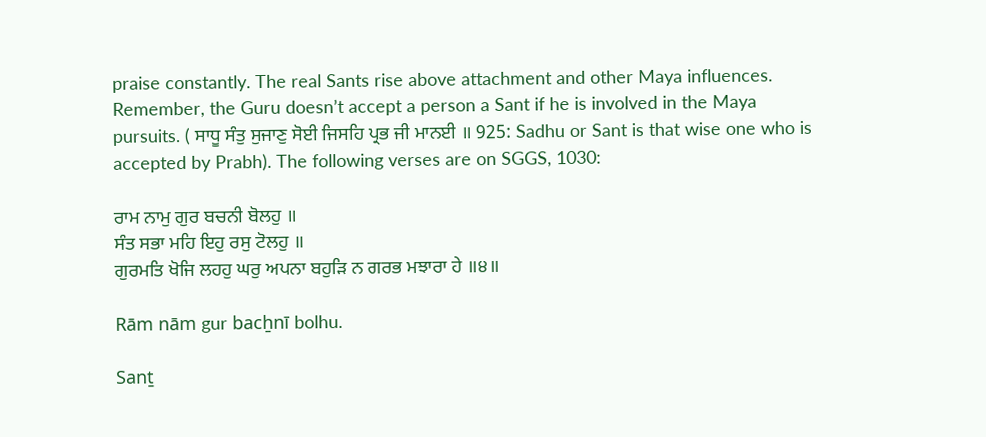praise constantly. The real Sants rise above attachment and other Maya influences. Remember, the Guru doesn’t accept a person a Sant if he is involved in the Maya pursuits. ( ਸਾਧੂ ਸੰਤੁ ਸੁਜਾਣੁ ਸੋਈ ਜਿਸਹਿ ਪ੍ਰਭ ਜੀ ਮਾਨਈ ॥ 925: Sadhu or Sant is that wise one who is accepted by Prabh). The following verses are on SGGS, 1030:

ਰਾਮ ਨਾਮੁ ਗੁਰ ਬਚਨੀ ਬੋਲਹੁ ॥
ਸੰਤ ਸਭਾ ਮਹਿ ਇਹੁ ਰਸੁ ਟੋਲਹੁ ॥
ਗੁਰਮਤਿ ਖੋਜਿ ਲਹਹੁ ਘਰੁ ਅਪਨਾ ਬਹੁੜਿ ਨ ਗਰਭ ਮਝਾਰਾ ਹੇ ॥੪॥

Rām nām gur bacẖnī bolhu.

Sanṯ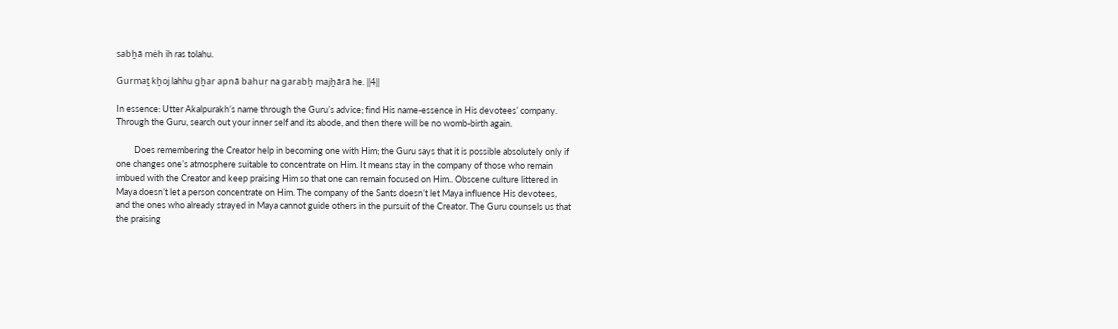sabẖā mėh ih ras tolahu.

Gurmaṯ kẖoj lahhu gẖar apnā bahuṛ na garabẖ majẖārā he. ||4||

In essence: Utter Akalpurakh’s name through the Guru’s advice; find His name-essence in His devotees’ company. Through the Guru, search out your inner self and its abode, and then there will be no womb-birth again.

         Does remembering the Creator help in becoming one with Him; the Guru says that it is possible absolutely only if one changes one’s atmosphere suitable to concentrate on Him. It means stay in the company of those who remain imbued with the Creator and keep praising Him so that one can remain focused on Him.. Obscene culture littered in Maya doesn’t let a person concentrate on Him. The company of the Sants doesn’t let Maya influence His devotees, and the ones who already strayed in Maya cannot guide others in the pursuit of the Creator. The Guru counsels us that the praising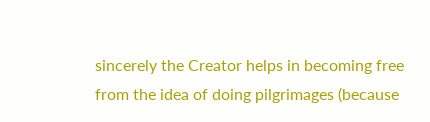sincerely the Creator helps in becoming free from the idea of doing pilgrimages (because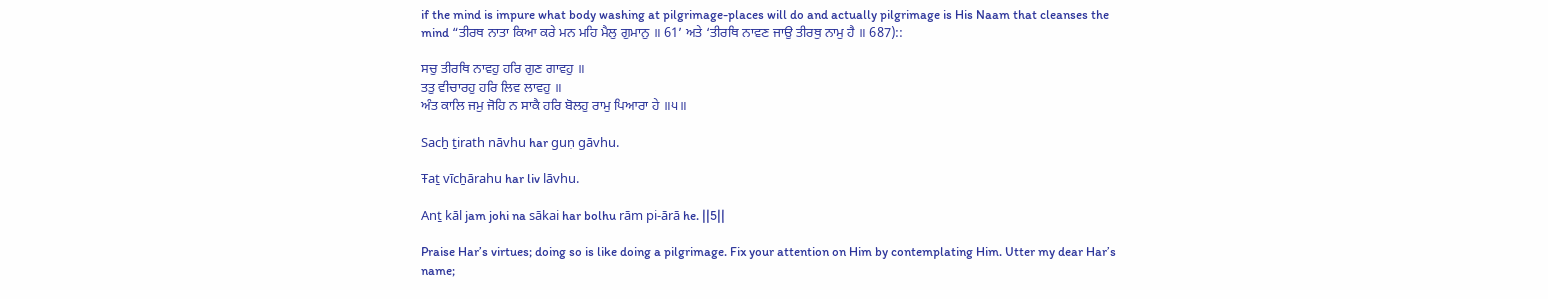if the mind is impure what body washing at pilgrimage-places will do and actually pilgrimage is His Naam that cleanses the mind “ਤੀਰਥ ਨਾਤਾ ਕਿਆ ਕਰੇ ਮਨ ਮਹਿ ਮੈਲੁ ਗੁਮਾਨੁ ॥ 61’ ਅਤੇ ‘ਤੀਰਥਿ ਨਾਵਣ ਜਾਉ ਤੀਰਥੁ ਨਾਮੁ ਹੈ ॥ 687)::

ਸਚੁ ਤੀਰਥਿ ਨਾਵਹੁ ਹਰਿ ਗੁਣ ਗਾਵਹੁ ॥
ਤਤੁ ਵੀਚਾਰਹੁ ਹਰਿ ਲਿਵ ਲਾਵਹੁ ॥
ਅੰਤ ਕਾਲਿ ਜਮੁ ਜੋਹਿ ਨ ਸਾਕੈ ਹਰਿ ਬੋਲਹੁ ਰਾਮੁ ਪਿਆਰਾ ਹੇ ॥੫॥

Sacẖ ṯirath nāvhu har guṇ gāvhu.

Ŧaṯ vīcẖārahu har liv lāvhu.

Anṯ kāl jam johi na sākai har bolhu rām pi-ārā he. ||5||

Praise Har’s virtues; doing so is like doing a pilgrimage. Fix your attention on Him by contemplating Him. Utter my dear Har’s name;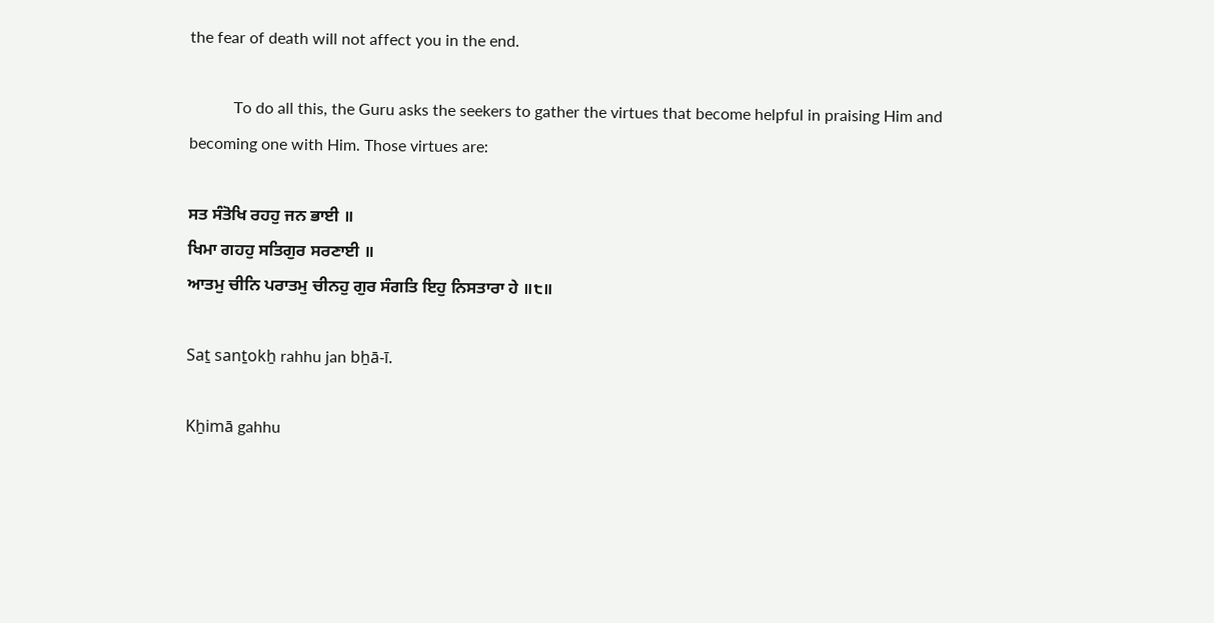the fear of death will not affect you in the end.

           To do all this, the Guru asks the seekers to gather the virtues that become helpful in praising Him and becoming one with Him. Those virtues are:

ਸਤ ਸੰਤੋਖਿ ਰਹਹੁ ਜਨ ਭਾਈ ॥
ਖਿਮਾ ਗਹਹੁ ਸਤਿਗੁਰ ਸਰਣਾਈ ॥
ਆਤਮੁ ਚੀਨਿ ਪਰਾਤਮੁ ਚੀਨਹੁ ਗੁਰ ਸੰਗਤਿ ਇਹੁ ਨਿਸਤਾਰਾ ਹੇ ॥੮॥

Saṯ sanṯokẖ rahhu jan bẖā-ī.

Kẖimā gahhu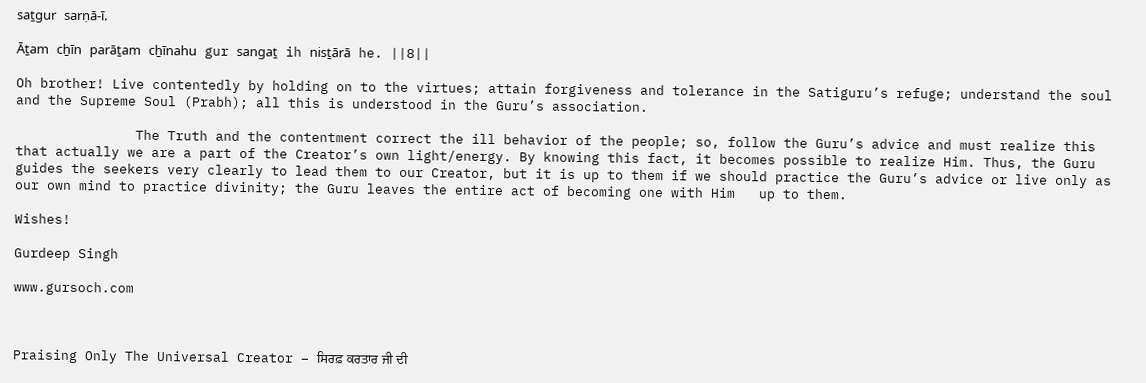saṯgur sarṇā-ī.

Āṯam cẖīn parāṯam cẖīnahu gur sangaṯ ih nisṯārā he. ||8||

Oh brother! Live contentedly by holding on to the virtues; attain forgiveness and tolerance in the Satiguru’s refuge; understand the soul and the Supreme Soul (Prabh); all this is understood in the Guru’s association.

               The Truth and the contentment correct the ill behavior of the people; so, follow the Guru’s advice and must realize this that actually we are a part of the Creator’s own light/energy. By knowing this fact, it becomes possible to realize Him. Thus, the Guru guides the seekers very clearly to lead them to our Creator, but it is up to them if we should practice the Guru’s advice or live only as our own mind to practice divinity; the Guru leaves the entire act of becoming one with Him   up to them.

Wishes!

Gurdeep Singh

www.gursoch.com



Praising Only The Universal Creator – ਸਿਰਫ਼ ਕਰਤਾਰ ਜੀ ਦੀ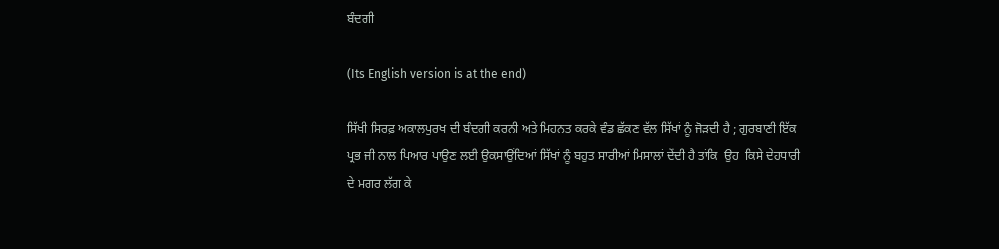ਬੰਦਗੀ

(Its English version is at the end)

ਸਿੱਖੀ ਸਿਰਫ਼ ਅਕਾਲਪੁਰਖ ਦੀ ਬੰਦਗੀ ਕਰਨੀ ਅਤੇ ਮਿਹਨਤ ਕਰਕੇ ਵੰਡ ਛੱਕਣ ਵੱਲ ਸਿੱਖਾਂ ਨੂੰ ਜੋੜਦੀ ਹੈ ; ਗੁਰਬਾਣੀ ਇੱਕ ਪ੍ਰਭ ਜੀ ਨਾਲ ਪਿਆਰ ਪਾਉਣ ਲਈ ਉਕਸਾਉਂਦਿਆਂ ਸਿੱਖਾਂ ਨੂੰ ਬਹੁਤ ਸਾਰੀਆਂ ਮਿਸਾਲਾਂ ਦੇਂਦੀ ਹੈ ਤਾਂਕਿ  ਉਹ  ਕਿਸੇ ਦੇਹਧਾਰੀ ਦੇ ਮਗਰ ਲੱਗ ਕੇ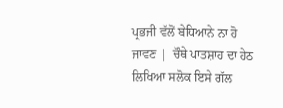ਪ੍ਰਭਜੀ ਵੱਲੋਂ ਬੇਧਿਆਨੇ ਨਾ ਹੋ ਜਾਵਣ |  ਚੌਥੇ ਪਾਤਸ਼ਾਹ ਦਾ ਹੇਠ ਲਿਖਿਆ ਸਲੋਕ ਇਸੇ ਗੱਲ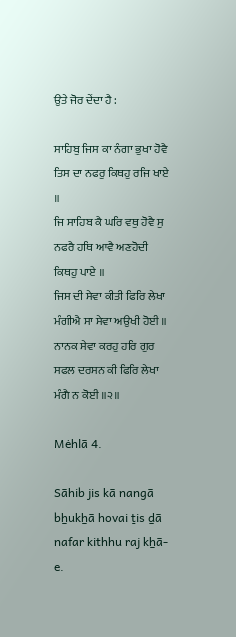ਉਤੇ ਜੋਰ ਦੇਂਦਾ ਹੈ :

ਸਾਹਿਬੁ ਜਿਸ ਕਾ ਨੰਗਾ ਭੁਖਾ ਹੋਵੈ ਤਿਸ ਦਾ ਨਫਰੁ ਕਿਥਹੁ ਰਜਿ ਖਾਏ ॥
ਜਿ ਸਾਹਿਬ ਕੈ ਘਰਿ ਵਥੁ ਹੋਵੈ ਸੁ ਨਫਰੈ ਹਥਿ ਆਵੈ ਅਣਹੋਦੀ ਕਿਥਹੁ ਪਾਏ ॥
ਜਿਸ ਦੀ ਸੇਵਾ ਕੀਤੀ ਫਿਰਿ ਲੇਖਾ ਮੰਗੀਐ ਸਾ ਸੇਵਾ ਅਉਖੀ ਹੋਈ ॥
ਨਾਨਕ ਸੇਵਾ ਕਰਹੁ ਹਰਿ ਗੁਰ ਸਫਲ ਦਰਸਨ ਕੀ ਫਿਰਿ ਲੇਖਾ ਮੰਗੈ ਨ ਕੋਈ ॥੨॥

Mėhlā 4.

Sāhib jis kā nangā bẖukẖā hovai ṯis ḏā nafar kithhu raj kẖā-e.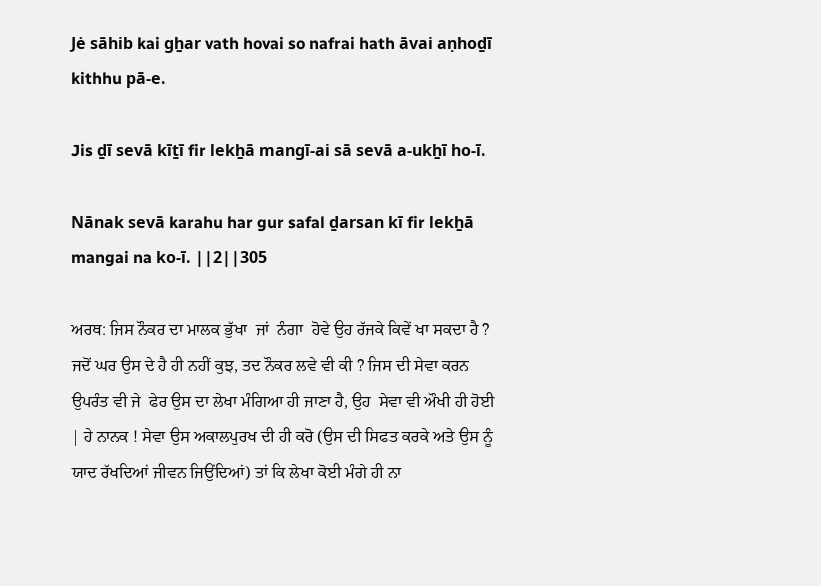Jė sāhib kai gẖar vath hovai so nafrai hath āvai aṇhoḏī kithhu pā-e.

Jis ḏī sevā kīṯī fir lekẖā mangī-ai sā sevā a-ukẖī ho-ī.

Nānak sevā karahu har gur safal ḏarsan kī fir lekẖā mangai na ko-ī. ||2||305

ਅਰਥ: ਜਿਸ ਨੌਕਰ ਦਾ ਮਾਲਕ ਭੁੱਖਾ  ਜਾਂ  ਨੰਗਾ  ਹੋਵੇ ਉਹ ਰੱਜਕੇ ਕਿਵੇਂ ਖਾ ਸਕਦਾ ਹੈ ? ਜਦੋਂ ਘਰ ਉਸ ਦੇ ਹੈ ਹੀ ਨਹੀਂ ਕੁਝ, ਤਦ ਨੌਕਰ ਲਵੇ ਵੀ ਕੀ ? ਜਿਸ ਦੀ ਸੇਵਾ ਕਰਨ ਉਪਰੰਤ ਵੀ ਜੇ  ਫੇਰ ਉਸ ਦਾ ਲੇਖਾ ਮੰਗਿਆ ਹੀ ਜਾਣਾ ਹੈ, ਉਹ  ਸੇਵਾ ਵੀ ਔਖੀ ਹੀ ਹੋਈ | ਹੇ ਨਾਨਕ ! ਸੇਵਾ ਉਸ ਅਕਾਲਪੁਰਖ ਦੀ ਹੀ ਕਰੋ (ਉਸ ਦੀ ਸਿਫਤ ਕਰਕੇ ਅਤੇ ਉਸ ਨੂੰ ਯਾਦ ਰੱਖਦਿਆਂ ਜੀਵਨ ਜਿਉਂਦਿਆਂ) ਤਾਂ ਕਿ ਲੇਖਾ ਕੋਈ ਮੰਗੇ ਹੀ ਨਾ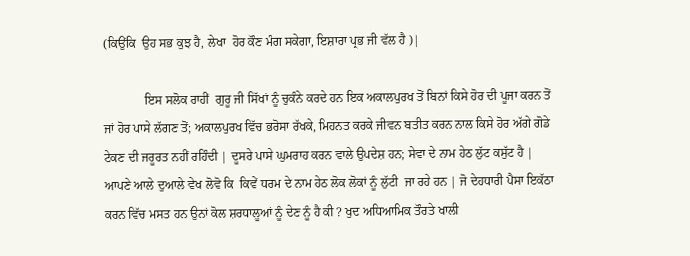(ਕਿਉਂਕਿ  ਉਹ ਸਭ ਕੁਝ ਹੈ, ਲੇਖਾ  ਹੋਰ ਕੌਣ ਮੰਗ ਸਕੇਗਾ, ਇਸ਼ਾਰਾ ਪ੍ਰਭ ਜੀ ਵੱਲ ਹੈ )|

             ਇਸ ਸਲੋਕ ਰਾਹੀਂ  ਗੁਰੂ ਜੀ ਸਿੱਖਾਂ ਨੂੰ ਚੁਕੰਨੇ ਕਰਦੇ ਹਨ ਇਕ ਅਕਾਲਪੁਰਖ ਤੋਂ ਬਿਨਾਂ ਕਿਸੇ ਹੋਰ ਦੀ ਪੂਜਾ ਕਰਨ ਤੋਂ ਜਾਂ ਹੋਰ ਪਾਸੇ ਲੱਗਣ ਤੋਂ; ਅਕਾਲਪੁਰਖ ਵਿੱਚ ਭਰੋਸਾ ਰੱਖਕੇ, ਮਿਹਨਤ ਕਰਕੇ ਜੀਵਨ ਬਤੀਤ ਕਰਨ ਨਾਲ ਕਿਸੇ ਹੋਰ ਅੱਗੇ ਗੋਡੇ ਟੇਕਣ ਦੀ ਜਰੂਰਤ ਨਹੀਂ ਰਹਿੰਦੀ | ਦੂਸਰੇ ਪਾਸੇ ਘੁਮਰਾਹ ਕਰਨ ਵਾਲੇ ਉਪਦੇਸ਼ ਹਨ; ਸੇਵਾ ਦੇ ਨਾਮ ਹੇਠ ਲੁੱਟ ਕਸੁੱਟ ਹੈ | ਆਪਣੇ ਆਲੇ ਦੁਆਲੇ ਵੇਖ ਲੋਵੋ ਕਿ  ਕਿਵੇਂ ਧਰਮ ਦੇ ਨਾਮ ਹੇਠ ਲੋਕ ਲੋਕਾਂ ਨੂੰ ਲੁੱਟੀ  ਜਾ ਰਹੇ ਹਨ | ਜੋ ਦੇਹਧਾਰੀ ਪੈਸਾ ਇਕੱਠਾ  ਕਰਨ ਵਿੱਚ ਮਸਤ ਹਨ ਉਨਾਂ ਕੋਲ ਸ਼ਰਧਾਲੂਆਂ ਨੂੰ ਦੇਣ ਨੂੰ ਹੈ ਕੀ ? ਖੁਦ ਅਧਿਆਮਿਕ ਤੌਰਤੇ ਖਾਲੀ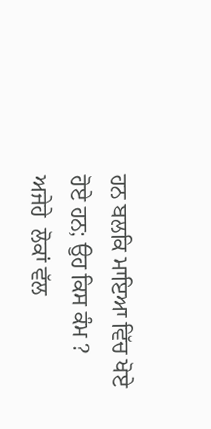ਹਨ ਬਲਕਿ ਮਾਇਆ ਵਿੱਚ ਖੋਏ ਹੋਏ ਹਨ; ਉਹ ਕਿਸ ਕੰਮ ? ਅਜੇਹੇ  ਲੋਕਾਂ ਵੱਲ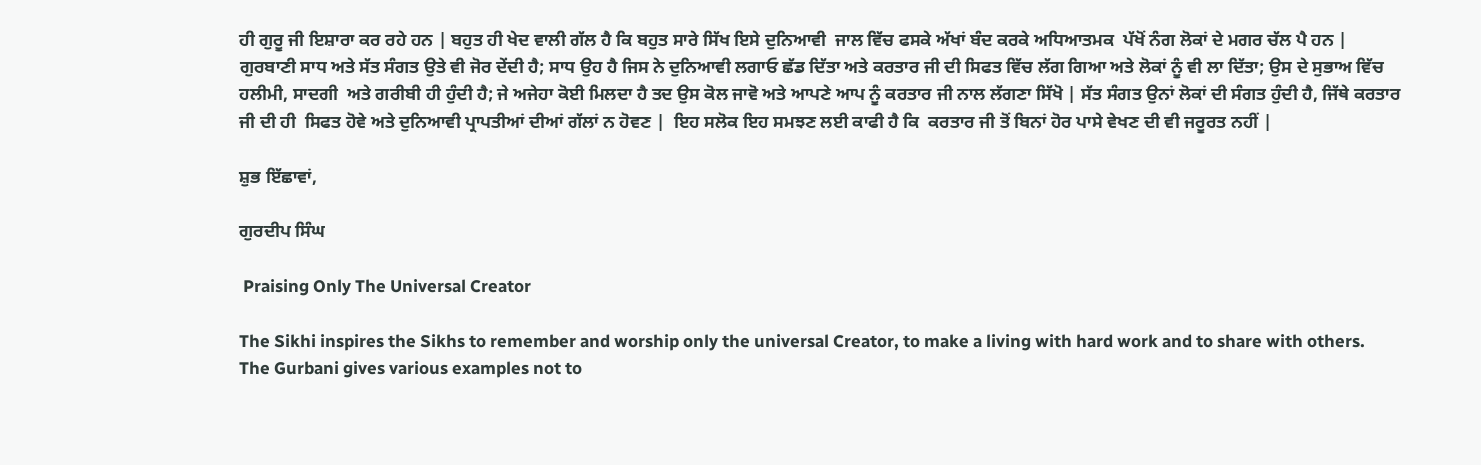ਹੀ ਗੁਰੂ ਜੀ ਇਸ਼ਾਰਾ ਕਰ ਰਹੇ ਹਨ | ਬਹੁਤ ਹੀ ਖੇਦ ਵਾਲੀ ਗੱਲ ਹੈ ਕਿ ਬਹੁਤ ਸਾਰੇ ਸਿੱਖ ਇਸੇ ਦੁਨਿਆਵੀ  ਜਾਲ ਵਿੱਚ ਫਸਕੇ ਅੱਖਾਂ ਬੰਦ ਕਰਕੇ ਅਧਿਆਤਮਕ  ਪੱਖੋਂ ਨੰਗ ਲੋਕਾਂ ਦੇ ਮਗਰ ਚੱਲ ਪੈ ਹਨ | ਗੁਰਬਾਣੀ ਸਾਧ ਅਤੇ ਸੱਤ ਸੰਗਤ ਉਤੇ ਵੀ ਜੋਰ ਦੇਂਦੀ ਹੈ; ਸਾਧ ਉਹ ਹੈ ਜਿਸ ਨੇ ਦੁਨਿਆਵੀ ਲਗਾਓ ਛੱਡ ਦਿੱਤਾ ਅਤੇ ਕਰਤਾਰ ਜੀ ਦੀ ਸਿਫਤ ਵਿੱਚ ਲੱਗ ਗਿਆ ਅਤੇ ਲੋਕਾਂ ਨੂੰ ਵੀ ਲਾ ਦਿੱਤਾ; ਉਸ ਦੇ ਸੁਭਾਅ ਵਿੱਚ ਹਲੀਮੀ, ਸਾਦਗੀ  ਅਤੇ ਗਰੀਬੀ ਹੀ ਹੁੰਦੀ ਹੈ; ਜੇ ਅਜੇਹਾ ਕੋਈ ਮਿਲਦਾ ਹੈ ਤਦ ਉਸ ਕੋਲ ਜਾਵੋ ਅਤੇ ਆਪਣੇ ਆਪ ਨੂੰ ਕਰਤਾਰ ਜੀ ਨਾਲ ਲੱਗਣਾ ਸਿੱਖੋ | ਸੱਤ ਸੰਗਤ ਉਨਾਂ ਲੋਕਾਂ ਦੀ ਸੰਗਤ ਹੁੰਦੀ ਹੈ, ਜਿੱਥੇ ਕਰਤਾਰ ਜੀ ਦੀ ਹੀ  ਸਿਫਤ ਹੋਵੇ ਅਤੇ ਦੁਨਿਆਵੀ ਪ੍ਰਾਪਤੀਆਂ ਦੀਆਂ ਗੱਲਾਂ ਨ ਹੋਵਣ |  ਇਹ ਸਲੋਕ ਇਹ ਸਮਝਣ ਲਈ ਕਾਫੀ ਹੈ ਕਿ  ਕਰਤਾਰ ਜੀ ਤੋਂ ਬਿਨਾਂ ਹੋਰ ਪਾਸੇ ਵੇਖਣ ਦੀ ਵੀ ਜਰੂਰਤ ਨਹੀਂ |

ਸ਼ੁਭ ਇੱਛਾਵਾਂ,

ਗੁਰਦੀਪ ਸਿੰਘ

 Praising Only The Universal Creator

The Sikhi inspires the Sikhs to remember and worship only the universal Creator, to make a living with hard work and to share with others. The Gurbani gives various examples not to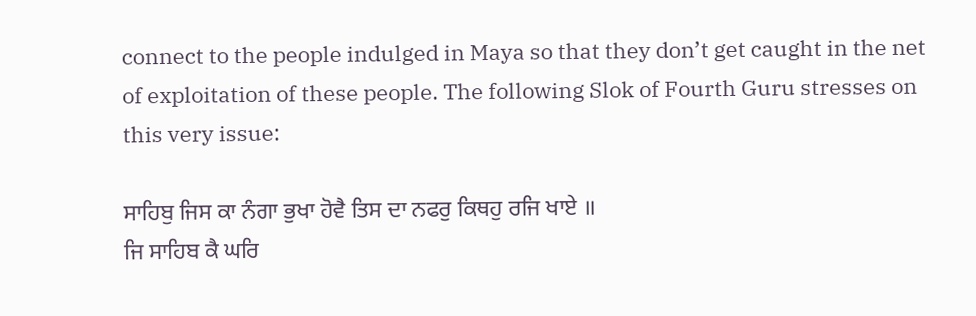connect to the people indulged in Maya so that they don’t get caught in the net of exploitation of these people. The following Slok of Fourth Guru stresses on this very issue:

ਸਾਹਿਬੁ ਜਿਸ ਕਾ ਨੰਗਾ ਭੁਖਾ ਹੋਵੈ ਤਿਸ ਦਾ ਨਫਰੁ ਕਿਥਹੁ ਰਜਿ ਖਾਏ ॥
ਜਿ ਸਾਹਿਬ ਕੈ ਘਰਿ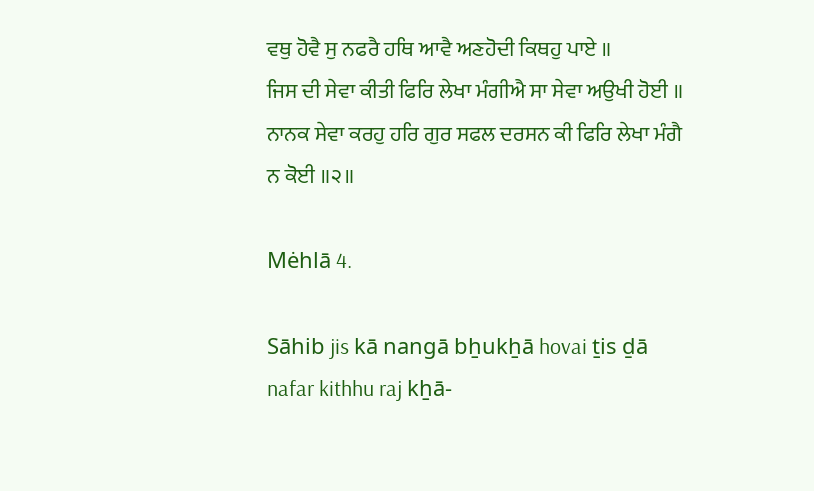ਵਥੁ ਹੋਵੈ ਸੁ ਨਫਰੈ ਹਥਿ ਆਵੈ ਅਣਹੋਦੀ ਕਿਥਹੁ ਪਾਏ ॥
ਜਿਸ ਦੀ ਸੇਵਾ ਕੀਤੀ ਫਿਰਿ ਲੇਖਾ ਮੰਗੀਐ ਸਾ ਸੇਵਾ ਅਉਖੀ ਹੋਈ ॥
ਨਾਨਕ ਸੇਵਾ ਕਰਹੁ ਹਰਿ ਗੁਰ ਸਫਲ ਦਰਸਨ ਕੀ ਫਿਰਿ ਲੇਖਾ ਮੰਗੈ ਨ ਕੋਈ ॥੨॥

Mėhlā 4.

Sāhib jis kā nangā bẖukẖā hovai ṯis ḏā nafar kithhu raj kẖā-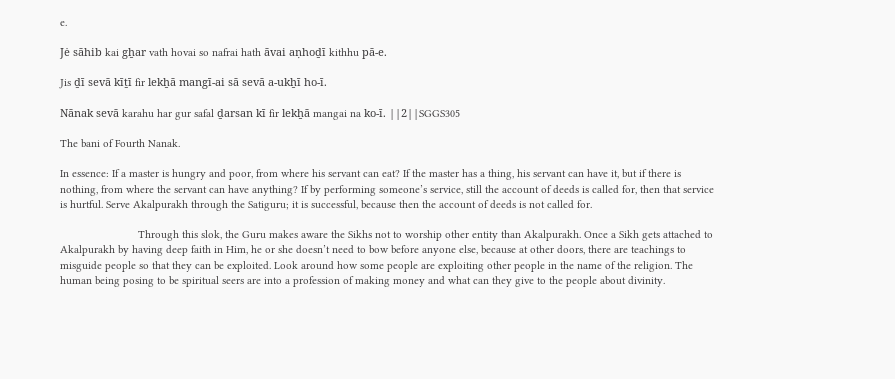e.

Jė sāhib kai gẖar vath hovai so nafrai hath āvai aṇhoḏī kithhu pā-e.

Jis ḏī sevā kīṯī fir lekẖā mangī-ai sā sevā a-ukẖī ho-ī.

Nānak sevā karahu har gur safal ḏarsan kī fir lekẖā mangai na ko-ī. ||2||SGGS305

The bani of Fourth Nanak.

In essence: If a master is hungry and poor, from where his servant can eat? If the master has a thing, his servant can have it, but if there is nothing, from where the servant can have anything? If by performing someone’s service, still the account of deeds is called for, then that service is hurtful. Serve Akalpurakh through the Satiguru; it is successful, because then the account of deeds is not called for.

                          Through this slok, the Guru makes aware the Sikhs not to worship other entity than Akalpurakh. Once a Sikh gets attached to Akalpurakh by having deep faith in Him, he or she doesn’t need to bow before anyone else, because at other doors, there are teachings to misguide people so that they can be exploited. Look around how some people are exploiting other people in the name of the religion. The human being posing to be spiritual seers are into a profession of making money and what can they give to the people about divinity.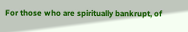For those who are spiritually bankrupt, of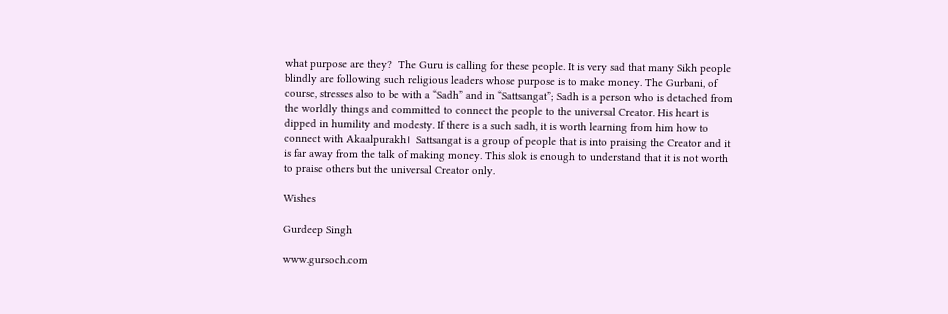what purpose are they?  The Guru is calling for these people. It is very sad that many Sikh people blindly are following such religious leaders whose purpose is to make money. The Gurbani, of course, stresses also to be with a “Sadh” and in “Sattsangat”; Sadh is a person who is detached from the worldly things and committed to connect the people to the universal Creator. His heart is dipped in humility and modesty. If there is a such sadh, it is worth learning from him how to connect with Akaalpurakh।  Sattsangat is a group of people that is into praising the Creator and it  is far away from the talk of making money. This slok is enough to understand that it is not worth to praise others but the universal Creator only.

Wishes

Gurdeep Singh

www.gursoch.com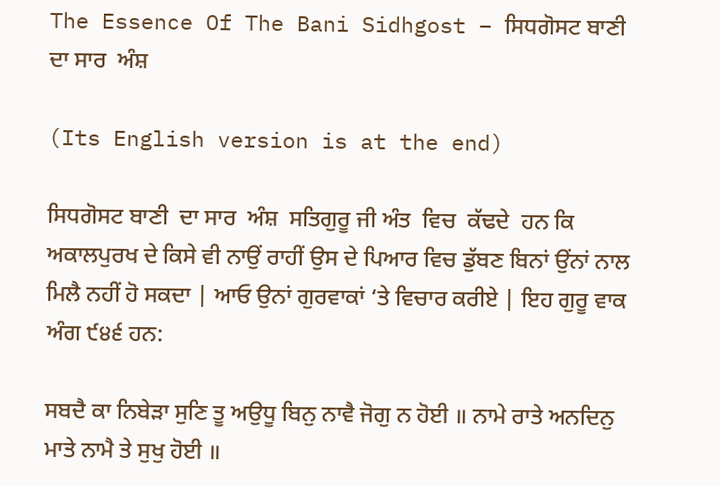The Essence Of The Bani Sidhgost – ਸਿਧਗੋਸਟ ਬਾਣੀ  ਦਾ ਸਾਰ  ਅੰਸ਼

(Its English version is at the end)

ਸਿਧਗੋਸਟ ਬਾਣੀ  ਦਾ ਸਾਰ  ਅੰਸ਼  ਸਤਿਗੁਰੂ ਜੀ ਅੰਤ  ਵਿਚ  ਕੱਢਦੇ  ਹਨ ਕਿ ਅਕਾਲਪੁਰਖ ਦੇ ਕਿਸੇ ਵੀ ਨਾਉਂ ਰਾਹੀਂ ਉਸ ਦੇ ਪਿਆਰ ਵਿਚ ਡੁੱਬਣ ਬਿਨਾਂ ਉਂਨਾਂ ਨਾਲ ਮਿਲੈ ਨਹੀਂ ਹੋ ਸਕਦਾ | ਆਓ ਉਨਾਂ ਗੁਰਵਾਕਾਂ ‘ਤੇ ਵਿਚਾਰ ਕਰੀਏ | ਇਹ ਗੁਰੂ ਵਾਕ ਅੰਗ ੯੪੬ ਹਨ:

ਸਬਦੈ ਕਾ ਨਿਬੇੜਾ ਸੁਣਿ ਤੂ ਅਉਧੂ ਬਿਨੁ ਨਾਵੈ ਜੋਗੁ ਨ ਹੋਈ ॥ ਨਾਮੇ ਰਾਤੇ ਅਨਦਿਨੁ ਮਾਤੇ ਨਾਮੈ ਤੇ ਸੁਖੁ ਹੋਈ ॥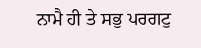ਨਾਮੈ ਹੀ ਤੇ ਸਭੁ ਪਰਗਟੁ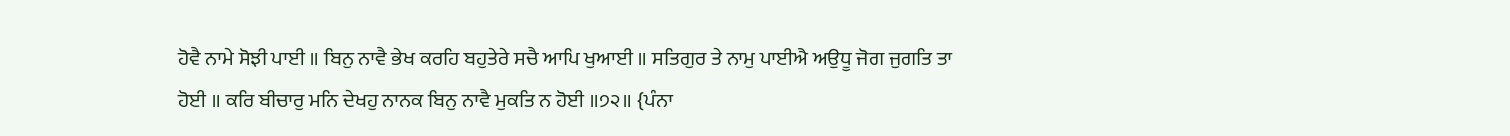ਹੋਵੈ ਨਾਮੇ ਸੋਝੀ ਪਾਈ ॥ ਬਿਨੁ ਨਾਵੈ ਭੇਖ ਕਰਹਿ ਬਹੁਤੇਰੇ ਸਚੈ ਆਪਿ ਖੁਆਈ ॥ ਸਤਿਗੁਰ ਤੇ ਨਾਮੁ ਪਾਈਐ ਅਉਧੂ ਜੋਗ ਜੁਗਤਿ ਤਾ ਹੋਈ ॥ ਕਰਿ ਬੀਚਾਰੁ ਮਨਿ ਦੇਖਹੁ ਨਾਨਕ ਬਿਨੁ ਨਾਵੈ ਮੁਕਤਿ ਨ ਹੋਈ ॥੭੨॥ {ਪੰਨਾ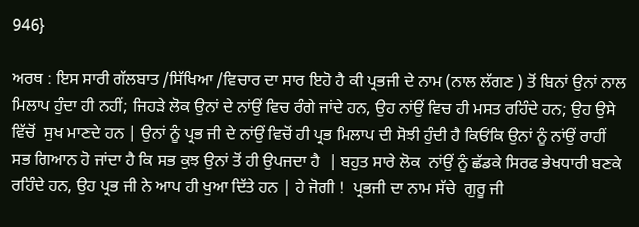946}

ਅਰਥ : ਇਸ ਸਾਰੀ ਗੱਲਬਾਤ /ਸਿੱਖਿਆ /ਵਿਚਾਰ ਦਾ ਸਾਰ ਇਹੋ ਹੈ ਕੀ ਪ੍ਰਭਜੀ ਦੇ ਨਾਮ (ਨਾਲ ਲੱਗਣ ) ਤੋਂ ਬਿਨਾਂ ਉਨਾਂ ਨਾਲ ਮਿਲਾਪ ਹੁੰਦਾ ਹੀ ਨਹੀਂ; ਜਿਹੜੇ ਲੋਕ ਉਨਾਂ ਦੇ ਨਾਂਉਂ ਵਿਚ ਰੰਗੇ ਜਾਂਦੇ ਹਨ, ਉਹ ਨਾਂਉਂ ਵਿਚ ਹੀ ਮਸਤ ਰਹਿੰਦੇ ਹਨ; ਉਹ ਉਸੇ ਵਿੱਚੋਂ  ਸੁਖ ਮਾਣਦੇ ਹਨ | ਉਨਾਂ ਨੂੰ ਪ੍ਰਭ ਜੀ ਦੇ ਨਾਂਉਂ ਵਿਚੋਂ ਹੀ ਪ੍ਰਭ ਮਿਲਾਪ ਦੀ ਸੋਝੀ ਹੁੰਦੀ ਹੈ ਕਿਓਂਕਿ ਉਨਾਂ ਨੂੰ ਨਾਂਉਂ ਰਾਹੀਂ ਸਭ ਗਿਆਨ ਹੋ ਜਾਂਦਾ ਹੈ ਕਿ ਸਭ ਕੁਝ ਉਨਾਂ ਤੋਂ ਹੀ ਉਪਜਦਾ ਹੈ  | ਬਹੁਤ ਸਾਰੇ ਲੋਕ  ਨਾਂਉਂ ਨੂੰ ਛੱਡਕੇ ਸਿਰਫ ਭੇਖਧਾਰੀ ਬਣਕੇ ਰਹਿੰਦੇ ਹਨ, ਉਹ ਪ੍ਰਭ ਜੀ ਨੇ ਆਪ ਹੀ ਖੁਆ ਦਿੱਤੇ ਹਨ | ਹੇ ਜੋਗੀ !  ਪ੍ਰਭਜੀ ਦਾ ਨਾਮ ਸੱਚੇ  ਗੁਰੂ ਜੀ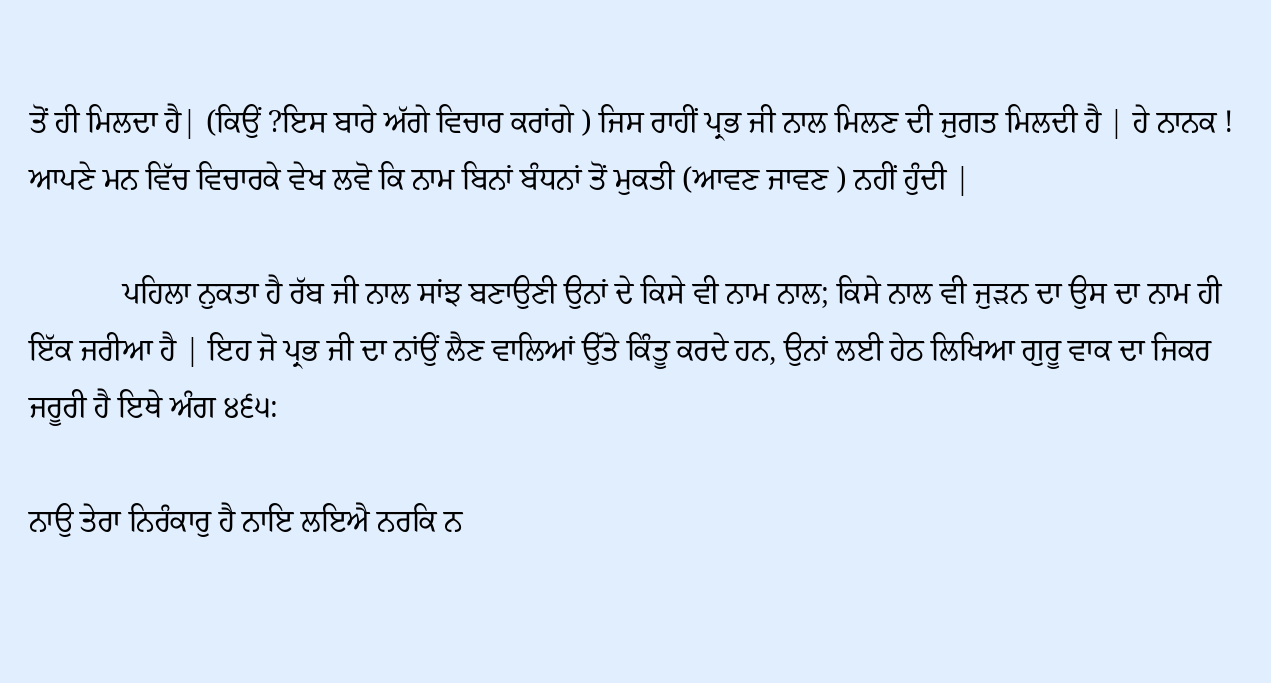ਤੋਂ ਹੀ ਮਿਲਦਾ ਹੈ| (ਕਿਉਂ ?ਇਸ ਬਾਰੇ ਅੱਗੇ ਵਿਚਾਰ ਕਰਾਂਗੇ ) ਜਿਸ ਰਾਹੀਂ ਪ੍ਰਭ ਜੀ ਨਾਲ ਮਿਲਣ ਦੀ ਜੁਗਤ ਮਿਲਦੀ ਹੈ | ਹੇ ਨਾਨਕ ! ਆਪਣੇ ਮਨ ਵਿੱਚ ਵਿਚਾਰਕੇ ਵੇਖ ਲਵੋ ਕਿ ਨਾਮ ਬਿਨਾਂ ਬੰਧਨਾਂ ਤੋਂ ਮੁਕਤੀ (ਆਵਣ ਜਾਵਣ ) ਨਹੀਂ ਹੁੰਦੀ |

            ਪਹਿਲਾ ਨੁਕਤਾ ਹੈ ਰੱਬ ਜੀ ਨਾਲ ਸਾਂਝ ਬਣਾਉਣੀ ਉਨਾਂ ਦੇ ਕਿਸੇ ਵੀ ਨਾਮ ਨਾਲ; ਕਿਸੇ ਨਾਲ ਵੀ ਜੁੜਨ ਦਾ ਉਸ ਦਾ ਨਾਮ ਹੀ ਇੱਕ ਜਰੀਆ ਹੈ | ਇਹ ਜੋ ਪ੍ਰਭ ਜੀ ਦਾ ਨਾਂਉਂ ਲੈਣ ਵਾਲਿਆਂ ਉੱਤੇ ਕਿੰਤੂ ਕਰਦੇ ਹਨ, ਉਨਾਂ ਲਈ ਹੇਠ ਲਿਖਿਆ ਗੁਰੂ ਵਾਕ ਦਾ ਜਿਕਰ ਜਰੂਰੀ ਹੈ ਇਥੇ ਅੰਗ ੪੬੫:

ਨਾਉ ਤੇਰਾ ਨਿਰੰਕਾਰੁ ਹੈ ਨਾਇ ਲਇਐ ਨਰਕਿ ਨ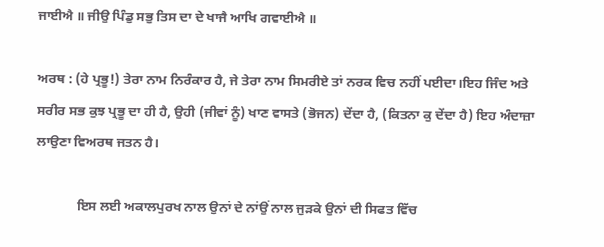ਜਾਈਐ ॥ ਜੀਉ ਪਿੰਡੁ ਸਭੁ ਤਿਸ ਦਾ ਦੇ ਖਾਜੈ ਆਖਿ ਗਵਾਈਐ ॥

ਅਰਥ : (ਹੇ ਪ੍ਰਭੂ!) ਤੇਰਾ ਨਾਮ ਨਿਰੰਕਾਰ ਹੈ, ਜੇ ਤੇਰਾ ਨਾਮ ਸਿਮਰੀਏ ਤਾਂ ਨਰਕ ਵਿਚ ਨਹੀਂ ਪਈਦਾ।ਇਹ ਜਿੰਦ ਅਤੇ ਸਰੀਰ ਸਭ ਕੁਝ ਪ੍ਰਭੂ ਦਾ ਹੀ ਹੈ, ਉਹੀ (ਜੀਵਾਂ ਨੂੰ) ਖਾਣ ਵਾਸਤੇ (ਭੋਜਨ) ਦੇਂਦਾ ਹੈ, (ਕਿਤਨਾ ਕੁ ਦੇਂਦਾ ਹੈ) ਇਹ ਅੰਦਾਜ਼ਾ ਲਾਉਣਾ ਵਿਅਰਥ ਜਤਨ ਹੈ।

            ਇਸ ਲਈ ਅਕਾਲਪੁਰਖ ਨਾਲ ਉਨਾਂ ਦੇ ਨਾਂਉਂ ਨਾਲ ਜੁੜਕੇ ਉਨਾਂ ਦੀ ਸਿਫਤ ਵਿੱਚ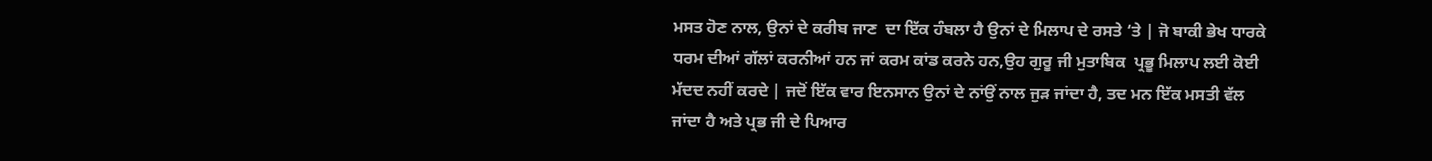ਮਸਤ ਹੋਣ ਨਾਲ, ਉਨਾਂ ਦੇ ਕਰੀਬ ਜਾਣ  ਦਾ ਇੱਕ ਹੰਬਲਾ ਹੈ ਉਨਾਂ ਦੇ ਮਿਲਾਪ ਦੇ ਰਸਤੇ ‘ਤੇ | ਜੋ ਬਾਕੀ ਭੇਖ ਧਾਰਕੇ ਧਰਮ ਦੀਆਂ ਗੱਲਾਂ ਕਰਨੀਆਂ ਹਨ ਜਾਂ ਕਰਮ ਕਾਂਡ ਕਰਨੇ ਹਨ,ਉਹ ਗੁਰੂ ਜੀ ਮੁਤਾਬਿਕ  ਪ੍ਰਭੂ ਮਿਲਾਪ ਲਈ ਕੋਈ ਮੱਦਦ ਨਹੀਂ ਕਰਦੇ | ਜਦੋਂ ਇੱਕ ਵਾਰ ਇਨਸਾਨ ਉਨਾਂ ਦੇ ਨਾਂਉਂ ਨਾਲ ਜੁੜ ਜਾਂਦਾ ਹੈ, ਤਦ ਮਨ ਇੱਕ ਮਸਤੀ ਵੱਲ ਜਾਂਦਾ ਹੈ ਅਤੇ ਪ੍ਰਭ ਜੀ ਦੇ ਪਿਆਰ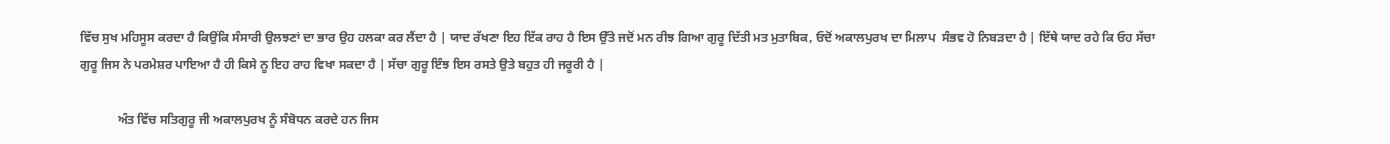ਵਿੱਚ ਸੁਖ ਮਹਿਸੂਸ ਕਰਦਾ ਹੈ ਕਿਉਂਕਿ ਸੰਸਾਰੀ ਉਲਝਣਾਂ ਦਾ ਭਾਰ ਉਹ ਹਲਕਾ ਕਰ ਲੈਂਦਾ ਹੈ | ਯਾਦ ਰੱਖਣਾ ਇਹ ਇੱਕ ਰਾਹ ਹੈ ਇਸ ਉੱਤੇ ਜਦੋਂ ਮਨ ਰੀਝ ਗਿਆ ਗੁਰੂ ਦਿੱਤੀ ਮਤ ਮੁਤਾਬਿਕ, ਓਦੋਂ ਅਕਾਲਪੁਰਖ ਦਾ ਮਿਲਾਪ  ਸੰਭਵ ਹੋ ਨਿਬੜਦਾ ਹੈ | ਇੱਥੇ ਯਾਦ ਰਹੇ ਕਿ ਓਹ ਸੱਚਾ ਗੁਰੂ ਜਿਸ ਨੇ ਪਰਮੇਸ਼ਰ ਪਾਇਆ ਹੈ ਹੀ ਕਿਸੇ ਨੂ ਇਹ ਰਾਹ ਵਿਖਾ ਸਕਦਾ ਹੈ | ਸੱਚਾ ਗੁਰੂ ਇੰਝ ਇਸ ਰਸਤੇ ਉਤੇ ਬਹੁਤ ਹੀ ਜਰੂਰੀ ਹੈ |

            ਅੰਤ ਵਿੱਚ ਸਤਿਗੁਰੂ ਜੀ ਅਕਾਲਪੁਰਖ ਨੂੰ ਸੰਬੋਧਨ ਕਰਦੇ ਹਨ ਜਿਸ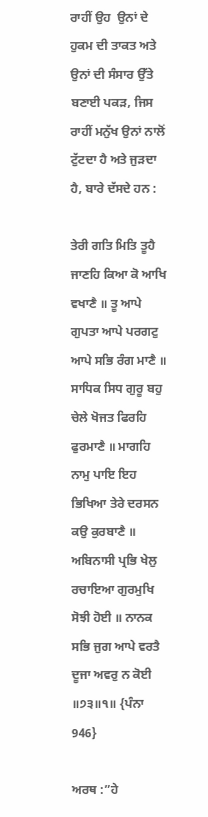ਰਾਹੀਂ ਉਹ  ਉਨਾਂ ਦੇ ਹੁਕਮ ਦੀ ਤਾਕਤ ਅਤੇ ਉਨਾਂ ਦੀ ਸੰਸਾਰ ਉੱਤੇ ਬਣਾਈ ਪਕੜ, ਜਿਸ ਰਾਹੀਂ ਮਨੁੱਖ ਉਨਾਂ ਨਾਲੋਂ  ਟੁੱਟਦਾ ਹੈ ਅਤੇ ਜੁੜਦਾ ਹੈ, ਬਾਰੇ ਦੱਸਦੇ ਹਨ :

ਤੇਰੀ ਗਤਿ ਮਿਤਿ ਤੂਹੈ ਜਾਣਹਿ ਕਿਆ ਕੋ ਆਖਿ ਵਖਾਣੈ ॥ ਤੂ ਆਪੇ ਗੁਪਤਾ ਆਪੇ ਪਰਗਟੁ ਆਪੇ ਸਭਿ ਰੰਗ ਮਾਣੈ ॥ ਸਾਧਿਕ ਸਿਧ ਗੁਰੂ ਬਹੁ ਚੇਲੇ ਖੋਜਤ ਫਿਰਹਿ ਫੁਰਮਾਣੈ ॥ ਮਾਗਹਿ ਨਾਮੁ ਪਾਇ ਇਹ ਭਿਖਿਆ ਤੇਰੇ ਦਰਸਨ ਕਉ ਕੁਰਬਾਣੈ ॥ ਅਬਿਨਾਸੀ ਪ੍ਰਭਿ ਖੇਲੁ ਰਚਾਇਆ ਗੁਰਮੁਖਿ ਸੋਝੀ ਹੋਈ ॥ ਨਾਨਕ ਸਭਿ ਜੁਗ ਆਪੇ ਵਰਤੈ ਦੂਜਾ ਅਵਰੁ ਨ ਕੋਈ ॥੭੩॥੧॥ {ਪੰਨਾ 946}

ਅਰਥ :”ਹੇ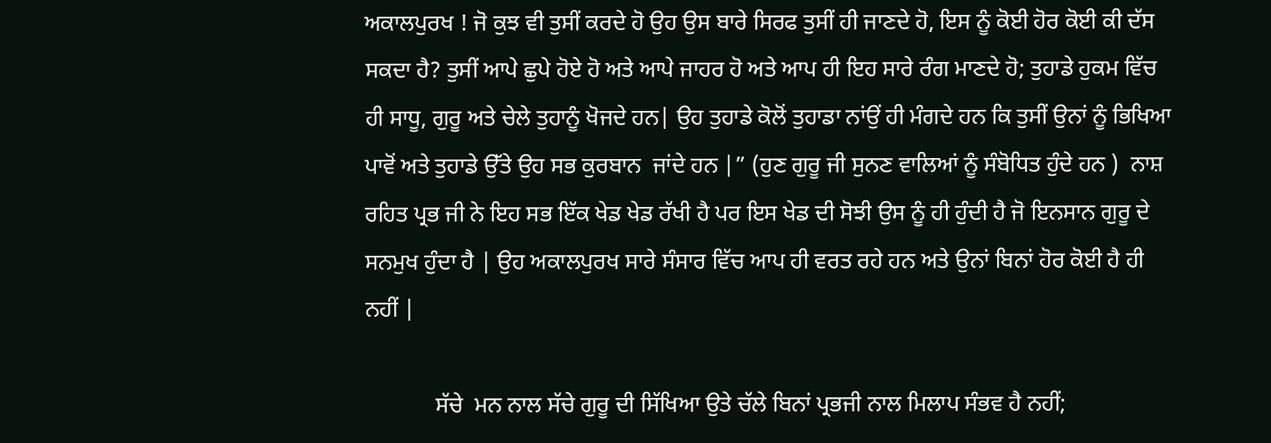ਅਕਾਲਪੁਰਖ ! ਜੋ ਕੁਝ ਵੀ ਤੁਸੀਂ ਕਰਦੇ ਹੋ ਉਹ ਉਸ ਬਾਰੇ ਸਿਰਫ ਤੁਸੀਂ ਹੀ ਜਾਣਦੇ ਹੋ, ਇਸ ਨੂੰ ਕੋਈ ਹੋਰ ਕੋਈ ਕੀ ਦੱਸ ਸਕਦਾ ਹੈ? ਤੁਸੀਂ ਆਪੇ ਛੁਪੇ ਹੋਏ ਹੋ ਅਤੇ ਆਪੇ ਜਾਹਰ ਹੋ ਅਤੇ ਆਪ ਹੀ ਇਹ ਸਾਰੇ ਰੰਗ ਮਾਣਦੇ ਹੋ; ਤੁਹਾਡੇ ਹੁਕਮ ਵਿੱਚ ਹੀ ਸਾਧੂ, ਗੁਰੂ ਅਤੇ ਚੇਲੇ ਤੁਹਾਨੂੰ ਖੋਜਦੇ ਹਨ| ਉਹ ਤੁਹਾਡੇ ਕੋਲੋਂ ਤੁਹਾਡਾ ਨਾਂਉਂ ਹੀ ਮੰਗਦੇ ਹਨ ਕਿ ਤੁਸੀਂ ਉਨਾਂ ਨੂੰ ਭਿਖਿਆ ਪਾਵੋਂ ਅਤੇ ਤੁਹਾਡੇ ਉੱਤੇ ਉਹ ਸਭ ਕੁਰਬਾਨ  ਜਾਂਦੇ ਹਨ |” (ਹੁਣ ਗੁਰੂ ਜੀ ਸੁਨਣ ਵਾਲਿਆਂ ਨੂੰ ਸੰਬੋਧਿਤ ਹੁੰਦੇ ਹਨ )  ਨਾਸ਼ ਰਹਿਤ ਪ੍ਰਭ ਜੀ ਨੇ ਇਹ ਸਭ ਇੱਕ ਖੇਡ ਖੇਡ ਰੱਖੀ ਹੈ ਪਰ ਇਸ ਖੇਡ ਦੀ ਸੋਝੀ ਉਸ ਨੂੰ ਹੀ ਹੁੰਦੀ ਹੈ ਜੋ ਇਨਸਾਨ ਗੁਰੂ ਦੇ ਸਨਮੁਖ ਹੁੰਦਾ ਹੈ | ਉਹ ਅਕਾਲਪੁਰਖ ਸਾਰੇ ਸੰਸਾਰ ਵਿੱਚ ਆਪ ਹੀ ਵਰਤ ਰਹੇ ਹਨ ਅਤੇ ਉਨਾਂ ਬਿਨਾਂ ਹੋਰ ਕੋਈ ਹੈ ਹੀ ਨਹੀਂ |

            ਸੱਚੇ  ਮਨ ਨਾਲ ਸੱਚੇ ਗੁਰੂ ਦੀ ਸਿੱਖਿਆ ਉਤੇ ਚੱਲੇ ਬਿਨਾਂ ਪ੍ਰਭਜੀ ਨਾਲ ਮਿਲਾਪ ਸੰਭਵ ਹੈ ਨਹੀਂ;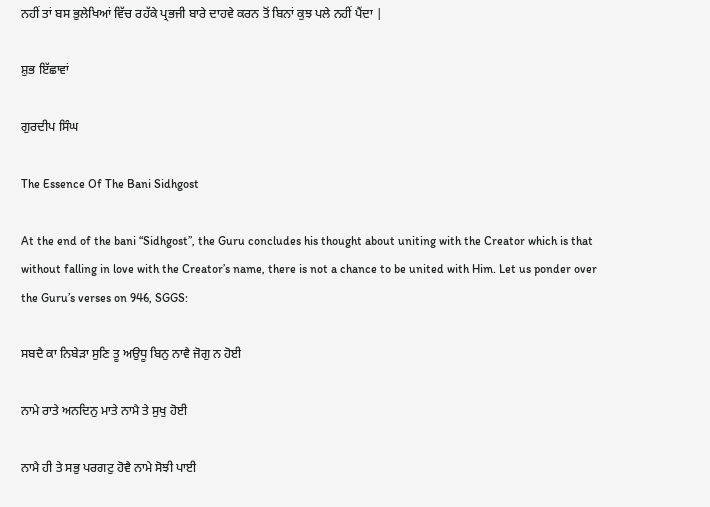ਨਹੀਂ ਤਾਂ ਬਸ ਭੁਲੇਖਿਆਂ ਵਿੱਚ ਰਹੱਕੇ ਪ੍ਰਭਜੀ ਬਾਰੇ ਦਾਹਵੇ ਕਰਨ ਤੋਂ ਬਿਨਾਂ ਕੁਝ ਪਲੇ ਨਹੀਂ ਪੈਂਦਾ |

ਸ਼ੁਭ ਇੱਛਾਵਾਂ

ਗੁਰਦੀਪ ਸਿੰਘ

The Essence Of The Bani Sidhgost

At the end of the bani “Sidhgost”, the Guru concludes his thought about uniting with the Creator which is that without falling in love with the Creator’s name, there is not a chance to be united with Him. Let us ponder over the Guru’s verses on 946, SGGS:

ਸਬਦੈ ਕਾ ਨਿਬੇੜਾ ਸੁਣਿ ਤੂ ਅਉਧੂ ਬਿਨੁ ਨਾਵੈ ਜੋਗੁ ਨ ਹੋਈ

ਨਾਮੇ ਰਾਤੇ ਅਨਦਿਨੁ ਮਾਤੇ ਨਾਮੈ ਤੇ ਸੁਖੁ ਹੋਈ

ਨਾਮੈ ਹੀ ਤੇ ਸਭੁ ਪਰਗਟੁ ਹੋਵੈ ਨਾਮੇ ਸੋਝੀ ਪਾਈ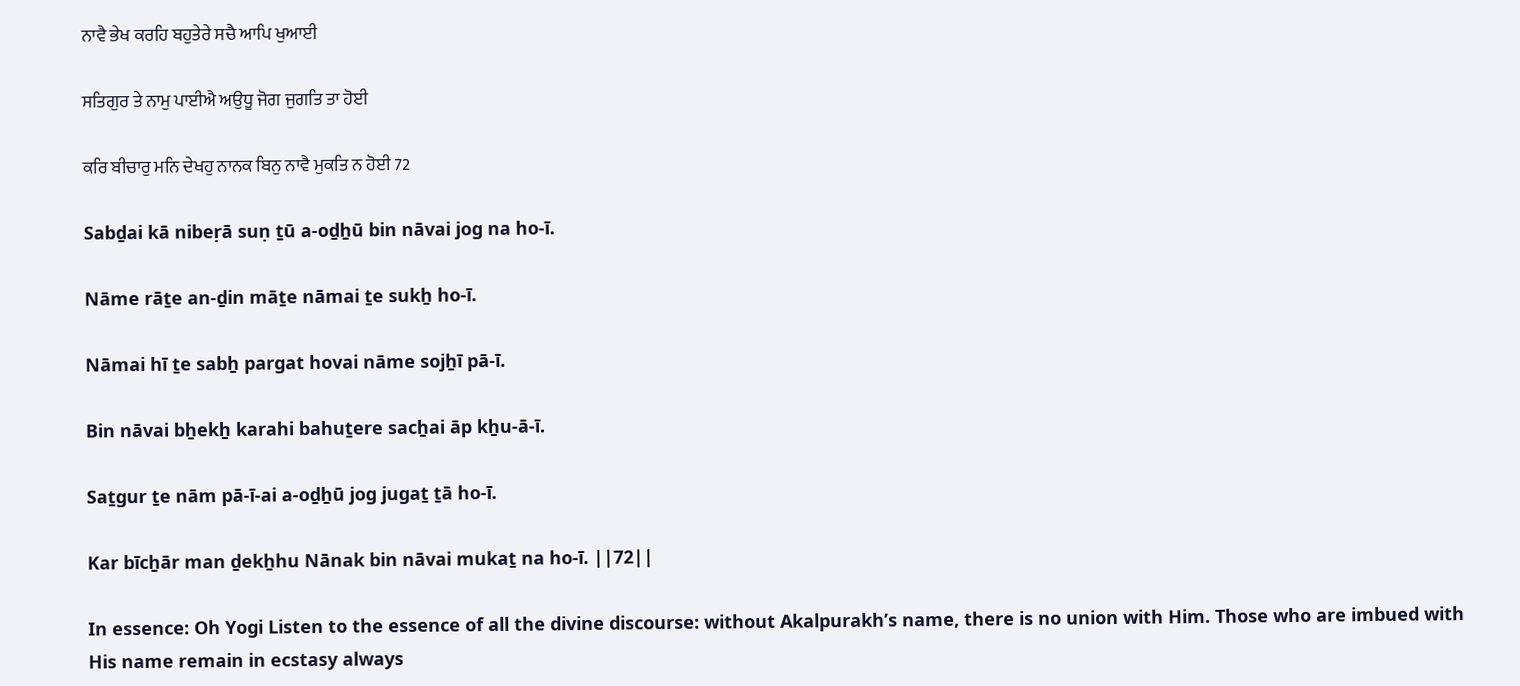ਨਾਵੈ ਭੇਖ ਕਰਹਿ ਬਹੁਤੇਰੇ ਸਚੈ ਆਪਿ ਖੁਆਈ

ਸਤਿਗੁਰ ਤੇ ਨਾਮੁ ਪਾਈਐ ਅਉਧੂ ਜੋਗ ਜੁਗਤਿ ਤਾ ਹੋਈ

ਕਰਿ ਬੀਚਾਰੁ ਮਨਿ ਦੇਖਹੁ ਨਾਨਕ ਬਿਨੁ ਨਾਵੈ ਮੁਕਤਿ ਨ ਹੋਈ 72

Sabḏai kā nibeṛā suṇ ṯū a-oḏẖū bin nāvai jog na ho-ī.

Nāme rāṯe an-ḏin māṯe nāmai ṯe sukẖ ho-ī.

Nāmai hī ṯe sabẖ pargat hovai nāme sojẖī pā-ī.

Bin nāvai bẖekẖ karahi bahuṯere sacẖai āp kẖu-ā-ī.

Saṯgur ṯe nām pā-ī-ai a-oḏẖū jog jugaṯ ṯā ho-ī.

Kar bīcẖār man ḏekẖhu Nānak bin nāvai mukaṯ na ho-ī. ||72||

In essence: Oh Yogi Listen to the essence of all the divine discourse: without Akalpurakh’s name, there is no union with Him. Those who are imbued with His name remain in ecstasy always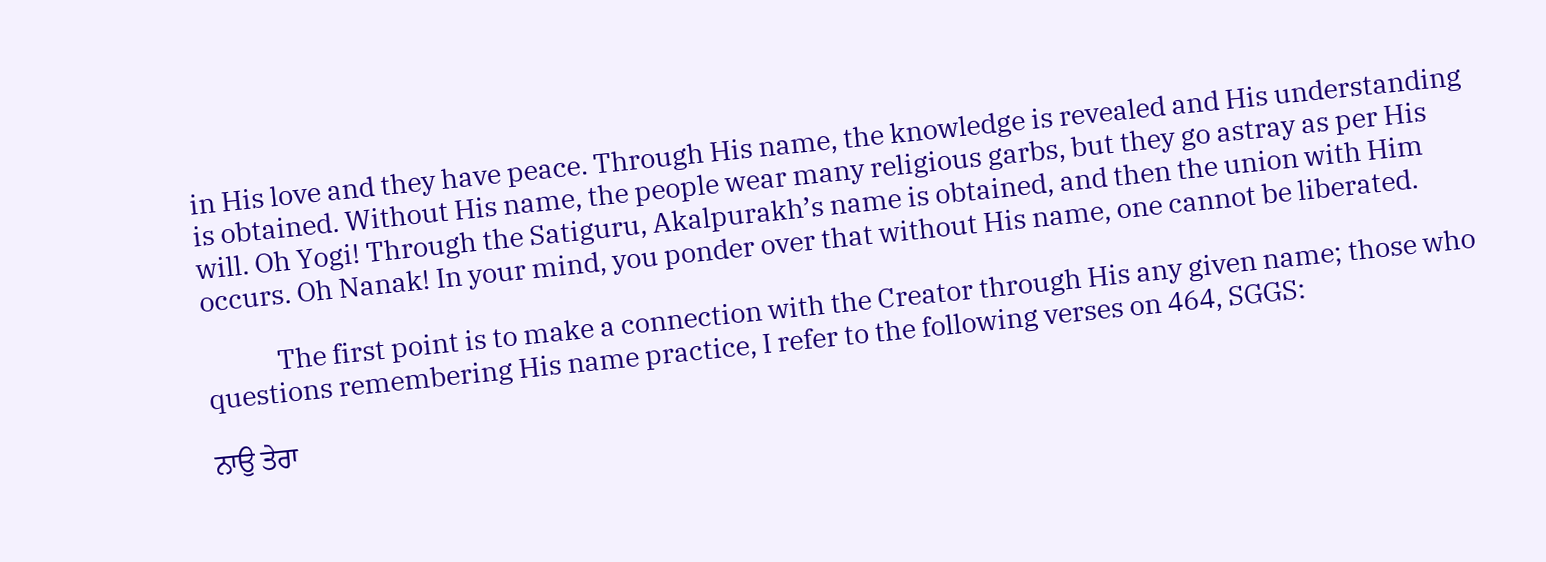in His love and they have peace. Through His name, the knowledge is revealed and His understanding is obtained. Without His name, the people wear many religious garbs, but they go astray as per His will. Oh Yogi! Through the Satiguru, Akalpurakh’s name is obtained, and then the union with Him occurs. Oh Nanak! In your mind, you ponder over that without His name, one cannot be liberated.

            The first point is to make a connection with the Creator through His any given name; those who questions remembering His name practice, I refer to the following verses on 464, SGGS:

ਨਾਉ ਤੇਰਾ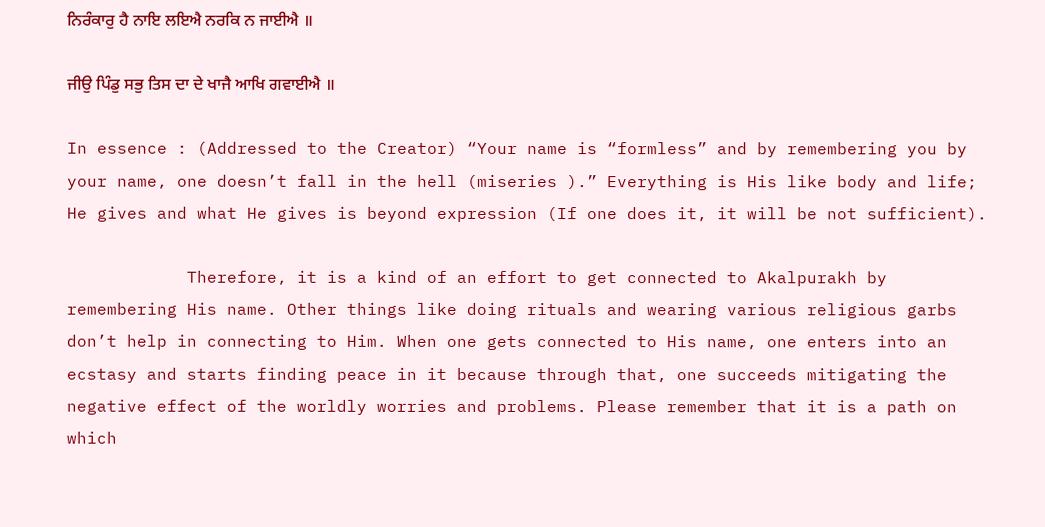ਨਿਰੰਕਾਰੁ ਹੈ ਨਾਇ ਲਇਐ ਨਰਕਿ ਨ ਜਾਈਐ ॥

ਜੀਉ ਪਿੰਡੁ ਸਭੁ ਤਿਸ ਦਾ ਦੇ ਖਾਜੈ ਆਖਿ ਗਵਾਈਐ ॥

In essence : (Addressed to the Creator) “Your name is “formless” and by remembering you by your name, one doesn’t fall in the hell (miseries ).” Everything is His like body and life; He gives and what He gives is beyond expression (If one does it, it will be not sufficient).

            Therefore, it is a kind of an effort to get connected to Akalpurakh by remembering His name. Other things like doing rituals and wearing various religious garbs don’t help in connecting to Him. When one gets connected to His name, one enters into an ecstasy and starts finding peace in it because through that, one succeeds mitigating the negative effect of the worldly worries and problems. Please remember that it is a path on which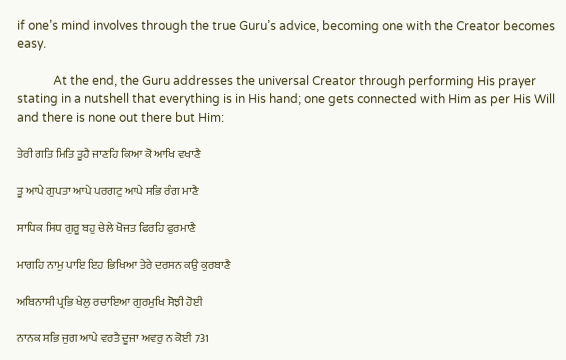if one’s mind involves through the true Guru’s advice, becoming one with the Creator becomes easy.

            At the end, the Guru addresses the universal Creator through performing His prayer stating in a nutshell that everything is in His hand; one gets connected with Him as per His Will and there is none out there but Him:

ਤੇਰੀ ਗਤਿ ਮਿਤਿ ਤੂਹੈ ਜਾਣਹਿ ਕਿਆ ਕੋ ਆਖਿ ਵਖਾਣੈ

ਤੂ ਆਪੇ ਗੁਪਤਾ ਆਪੇ ਪਰਗਟੁ ਆਪੇ ਸਭਿ ਰੰਗ ਮਾਣੈ

ਸਾਧਿਕ ਸਿਧ ਗੁਰੂ ਬਹੁ ਚੇਲੇ ਖੋਜਤ ਫਿਰਹਿ ਫੁਰਮਾਣੈ

ਮਾਗਹਿ ਨਾਮੁ ਪਾਇ ਇਹ ਭਿਖਿਆ ਤੇਰੇ ਦਰਸਨ ਕਉ ਕੁਰਬਾਣੈ

ਅਬਿਨਾਸੀ ਪ੍ਰਭਿ ਖੇਲੁ ਰਚਾਇਆ ਗੁਰਮੁਖਿ ਸੋਝੀ ਹੋਈ

ਨਾਨਕ ਸਭਿ ਜੁਗ ਆਪੇ ਵਰਤੈ ਦੂਜਾ ਅਵਰੁ ਨ ਕੋਈ 731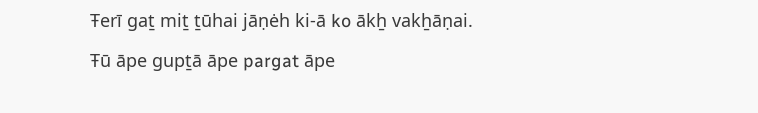Ŧerī gaṯ miṯ ṯūhai jāṇėh ki-ā ko ākẖ vakẖāṇai.

Ŧū āpe gupṯā āpe pargat āpe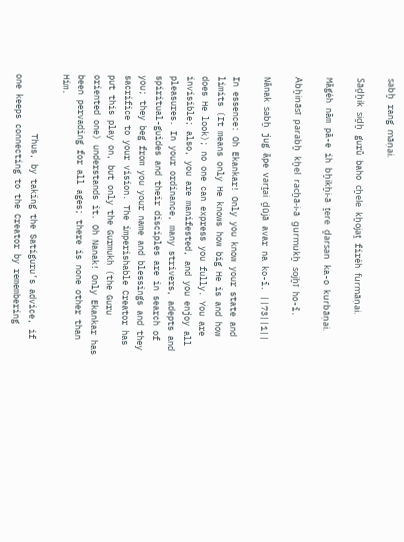sabẖ rang māṇai.

Sāḏẖik siḏẖ gurū baho cẖele kẖojaṯ firėh furmāṇai.

Māgėh nām pā-e ih bẖikẖi-ā ṯere ḏarsan ka-o kurbāṇai.

Abẖināsī parabẖ kẖel racẖā-i-ā gurmukẖ sojẖī ho-ī.

Nānak sabẖ jug āpe varṯai ḏūjā avar na ko-ī. ||73||1||

In essence: Oh Ekankar! Only you know your state and limits (It means only He knows how big He is and how does He look); no one can express you fully. You are invisible; also, you are manifested, and you enjoy all pleasures. In your ordinance, many strivers, adepts and spiritual-guides and their disciples are in search of you; they beg from you your name and blessings and they sacrifice to your vision. The imperishable Creator has put this play on, but only the Gurmukh (the Guru  oriented one) understands it. Oh Nanak! Only Ekankar has been pervading for all ages; there is none other than Him.

            Thus, by taking the Satiguru’s advice, if one keeps connecting to the Creator by remembering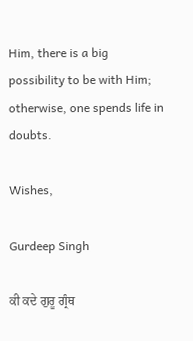Him, there is a big possibility to be with Him; otherwise, one spends life in doubts.

Wishes,

Gurdeep Singh

ਕੀ ਕਦੇ ਗੁਰੂ ਗ੍ਰੰਥ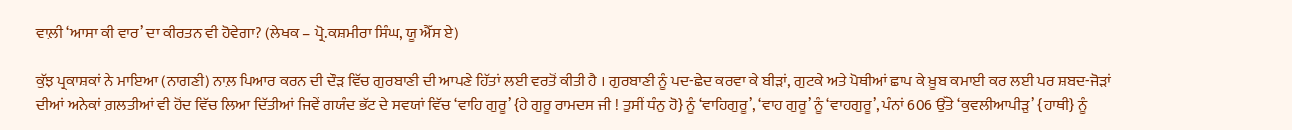ਵਾਲ਼ੀ ‘ਆਸਾ ਕੀ ਵਾਰ’ ਦਾ ਕੀਰਤਨ ਵੀ ਹੋਵੇਗਾ? (ਲੇਖਕ – ਪ੍ਰੋ.ਕਸ਼ਮੀਰਾ ਸਿੰਘ, ਯੂ ਐੱਸ ਏ)

ਕੁੱਝ ਪ੍ਰਕਾਸ਼ਕਾਂ ਨੇ ਮਾਇਆ (ਨਾਗਣੀ) ਨਾਲ਼ ਪਿਆਰ ਕਰਨ ਦੀ ਦੌੜ ਵਿੱਚ ਗੁਰਬਾਣੀ ਦੀ ਆਪਣੇ ਹਿੱਤਾਂ ਲਈ ਵਰਤੋਂ ਕੀਤੀ ਹੈ । ਗੁਰਬਾਣੀ ਨੂੰ ਪਦ-ਛੇਦ ਕਰਵਾ ਕੇ ਬੀੜਾਂ, ਗੁਟਕੇ ਅਤੇ ਪੋਥੀਆਂ ਛਾਪ ਕੇ ਖ਼ੂਬ ਕਮਾਈ ਕਰ ਲਈ ਪਰ ਸ਼ਬਦ-ਜੋੜਾਂ ਦੀਆਂ ਅਨੇਕਾਂ ਗ਼ਲਤੀਆਂ ਵੀ ਹੋਂਦ ਵਿੱਚ ਲਿਆ ਦਿੱਤੀਆਂ ਜਿਵੇਂ ਗਯੰਦ ਭੱਟ ਦੇ ਸਵਯਾਂ ਵਿੱਚ ‘ਵਾਹਿ ਗੁਰੂ’ {ਹੇ ਗੁਰੂ ਰਾਮਦਸ ਜੀ ! ਤੁਸੀਂ ਧੰਨੁ ਹੋ} ਨੂੰ ‘ਵਾਹਿਗੁਰੂ’, ‘ਵਾਹ ਗੁਰੂ’ ਨੂੰ ‘ਵਾਹਗੁਰੂ’, ਪੰਨਾਂ 606 ਉੱਤੇ ‘ਕੁਵਲੀਆਪੀੜੁ’ {ਹਾਥੀ} ਨੂੰ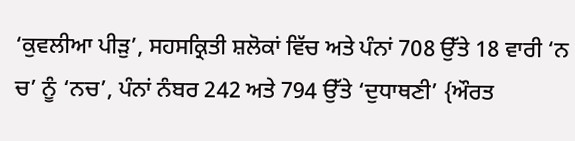‘ਕੁਵਲੀਆ ਪੀੜੁ’, ਸਹਸਕ੍ਰਿਤੀ ਸ਼ਲੋਕਾਂ ਵਿੱਚ ਅਤੇ ਪੰਨਾਂ 708 ਉੱਤੇ 18 ਵਾਰੀ ‘ਨ ਚ’ ਨੂੰ ‘ਨਚ’, ਪੰਨਾਂ ਨੰਬਰ 242 ਅਤੇ 794 ਉੱਤੇ ‘ਦੁਧਾਥਣੀ’ {ਔਰਤ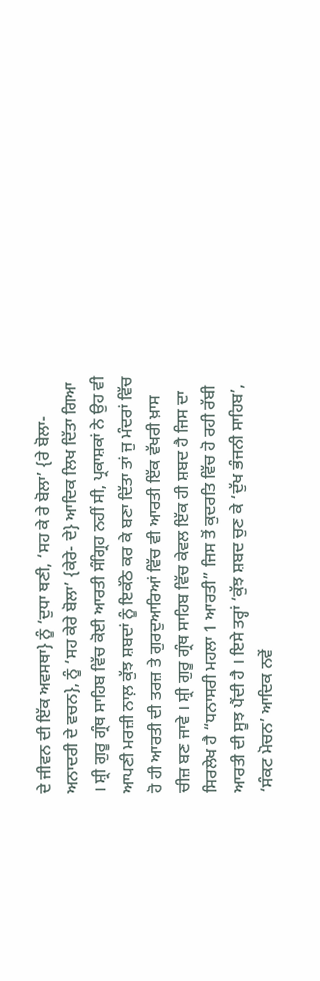ਦੇ ਜੀਵਨ ਦੀ ਇੱਕ ਅਵਸਥਾ} ਨੂੰ ‘ਦੁਧਾ ਥਣੀ, ‘ਸਹ ਕੇ ਰੇ ਬੋਲਾ’ {ਰੇ ਬੋਲਾ- ਅਨਾਦਰੀ ਦੇ ਵਚਨ}, ਨੂੰ ‘ਸਹ ਕੇਰੇ ਬੋਲਾ’ {ਕੇਰੇ- ਦੇ} ਆਦਿਕ ਲਿਖ ਦਿੱਤਾ ਗਿਆ । ਸ਼੍ਰੀ ਗੁਰੂ ਗ੍ਰੰਥ ਸਾਹਿਬ ਵਿੱਚ ਕੋਈ ਆਰਤੀ ਸੰਗ੍ਰਿਹ ਨਹੀਂ ਸੀ, ਪ੍ਰਕਾਸ਼ਕਾਂ ਨੇ ਉਹ ਵੀ ਆਪਣੀ ਮਰਜ਼ੀ ਨਾਲ਼ ਕੁੱਝ ਸ਼ਬਦਾਂ ਨੂੰ ਇਕੱਠੇ ਕਰ ਕੇ ਬਣਾ ਦਿੱਤਾ ਤਾਂ ਜੁ ਮੰਦਰਾਂ ਵਿੱਚ ਹੋ ਹੀ ਆਰਤੀ ਦੀ ਤਰਜ਼ ਤੇ ਗੁਰਦੁਆਰਿਆਂ ਵਿੱਚ ਵੀ ਆਰਤੀ ਇੱਕ ਵੱਖਰੀ ਖ਼ਾਸ ਚੀਜ਼ ਬਣ ਜਾਵੇ । ਸ਼੍ਰੀ ਗੁਰੂ ਗ੍ਰੰਥ ਸਾਹਿਬ ਵਿੱਚ ਕੇਵਲ ਇੱਕ ਹੀ ਸ਼ਬਦ ਹੈ ਜਿਸ ਦਾ ਸਿਰਲੇਖ ਹੈ “ਧਨਾਸਰੀ ਮਹਲਾ 1 ਆਰਤੀ” ਜਿਸ ਤੋਂ ਕੁਦਰਤਿ ਵਿੱਚ ਹੋ ਰਹੀ ਰੱਬੀ ਆਰਤੀ ਦੀ ਸੂਝ ਪੈਂਦੀ ਹੈ । ਇਸੇ ਤਰ੍ਹਾਂ ‘ਕੁੱਝ ਸ਼ਬਦ ਚੁਣ ਕੇ ‘ਦੁੱਖ ਭੰਜਨੀ ਸਾਹਿਬ’, ‘ਸੰਕਟ ਮੋਚਨ’ ਆਦਿਕ ਨਵੇਂ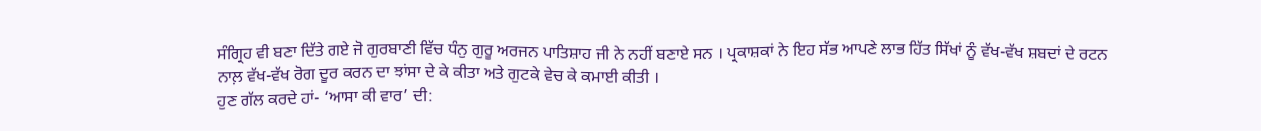ਸੰਗ੍ਰਿਹ ਵੀ ਬਣਾ ਦਿੱਤੇ ਗਏ ਜੋ ਗੁਰਬਾਣੀ ਵਿੱਚ ਧੰਨੁ ਗੁਰੂ ਅਰਜਨ ਪਾਤਿਸ਼ਾਹ ਜੀ ਨੇ ਨਹੀਂ ਬਣਾਏ ਸਨ । ਪ੍ਰਕਾਸ਼ਕਾਂ ਨੇ ਇਹ ਸੱਭ ਆਪਣੇ ਲਾਭ ਹਿੱਤ ਸਿੱਖਾਂ ਨੂੰ ਵੱਖ-ਵੱਖ ਸ਼ਬਦਾਂ ਦੇ ਰਟਨ ਨਾਲ਼ ਵੱਖ-ਵੱਖ ਰੋਗ ਦੂਰ ਕਰਨ ਦਾ ਝਾਂਸਾ ਦੇ ਕੇ ਕੀਤਾ ਅਤੇ ਗੁਟਕੇ ਵੇਚ ਕੇ ਕਮਾਈ ਕੀਤੀ ।
ਹੁਣ ਗੱਲ ਕਰਦੇ ਹਾਂ- ‘ਆਸਾ ਕੀ ਵਾਰ’ ਦੀ: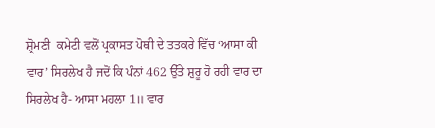ਸ਼੍ਰੋਮਣੀ  ਕਮੇਟੀ ਵਲੋਂ ਪ੍ਰਕਾਸਤ ਪੋਥੀ ਦੇ ਤਤਕਰੇ ਵਿੱਚ ‘ਆਸਾ ਕੀ ਵਾਰ’ ਸਿਰਲੇਖ ਹੈ ਜਦੋਂ ਕਿ ਪੰਨਾਂ 462 ਉੱਤੇ ਸ਼ੁਰੂ ਹੋ ਰਹੀ ਵਾਰ ਦਾ ਸਿਰਲੇਖ ਹੈ- ਆਸਾ ਮਹਲਾ 1॥ ਵਾਰ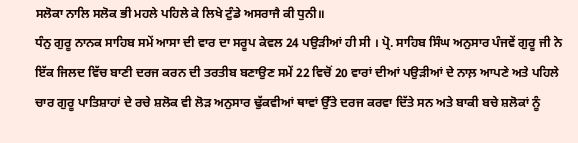ਸਲੋਕਾ ਨਾਲਿ ਸਲੋਕ ਭੀ ਮਹਲੇ ਪਹਿਲੇ ਕੇ ਲਿਖੇ ਟੁੰਡੇ ਅਸਰਾਜੈ ਕੀ ਧੁਨੀ॥
ਧੰਨੁ ਗੁਰੂ ਨਾਨਕ ਸਾਹਿਬ ਸਮੇਂ ਆਸਾ ਦੀ ਵਾਰ ਦਾ ਸਰੂਪ ਕੇਵਲ 24 ਪਉੜੀਆਂ ਹੀ ਸੀ । ਪ੍ਰੋ. ਸਾਹਿਬ ਸਿੰਘ ਅਨੁਸਾਰ ਪੰਜਵੇਂ ਗੁਰੂ ਜੀ ਨੇ ਇੱਕ ਜਿਲਦ ਵਿੱਚ ਬਾਣੀ ਦਰਜ ਕਰਨ ਦੀ ਤਰਤੀਬ ਬਣਾਉਣ ਸਮੇਂ 22 ਵਿਚੋਂ 20 ਵਾਰਾਂ ਦੀਆਂ ਪਉੜੀਆਂ ਦੇ ਨਾਲ਼ ਆਪਣੇ ਅਤੇ ਪਹਿਲੇ ਚਾਰ ਗੁਰੂ ਪਾਤਿਸ਼ਾਹਾਂ ਦੇ ਰਚੇ ਸ਼ਲੋਕ ਵੀ ਲੋੜ ਅਨੁਸਾਰ ਢੁੱਕਵੀਆਂ ਥਾਵਾਂ ਉੱਤੇ ਦਰਜ ਕਰਵਾ ਦਿੱਤੇ ਸਨ ਅਤੇ ਬਾਕੀ ਬਚੇ ਸ਼ਲੋਕਾਂ ਨੂੰ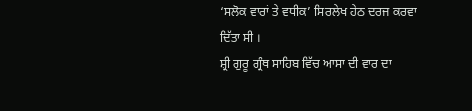‘ਸਲੋਕ ਵਾਰਾਂ ਤੇ ਵਧੀਕ’ ਸਿਰਲੇਖ ਹੇਠ ਦਰਜ ਕਰਵਾ ਦਿੱਤਾ ਸੀ ।
ਸ਼੍ਰੀ ਗੁਰੂ ਗ੍ਰੰਥ ਸਾਹਿਬ ਵਿੱਚ ਆਸਾ ਦੀ ਵਾਰ ਦਾ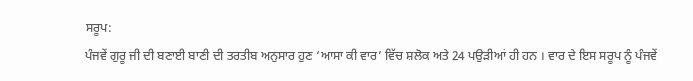ਸਰੂਪ:
ਪੰਜਵੇਂ ਗੁਰੂ ਜੀ ਦੀ ਬਣਾਈ ਬਾਣੀ ਦੀ ਤਰਤੀਬ ਅਨੁਸਾਰ ਹੁਣ ‘ਆਸਾ ਕੀ ਵਾਰ’ ਵਿੱਚ ਸ਼ਲੋਕ ਅਤੇ 24 ਪਉੜੀਆਂ ਹੀ ਹਨ । ਵਾਰ ਦੇ ਇਸ ਸਰੂਪ ਨੂੰ ਪੰਜਵੇਂ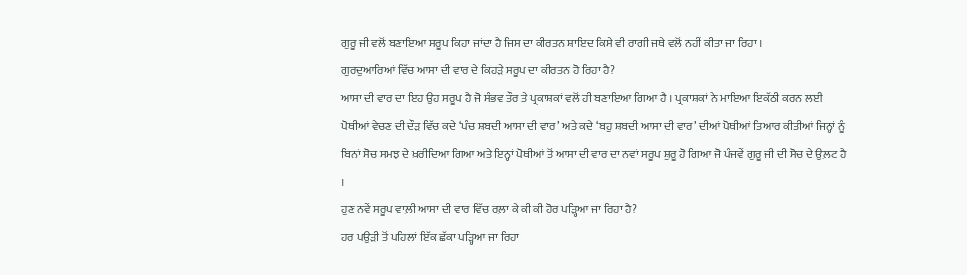ਗੁਰੂ ਜੀ ਵਲੋਂ ਬਣਾਇਆ ਸਰੂਪ ਕਿਹਾ ਜਾਂਦਾ ਹੈ ਜਿਸ ਦਾ ਕੀਰਤਨ ਸ਼ਾਇਦ ਕਿਸੇ ਵੀ ਰਾਗੀ ਜਥੇ ਵਲੋਂ ਨਹੀਂ ਕੀਤਾ ਜਾ ਰਿਹਾ ।
ਗੁਰਦੁਆਰਿਆਂ ਵਿੱਚ ਆਸਾ ਦੀ ਵਾਰ ਦੇ ਕਿਹੜੇ ਸਰੂਪ ਦਾ ਕੀਰਤਨ ਹੋ ਰਿਹਾ ਹੈ?
ਆਸਾ ਦੀ ਵਾਰ ਦਾ ਇਹ ਉਹ ਸਰੂਪ ਹੈ ਜੋ ਸੰਭਵ ਤੌਰ ਤੇ ਪ੍ਰਕਾਸ਼ਕਾਂ ਵਲੋਂ ਹੀ ਬਣਾਇਆ ਗਿਆ ਹੈ । ਪ੍ਰਕਾਸ਼ਕਾਂ ਨੇ ਮਾਇਆ ਇਕੱਠੀ ਕਰਨ ਲਈ ਪੋਥੀਆਂ ਵੇਚਣ ਦੀ ਦੌੜ ਵਿੱਚ ਕਦੇ ‘ਪੰਚ ਸ਼ਬਦੀ ਆਸਾ ਦੀ ਵਾਰ’ ਅਤੇ ਕਦੇ ‘ਬਹੁ ਸ਼ਬਦੀ ਆਸਾ ਦੀ ਵਾਰ’ ਦੀਆਂ ਪੋਥੀਆਂ ਤਿਆਰ ਕੀਤੀਆਂ ਜਿਨ੍ਹਾਂ ਨੂੰ ਬਿਨਾਂ ਸੋਚ ਸਮਝ ਦੇ ਖ਼ਰੀਦਿਆ ਗਿਆ ਅਤੇ ਇਨ੍ਹਾਂ ਪੋਥੀਆਂ ਤੋਂ ਆਸਾ ਦੀ ਵਾਰ ਦਾ ਨਵਾਂ ਸਰੂਪ ਸ਼ੁਰੂ ਹੋ ਗਿਆ ਜੋ ਪੰਜਵੇਂ ਗੁਰੂ ਜੀ ਦੀ ਸੋਚ ਦੇ ਉਲ਼ਟ ਹੈ ।
ਹੁਣ ਨਵੇਂ ਸਰੂਪ ਵਾਲ਼ੀ ਆਸਾ ਦੀ ਵਾਰ ਵਿੱਚ ਰਲ਼ਾ ਕੇ ਕੀ ਕੀ ਹੋਰ ਪੜ੍ਹਿਆ ਜਾ ਰਿਹਾ ਹੈ?
ਹਰ ਪਉੜੀ ਤੋਂ ਪਹਿਲਾਂ ਇੱਕ ਛੱਕਾ ਪੜ੍ਹਿਆ ਜਾ ਰਿਹਾ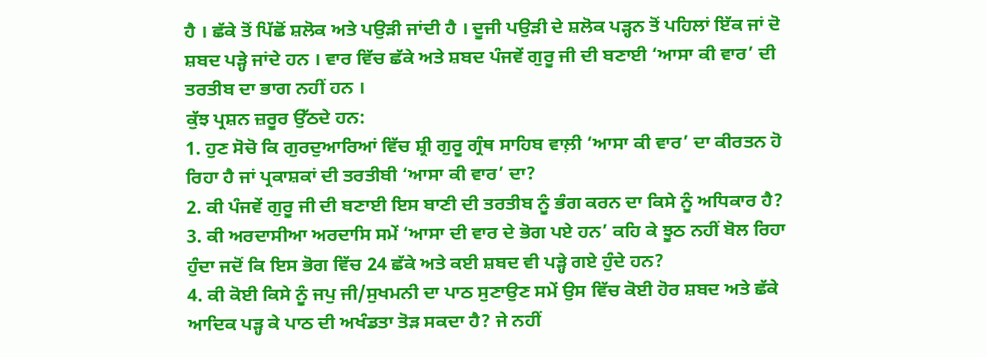ਹੈ । ਛੱਕੇ ਤੋਂ ਪਿੱਛੋਂ ਸ਼ਲੋਕ ਅਤੇ ਪਉੜੀ ਜਾਂਦੀ ਹੈ । ਦੂਜੀ ਪਉੜੀ ਦੇ ਸ਼ਲੋਕ ਪੜ੍ਹਨ ਤੋਂ ਪਹਿਲਾਂ ਇੱਕ ਜਾਂ ਦੋ ਸ਼ਬਦ ਪੜ੍ਹੇ ਜਾਂਦੇ ਹਨ । ਵਾਰ ਵਿੱਚ ਛੱਕੇ ਅਤੇ ਸ਼ਬਦ ਪੰਜਵੇਂ ਗੁਰੂ ਜੀ ਦੀ ਬਣਾਈ ‘ਆਸਾ ਕੀ ਵਾਰ’ ਦੀ ਤਰਤੀਬ ਦਾ ਭਾਗ ਨਹੀਂ ਹਨ ।
ਕੁੱਝ ਪ੍ਰਸ਼ਨ ਜ਼ਰੂਰ ਉੱਠਦੇ ਹਨ:
1. ਹੁਣ ਸੋਚੋ ਕਿ ਗੁਰਦੁਆਰਿਆਂ ਵਿੱਚ ਸ਼੍ਰੀ ਗੁਰੂ ਗ੍ਰੰਥ ਸਾਹਿਬ ਵਾਲ਼ੀ ‘ਆਸਾ ਕੀ ਵਾਰ’ ਦਾ ਕੀਰਤਨ ਹੋ ਰਿਹਾ ਹੈ ਜਾਂ ਪ੍ਰਕਾਸ਼ਕਾਂ ਦੀ ਤਰਤੀਬੀ ‘ਆਸਾ ਕੀ ਵਾਰ’ ਦਾ?
2. ਕੀ ਪੰਜਵੇਂ ਗੁਰੂ ਜੀ ਦੀ ਬਣਾਈ ਇਸ ਬਾਣੀ ਦੀ ਤਰਤੀਬ ਨੂੰ ਭੰਗ ਕਰਨ ਦਾ ਕਿਸੇ ਨੂੰ ਅਧਿਕਾਰ ਹੈ?
3. ਕੀ ਅਰਦਾਸੀਆ ਅਰਦਾਸਿ ਸਮੇਂ ‘ਆਸਾ ਦੀ ਵਾਰ ਦੇ ਭੋਗ ਪਏ ਹਨ’ ਕਹਿ ਕੇ ਝੂਠ ਨਹੀਂ ਬੋਲ ਰਿਹਾ ਹੁੰਦਾ ਜਦੋਂ ਕਿ ਇਸ ਭੋਗ ਵਿੱਚ 24 ਛੱਕੇ ਅਤੇ ਕਈ ਸ਼ਬਦ ਵੀ ਪੜ੍ਹੇ ਗਏ ਹੁੰਦੇ ਹਨ?
4. ਕੀ ਕੋਈ ਕਿਸੇ ਨੂੰ ਜਪੁ ਜੀ/ਸੁਖਮਨੀ ਦਾ ਪਾਠ ਸੁਣਾਉਣ ਸਮੇਂ ਉਸ ਵਿੱਚ ਕੋਈ ਹੋਰ ਸ਼ਬਦ ਅਤੇ ਛੱਕੇ ਆਦਿਕ ਪੜ੍ਹ ਕੇ ਪਾਠ ਦੀ ਅਖੰਡਤਾ ਤੋੜ ਸਕਦਾ ਹੈ? ਜੇ ਨਹੀਂ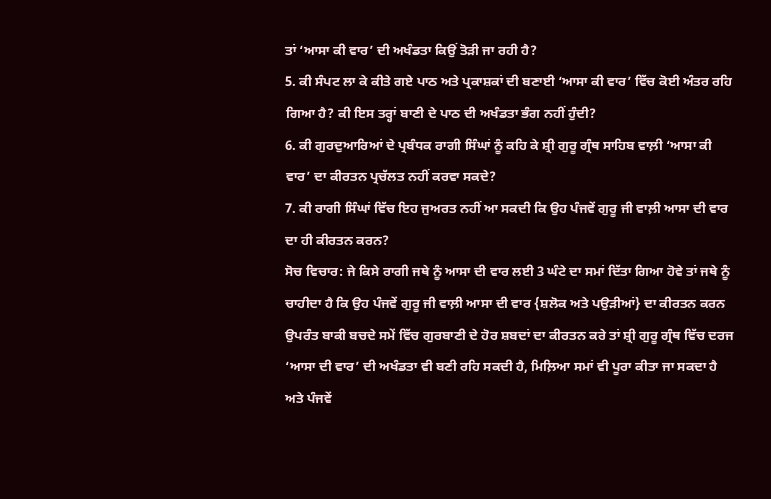ਤਾਂ ‘ਆਸਾ ਕੀ ਵਾਰ’ ਦੀ ਅਖੰਡਤਾ ਕਿਉਂ ਤੋੜੀ ਜਾ ਰਹੀ ਹੈ?
5. ਕੀ ਸੰਪਟ ਲਾ ਕੇ ਕੀਤੇ ਗਏ ਪਾਠ ਅਤੇ ਪ੍ਰਕਾਸ਼ਕਾਂ ਦੀ ਬਣਾਈ ‘ਆਸਾ ਕੀ ਵਾਰ’ ਵਿੱਚ ਕੋਈ ਅੰਤਰ ਰਹਿ ਗਿਆ ਹੈ? ਕੀ ਇਸ ਤਰ੍ਹਾਂ ਬਾਣੀ ਦੇ ਪਾਠ ਦੀ ਅਖੰਡਤਾ ਭੰਗ ਨਹੀਂ ਹੁੰਦੀ?
6. ਕੀ ਗੁਰਦੁਆਰਿਆਂ ਦੇ ਪ੍ਰਬੰਧਕ ਰਾਗੀ ਸਿੰਘਾਂ ਨੂੰ ਕਹਿ ਕੇ ਸ਼੍ਰੀ ਗੁਰੂ ਗ੍ਰੰਥ ਸਾਹਿਬ ਵਾਲ਼ੀ ‘ਆਸਾ ਕੀ ਵਾਰ’ ਦਾ ਕੀਰਤਨ ਪ੍ਰਚੱਲਤ ਨਹੀਂ ਕਰਵਾ ਸਕਦੇ?
7. ਕੀ ਰਾਗੀ ਸਿੰਘਾਂ ਵਿੱਚ ਇਹ ਜੁਅਰਤ ਨਹੀਂ ਆ ਸਕਦੀ ਕਿ ਉਹ ਪੰਜਵੇਂ ਗੁਰੂ ਜੀ ਵਾਲ਼ੀ ਆਸਾ ਦੀ ਵਾਰ ਦਾ ਹੀ ਕੀਰਤਨ ਕਰਨ?
ਸੋਚ ਵਿਚਾਰ: ਜੇ ਕਿਸੇ ਰਾਗੀ ਜਥੇ ਨੂੰ ਆਸਾ ਦੀ ਵਾਰ ਲਈ 3 ਘੰਟੇ ਦਾ ਸਮਾਂ ਦਿੱਤਾ ਗਿਆ ਹੋਵੇ ਤਾਂ ਜਥੇ ਨੂੰ ਚਾਹੀਦਾ ਹੈ ਕਿ ਉਹ ਪੰਜਵੇਂ ਗੁਰੂ ਜੀ ਵਾਲ਼ੀ ਆਸਾ ਦੀ ਵਾਰ {ਸ਼ਲੋਕ ਅਤੇ ਪਉੜੀਆਂ} ਦਾ ਕੀਰਤਨ ਕਰਨ ਉਪਰੰਤ ਬਾਕੀ ਬਚਦੇ ਸਮੇਂ ਵਿੱਚ ਗੁਰਬਾਣੀ ਦੇ ਹੋਰ ਸ਼ਬਦਾਂ ਦਾ ਕੀਰਤਨ ਕਰੇ ਤਾਂ ਸ਼੍ਰੀ ਗੁਰੂ ਗ੍ਰੰਥ ਵਿੱਚ ਦਰਜ ‘ਆਸਾ ਦੀ ਵਾਰ’ ਦੀ ਅਖੰਡਤਾ ਵੀ ਬਣੀ ਰਹਿ ਸਕਦੀ ਹੈ, ਮਿਲ਼ਿਆ ਸਮਾਂ ਵੀ ਪੂਰਾ ਕੀਤਾ ਜਾ ਸਕਦਾ ਹੈ ਅਤੇ ਪੰਜਵੇਂ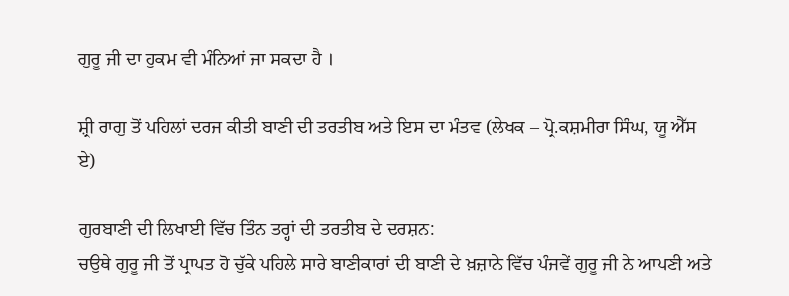ਗੁਰੂ ਜੀ ਦਾ ਹੁਕਮ ਵੀ ਮੰਨਿਆਂ ਜਾ ਸਕਦਾ ਹੈ ।

ਸ਼੍ਰੀ ਰਾਗੁ ਤੋਂ ਪਹਿਲਾਂ ਦਰਜ ਕੀਤੀ ਬਾਣੀ ਦੀ ਤਰਤੀਬ ਅਤੇ ਇਸ ਦਾ ਮੰਤਵ (ਲੇਖਕ – ਪ੍ਰੋ.ਕਸ਼ਮੀਰਾ ਸਿੰਘ, ਯੂ ਐੱਸ ਏ)

ਗੁਰਬਾਣੀ ਦੀ ਲਿਖਾਈ ਵਿੱਚ ਤਿੰਨ ਤਰ੍ਹਾਂ ਦੀ ਤਰਤੀਬ ਦੇ ਦਰਸ਼ਨ:
ਚਉਥੇ ਗੁਰੂ ਜੀ ਤੋਂ ਪ੍ਰਾਪਤ ਹੋ ਚੁੱਕੇ ਪਹਿਲੇ ਸਾਰੇ ਬਾਣੀਕਾਰਾਂ ਦੀ ਬਾਣੀ ਦੇ ਖ਼ਜ਼ਾਨੇ ਵਿੱਚ ਪੰਜਵੇਂ ਗੁਰੂ ਜੀ ਨੇ ਆਪਣੀ ਅਤੇ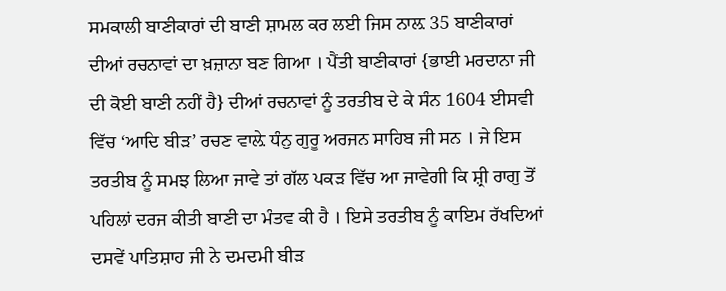ਸਮਕਾਲੀ ਬਾਣੀਕਾਰਾਂ ਦੀ ਬਾਣੀ ਸ਼ਾਮਲ ਕਰ ਲਈ ਜਿਸ ਨਾਲ਼ 35 ਬਾਣੀਕਾਰਾਂ ਦੀਆਂ ਰਚਨਾਵਾਂ ਦਾ ਖ਼ਜ਼ਾਨਾ ਬਣ ਗਿਆ । ਪੈਂਤੀ ਬਾਣੀਕਾਰਾਂ {ਭਾਈ ਮਰਦਾਨਾ ਜੀ ਦੀ ਕੋਈ ਬਾਣੀ ਨਹੀਂ ਹੈ} ਦੀਆਂ ਰਚਨਾਵਾਂ ਨੂੰ ਤਰਤੀਬ ਦੇ ਕੇ ਸੰਨ 1604 ਈਸਵੀ ਵਿੱਚ ‘ਆਦਿ ਬੀੜ’ ਰਚਣ ਵਾਲ਼ੇ ਧੰਨੁ ਗੁਰੂ ਅਰਜਨ ਸਾਹਿਬ ਜੀ ਸਨ । ਜੇ ਇਸ ਤਰਤੀਬ ਨੂੰ ਸਮਝ ਲਿਆ ਜਾਵੇ ਤਾਂ ਗੱਲ ਪਕੜ ਵਿੱਚ ਆ ਜਾਵੇਗੀ ਕਿ ਸ਼੍ਰੀ ਰਾਗੁ ਤੋਂ ਪਹਿਲਾਂ ਦਰਜ ਕੀਤੀ ਬਾਣੀ ਦਾ ਮੰਤਵ ਕੀ ਹੈ । ਇਸੇ ਤਰਤੀਬ ਨੂੰ ਕਾਇਮ ਰੱਖਦਿਆਂ ਦਸਵੇਂ ਪਾਤਿਸ਼ਾਹ ਜੀ ਨੇ ਦਮਦਮੀ ਬੀੜ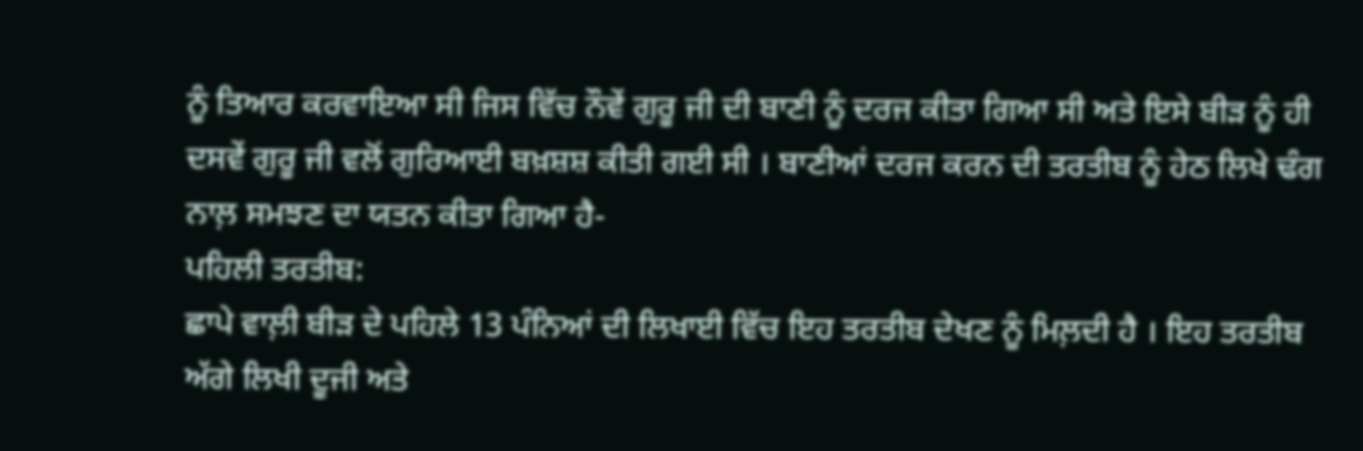ਨੂੰ ਤਿਆਰ ਕਰਵਾਇਆ ਸੀ ਜਿਸ ਵਿੱਚ ਨੌਵੇਂ ਗੁਰੂ ਜੀ ਦੀ ਬਾਣੀ ਨੂੰ ਦਰਜ ਕੀਤਾ ਗਿਆ ਸੀ ਅਤੇ ਇਸੇ ਬੀੜ ਨੂੰ ਹੀ ਦਸਵੇਂ ਗੁਰੂ ਜੀ ਵਲੋਂ ਗੁਰਿਆਈ ਬਖ਼ਸ਼ਸ਼ ਕੀਤੀ ਗਈ ਸੀ । ਬਾਣੀਆਂ ਦਰਜ ਕਰਨ ਦੀ ਤਰਤੀਬ ਨੂੰ ਹੇਠ ਲਿਖੇ ਢੰਗ ਨਾਲ਼ ਸਮਝਣ ਦਾ ਯਤਨ ਕੀਤਾ ਗਿਆ ਹੈ-
ਪਹਿਲੀ ਤਰਤੀਬ:
ਛਾਪੇ ਵਾਲ਼ੀ ਬੀੜ ਦੇ ਪਹਿਲੇ 13 ਪੰਨਿਆਂ ਦੀ ਲਿਖਾਈ ਵਿੱਚ ਇਹ ਤਰਤੀਬ ਦੇਖਣ ਨੂੰ ਮਿਲ਼ਦੀ ਹੈ । ਇਹ ਤਰਤੀਬ ਅੱਗੇ ਲਿਖੀ ਦੂਜੀ ਅਤੇ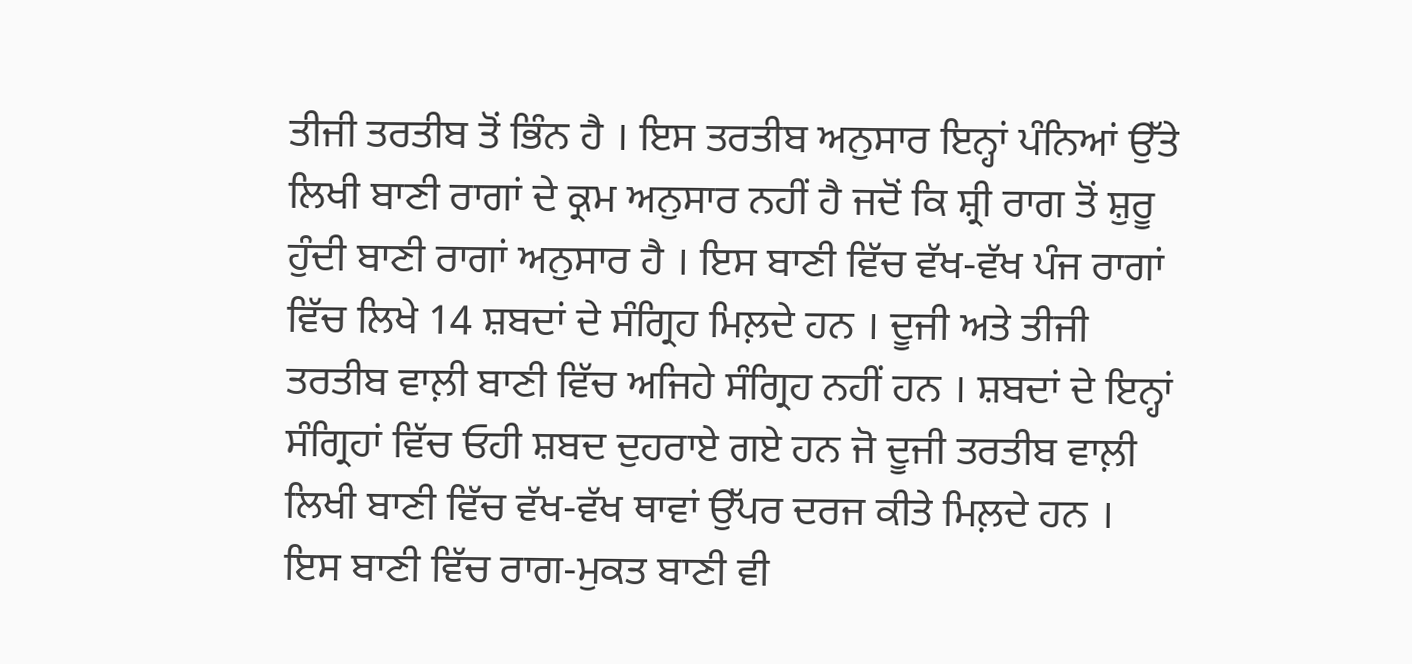ਤੀਜੀ ਤਰਤੀਬ ਤੋਂ ਭਿੰਨ ਹੈ । ਇਸ ਤਰਤੀਬ ਅਨੁਸਾਰ ਇਨ੍ਹਾਂ ਪੰਨਿਆਂ ਉੱਤੇ ਲਿਖੀ ਬਾਣੀ ਰਾਗਾਂ ਦੇ ਕ੍ਰਮ ਅਨੁਸਾਰ ਨਹੀਂ ਹੈ ਜਦੋਂ ਕਿ ਸ਼੍ਰੀ ਰਾਗ ਤੋਂ ਸ਼ੁਰੂ ਹੁੰਦੀ ਬਾਣੀ ਰਾਗਾਂ ਅਨੁਸਾਰ ਹੈ । ਇਸ ਬਾਣੀ ਵਿੱਚ ਵੱਖ-ਵੱਖ ਪੰਜ ਰਾਗਾਂ ਵਿੱਚ ਲਿਖੇ 14 ਸ਼ਬਦਾਂ ਦੇ ਸੰਗ੍ਰਿਹ ਮਿਲ਼ਦੇ ਹਨ । ਦੂਜੀ ਅਤੇ ਤੀਜੀ ਤਰਤੀਬ ਵਾਲ਼ੀ ਬਾਣੀ ਵਿੱਚ ਅਜਿਹੇ ਸੰਗ੍ਰਿਹ ਨਹੀਂ ਹਨ । ਸ਼ਬਦਾਂ ਦੇ ਇਨ੍ਹਾਂ ਸੰਗ੍ਰਿਹਾਂ ਵਿੱਚ ਓਹੀ ਸ਼ਬਦ ਦੁਹਰਾਏ ਗਏ ਹਨ ਜੋ ਦੂਜੀ ਤਰਤੀਬ ਵਾਲ਼ੀ ਲਿਖੀ ਬਾਣੀ ਵਿੱਚ ਵੱਖ-ਵੱਖ ਥਾਵਾਂ ਉੱਪਰ ਦਰਜ ਕੀਤੇ ਮਿਲ਼ਦੇ ਹਨ । ਇਸ ਬਾਣੀ ਵਿੱਚ ਰਾਗ-ਮੁਕਤ ਬਾਣੀ ਵੀ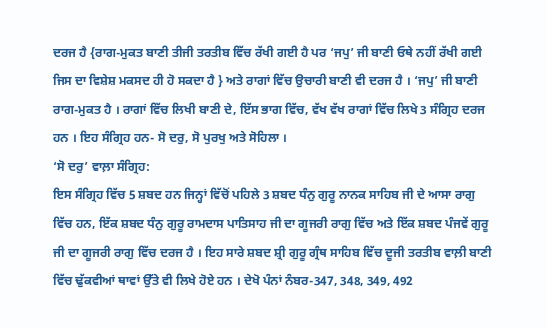ਦਰਜ ਹੈ {ਰਾਗ-ਮੁਕਤ ਬਾਣੀ ਤੀਜੀ ਤਰਤੀਬ ਵਿੱਚ ਰੱਖੀ ਗਈ ਹੈ ਪਰ ‘ਜਪੁ’ ਜੀ ਬਾਣੀ ਓਥੇ ਨਹੀਂ ਰੱਖੀ ਗਈ ਜਿਸ ਦਾ ਵਿਸ਼ੇਸ਼ ਮਕਸਦ ਹੀ ਹੋ ਸਕਦਾ ਹੈ } ਅਤੇ ਰਾਗਾਂ ਵਿੱਚ ਉਚਾਰੀ ਬਾਣੀ ਵੀ ਦਰਜ ਹੈ । ‘ਜਪੁ’ ਜੀ ਬਾਣੀ ਰਾਗ-ਮੁਕਤ ਹੈ । ਰਾਗਾਂ ਵਿੱਚ ਲਿਖੀ ਬਾਣੀ ਦੇ, ਇੱਸ ਭਾਗ ਵਿੱਚ, ਵੱਖ ਵੱਖ ਰਾਗਾਂ ਵਿੱਚ ਲਿਖੇ 3 ਸੰਗ੍ਰਿਹ ਦਰਜ ਹਨ । ਇਹ ਸੰਗ੍ਰਿਹ ਹਨ- ਸੋ ਦਰੁ, ਸੋ ਪੁਰਖੁ ਅਤੇ ਸੋਹਿਲਾ ।
‘ਸੋ ਦਰੁ’ ਵਾਲ਼ਾ ਸੰਗ੍ਰਿਹ:
ਇਸ ਸੰਗ੍ਰਿਹ ਵਿੱਚ 5 ਸ਼ਬਦ ਹਨ ਜਿਨ੍ਹਾਂ ਵਿੱਚੋਂ ਪਹਿਲੇ 3 ਸ਼ਬਦ ਧੰਨੁ ਗੁਰੂ ਨਾਨਕ ਸਾਹਿਬ ਜੀ ਦੇ ਆਸਾ ਰਾਗੁ ਵਿੱਚ ਹਨ, ਇੱਕ ਸ਼ਬਦ ਧੰਨੁ ਗੁਰੂ ਰਾਮਦਾਸ ਪਾਤਿਸਾਹ ਜੀ ਦਾ ਗੂਜਰੀ ਰਾਗੁ ਵਿੱਚ ਅਤੇ ਇੱਕ ਸ਼ਬਦ ਪੰਜਵੇਂ ਗੁਰੂ ਜੀ ਦਾ ਗੂਜਰੀ ਰਾਗੁ ਵਿੱਚ ਦਰਜ ਹੈ । ਇਹ ਸਾਰੇ ਸ਼ਬਦ ਸ਼੍ਰੀ ਗੁਰੂ ਗ੍ਰੰਥ ਸਾਹਿਬ ਵਿੱਚ ਦੂਜੀ ਤਰਤੀਬ ਵਾਲ਼ੀ ਬਾਣੀ ਵਿੱਚ ਢੁੱਕਵੀਆਂ ਥਾਵਾਂ ਉੱਤੇ ਵੀ ਲਿਖੇ ਹੋਏ ਹਨ । ਦੇਖੋ ਪੰਨਾਂ ਨੰਬਰ-347, 348, 349, 492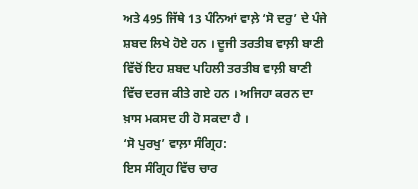ਅਤੇ 495 ਜਿੱਥੇ 13 ਪੰਨਿਆਂ ਵਾਲ਼ੇ ‘ਸੋ ਦਰੁ’ ਦੇ ਪੰਜੇ ਸ਼ਬਦ ਲਿਖੇ ਹੋਏ ਹਨ । ਦੂਜੀ ਤਰਤੀਬ ਵਾਲ਼ੀ ਬਾਣੀ ਵਿੱਚੋਂ ਇਹ ਸ਼ਬਦ ਪਹਿਲੀ ਤਰਤੀਬ ਵਾਲ਼ੀ ਬਾਣੀ ਵਿੱਚ ਦਰਜ ਕੀਤੇ ਗਏ ਹਨ । ਅਜਿਹਾ ਕਰਨ ਦਾ ਖ਼ਾਸ ਮਕਸਦ ਹੀ ਹੋ ਸਕਦਾ ਹੈ ।
‘ਸੋ ਪੁਰਖੁ’ ਵਾਲ਼ਾ ਸੰਗ੍ਰਿਹ:
ਇਸ ਸੰਗ੍ਰਿਹ ਵਿੱਚ ਚਾਰ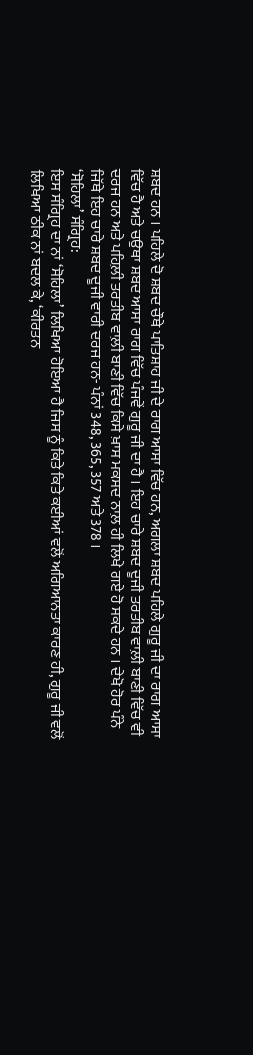ਸ਼ਬਦ ਹਨ । ਪਹਿਲੇ ਦੋ ਸ਼ਬਦ ਚੌਥੇ ਪਾਤਿਸ਼ਾਹ ਜੀ ਦੇ ਰਾਗ ਆਸਾ ਵਿੱਚ ਹਨ, ਅਗਲਾ ਸ਼ਬਦ ਪਹਿਲੇ ਗੁਰੂ ਜੀ ਦਾ ਰਾਗ ਆਸਾ ਵਿੱਚ ਹੈ ਅਤੇ ਚਉਥਾ ਸ਼ਬਦ ਆਸਾ ਰਾਗ ਵਿੱਚ ਪੰਜਵੇਂ ਗੁਰੂ ਜੀ ਦਾ ਹੈ । ਇਹ ਚਾਰੇ ਸ਼ਬਦ ਦੂਜੀ ਤਰਤੀਬ ਵਾਲ਼ੀ ਬਾਣੀ ਵਿੱਚ ਵੀ ਦਰਜ ਹਨ ਅਤੇ ਪਹਿਲ਼ੀ ਤਰਤੀਬ ਵਾਲ਼ੀ ਬਾਣੀ ਵਿੱਚ ਕਿਸੇ ਖ਼ਾਸ ਮਕਸਦ ਨਾਲ਼ ਹੀ ਲਿਖੇ ਗਏ ਹੋ ਸਕਦੇ ਹਨ । ਦੇਖੋ ਹੋਰ ਪੰਨੇ ਜਿੱਥੇ ਇਹ ਚਾਰੇ ਸ਼ਬਦ ਦੂਜੀ ਵਾਰੀ ਦਰਜ ਹਨ- ਪੰਨਾਂ 348, 365, 357 ਅਤੇ 378 ।
‘ਸੋਹਿਲਾ’ ਸੰਗ੍ਰਿਹ:
ਇਸ ਸੰਗ੍ਰਿਹ ਦਾ ਨਾਂ ‘ਸੋਹਿਲਾ’ ਲਿਖਿਆ ਹੋਇਆ ਹੈ ਜਿਸ ਨੂੰ ਕਿਤੇ ਕਿਤੇ ਕਈਆਂ ਵਲੋਂ ਅਗਿਆਨਤਾ ਕਾਰਣ ਹੀ, ਗੁਰੂ ਜੀ ਵਲੋਂ ਲਿਖਿਆ ਠੀਕ ਨਾਂ ਬਦਲ ਕੇ, ‘ਕੀਰਤਨ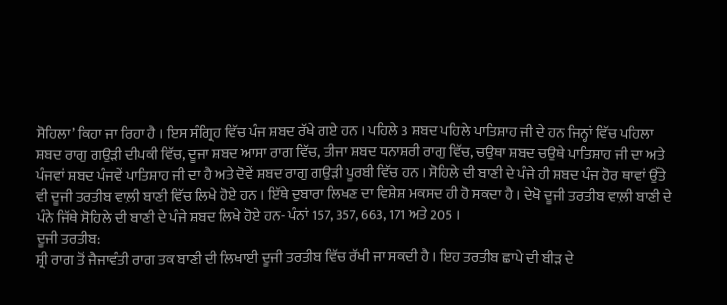ਸੋਹਿਲਾ’ ਕਿਹਾ ਜਾ ਰਿਹਾ ਹੈ । ਇਸ ਸੰਗ੍ਰਿਹ ਵਿੱਚ ਪੰਜ ਸ਼ਬਦ ਰੱਖੇ ਗਏ ਹਨ । ਪਹਿਲੇ 3 ਸ਼ਬਦ ਪਹਿਲੇ ਪਾਤਿਸ਼ਾਹ ਜੀ ਦੇ ਹਨ ਜਿਨ੍ਹਾਂ ਵਿੱਚ ਪਹਿਲਾ ਸ਼ਬਦ ਰਾਗੁ ਗਉੜੀ ਦੀਪਕੀ ਵਿੱਚ, ਦੂਜਾ ਸ਼ਬਦ ਆਸਾ ਰਾਗ ਵਿੱਚ, ਤੀਜਾ ਸ਼ਬਦ ਧਨਾਸ਼ਰੀ ਰਾਗੁ ਵਿੱਚ, ਚਉਥਾ ਸ਼ਬਦ ਚਉਥੇ ਪਾਤਿਸ਼ਾਹ ਜੀ ਦਾ ਅਤੇ ਪੰਜਵਾਂ ਸ਼ਬਦ ਪੰਜਵੇਂ ਪਾਤਿਸ਼ਾਹ ਜੀ ਦਾ ਹੈ ਅਤੇ ਦੋਵੇਂ ਸ਼ਬਦ ਰਾਗੁ ਗਉੜੀ ਪੂਰਬੀ ਵਿੱਚ ਹਨ । ਸੋਹਿਲੇ ਦੀ ਬਾਣੀ ਦੇ ਪੰਜੇ ਹੀ ਸ਼ਬਦ ਪੰਜ ਹੋਰ ਥਾਵਾਂ ਉੱਤੇ ਵੀ ਦੂਜੀ ਤਰਤੀਬ ਵਾਲ਼ੀ ਬਾਣੀ ਵਿੱਚ ਲਿਖੇ ਹੋਏ ਹਨ । ਇੱਥੇ ਦੁਬਾਰਾ ਲਿਖਣ ਦਾ ਵਿਸ਼ੇਸ਼ ਮਕਸਦ ਹੀ ਹੋ ਸਕਦਾ ਹੈ । ਦੇਖੋ ਦੂਜੀ ਤਰਤੀਬ ਵਾਲ਼ੀ ਬਾਣੀ ਦੇ ਪੰਨੇ ਜਿੱਥੇ ਸੋਹਿਲੇ ਦੀ ਬਾਣੀ ਦੇ ਪੰਜੇ ਸ਼ਬਦ ਲਿਖੇ ਹੋਏ ਹਨ- ਪੰਨਾਂ 157, 357, 663, 171 ਅਤੇ 205 ।
ਦੂਜੀ ਤਰਤੀਬ:
ਸ਼੍ਰੀ ਰਾਗ ਤੋਂ ਜੈਜਾਵੰਤੀ ਰਾਗ ਤਕ ਬਾਣੀ ਦੀ ਲਿਖਾਈ ਦੂਜੀ ਤਰਤੀਬ ਵਿੱਚ ਰੱਖੀ ਜਾ ਸਕਦੀ ਹੈ । ਇਹ ਤਰਤੀਬ ਛਾਪੇ ਦੀ ਬੀੜ ਦੇ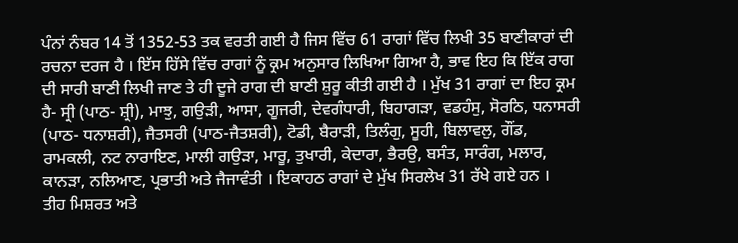ਪੰਨਾਂ ਨੰਬਰ 14 ਤੋਂ 1352-53 ਤਕ ਵਰਤੀ ਗਈ ਹੈ ਜਿਸ ਵਿੱਚ 61 ਰਾਗਾਂ ਵਿੱਚ ਲਿਖੀ 35 ਬਾਣੀਕਾਰਾਂ ਦੀ ਰਚਨਾ ਦਰਜ ਹੈ । ਇੱਸ ਹਿੱਸੇ ਵਿੱਚ ਰਾਗਾਂ ਨੂੰ ਕ੍ਰਮ ਅਨੁਸਾਰ ਲਿਖਿਆ ਗਿਆ ਹੈ, ਭਾਵ ਇਹ ਕਿ ਇੱਕ ਰਾਗ ਦੀ ਸਾਰੀ ਬਾਣੀ ਲਿਖੀ ਜਾਣ ਤੇ ਹੀ ਦੂਜੇ ਰਾਗ ਦੀ ਬਾਣੀ ਸ਼ੁਰੂ ਕੀਤੀ ਗਈ ਹੈ । ਮੁੱਖ 31 ਰਾਗਾਂ ਦਾ ਇਹ ਕ੍ਰਮ ਹੈ- ਸ੍ਰੀ (ਪਾਠ- ਸ਼੍ਰੀ), ਮਾਝੁ, ਗਉੜੀ, ਆਸਾ, ਗੂਜਰੀ, ਦੇਵਗੰਧਾਰੀ, ਬਿਹਾਗੜਾ, ਵਡਹੰਸੁ, ਸੋਰਠਿ, ਧਨਾਸਰੀ (ਪਾਠ- ਧਨਾਸ਼ਰੀ), ਜੈਤਸਰੀ (ਪਾਠ-ਜੈਤਸ਼ਰੀ), ਟੋਡੀ, ਬੈਰਾੜੀ, ਤਿਲੰਗੁ, ਸੂਹੀ, ਬਿਲਾਵਲੁ, ਗੌਂਡ, ਰਾਮਕਲੀ, ਨਟ ਨਾਰਾਇਣ, ਮਾਲੀ ਗਉੜਾ, ਮਾਰੂ, ਤੁਖਾਰੀ, ਕੇਦਾਰਾ, ਭੈਰਉ, ਬਸੰਤ, ਸਾਰੰਗ, ਮਲਾਰ, ਕਾਨੜਾ, ਨਲਿਆਣ, ਪ੍ਰਭਾਤੀ ਅਤੇ ਜੈਜਾਵੰਤੀ । ਇਕਾਹਠ ਰਾਗਾਂ ਦੇ ਮੁੱਖ ਸਿਰਲੇਖ 31 ਰੱਖੇ ਗਏ ਹਨ ।
ਤੀਹ ਮਿਸ਼ਰਤ ਅਤੇ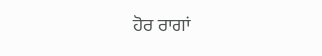ਹੋਰ ਰਾਗਾਂ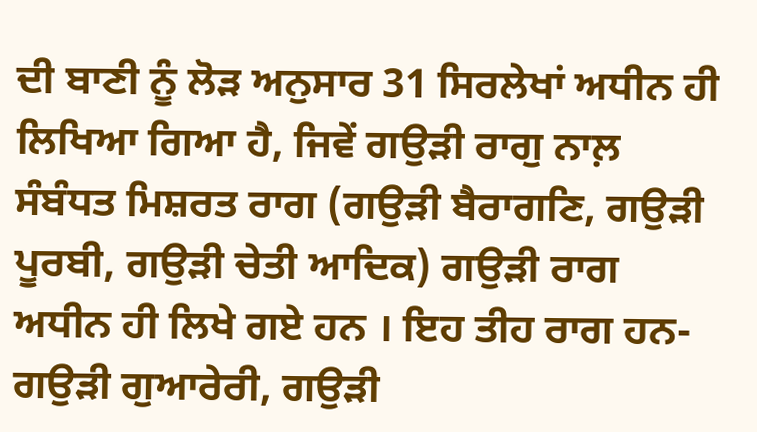ਦੀ ਬਾਣੀ ਨੂੰ ਲੋੜ ਅਨੁਸਾਰ 31 ਸਿਰਲੇਖਾਂ ਅਧੀਨ ਹੀ ਲਿਖਿਆ ਗਿਆ ਹੈ, ਜਿਵੇਂ ਗਉੜੀ ਰਾਗੁ ਨਾਲ਼ ਸੰਬੰਧਤ ਮਿਸ਼ਰਤ ਰਾਗ (ਗਉੜੀ ਬੈਰਾਗਣਿ, ਗਉੜੀ ਪੂਰਬੀ, ਗਉੜੀ ਚੇਤੀ ਆਦਿਕ) ਗਉੜੀ ਰਾਗ ਅਧੀਨ ਹੀ ਲਿਖੇ ਗਏ ਹਨ । ਇਹ ਤੀਹ ਰਾਗ ਹਨ- ਗਉੜੀ ਗੁਆਰੇਰੀ, ਗਉੜੀ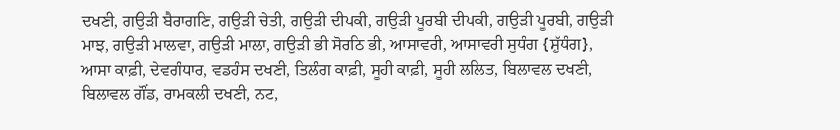ਦਖਣੀ, ਗਉੜੀ ਬੈਰਾਗਣਿ, ਗਉੜੀ ਚੇਤੀ, ਗਉੜੀ ਦੀਪਕੀ, ਗਉੜੀ ਪੂਰਬੀ ਦੀਪਕੀ, ਗਉੜੀ ਪੂਰਬੀ, ਗਉੜੀ ਮਾਝ, ਗਉੜੀ ਮਾਲਵਾ, ਗਉੜੀ ਮਾਲਾ, ਗਉੜੀ ਭੀ ਸੋਰਠਿ ਭੀ, ਆਸਾਵਰੀ, ਆਸਾਵਰੀ ਸੁਧੰਗ {ਸ਼ੁੱਧੰਗ}, ਆਸਾ ਕਾਫ਼ੀ, ਦੇਵਗੰਧਾਰ, ਵਡਹੰਸ ਦਖਣੀ, ਤਿਲੰਗ ਕਾਫ਼ੀ, ਸੂਹੀ ਕਾਫ਼ੀ, ਸੂਹੀ ਲਲਿਤ, ਬਿਲਾਵਲ ਦਖਣੀ, ਬਿਲਾਵਲ ਗੌਂਡ, ਰਾਮਕਲੀ ਦਖਣੀ, ਨਟ,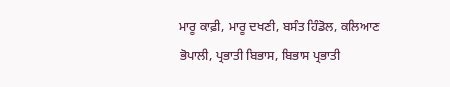ਮਾਰੂ ਕਾਫ਼ੀ, ਮਾਰੂ ਦਖਣੀ, ਬਸੰਤ ਹਿੰਡੋਲ, ਕਲਿਆਣ ਭੋਪਾਲੀ, ਪ੍ਰਭਾਤੀ ਬਿਭਾਸ, ਬਿਭਾਸ ਪ੍ਰਭਾਤੀ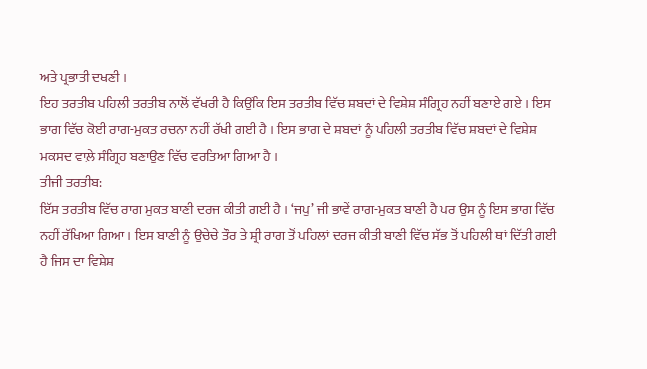ਅਤੇ ਪ੍ਰਭਾਤੀ ਦਖਣੀ ।
ਇਹ ਤਰਤੀਬ ਪਹਿਲੀ ਤਰਤੀਬ ਨਾਲੋਂ ਵੱਖਰੀ ਹੈ ਕਿਉਂਕਿ ਇਸ ਤਰਤੀਬ ਵਿੱਚ ਸ਼ਬਦਾਂ ਦੇ ਵਿਸ਼ੇਸ਼ ਸੰਗ੍ਰਿਹ ਨਹੀਂ ਬਣਾਏ ਗਏ । ਇਸ ਭਾਗ ਵਿੱਚ ਕੋਈ ਰਾਗ-ਮੁਕਤ ਰਚਨਾ ਨਹੀਂ ਰੱਖੀ ਗਈ ਹੈ । ਇਸ ਭਾਗ ਦੇ ਸ਼ਬਦਾਂ ਨੂੰ ਪਹਿਲੀ ਤਰਤੀਬ ਵਿੱਚ ਸ਼ਬਦਾਂ ਦੇ ਵਿਸ਼ੇਸ਼ ਮਕਸਦ ਵਾਲ਼ੇ ਸੰਗ੍ਰਿਹ ਬਣਾਉਣ ਵਿੱਚ ਵਰਤਿਆ ਗਿਆ ਹੈ ।
ਤੀਜੀ ਤਰਤੀਬ:
ਇੱਸ ਤਰਤੀਬ ਵਿੱਚ ਰਾਗ ਮੁਕਤ ਬਾਣੀ ਦਰਜ ਕੀਤੀ ਗਈ ਹੈ । ‘ਜਪੁ’ ਜੀ ਭਾਵੇਂ ਰਾਗ-ਮੁਕਤ ਬਾਣੀ ਹੈ ਪਰ ਉਸ ਨੂੰ ਇਸ ਭਾਗ ਵਿੱਚ ਨਹੀਂ ਰੱਖਿਆ ਗਿਆ । ਇਸ ਬਾਣੀ ਨੂੰ ਉਚੇਚੇ ਤੌਰ ਤੇ ਸ਼੍ਰੀ ਰਾਗ ਤੋਂ ਪਹਿਲਾਂ ਦਰਜ ਕੀਤੀ ਬਾਣੀ ਵਿੱਚ ਸੱਭ ਤੋਂ ਪਹਿਲੀ ਥਾਂ ਦਿੱਤੀ ਗਈ ਹੈ ਜਿਸ ਦਾ ਵਿਸ਼ੇਸ਼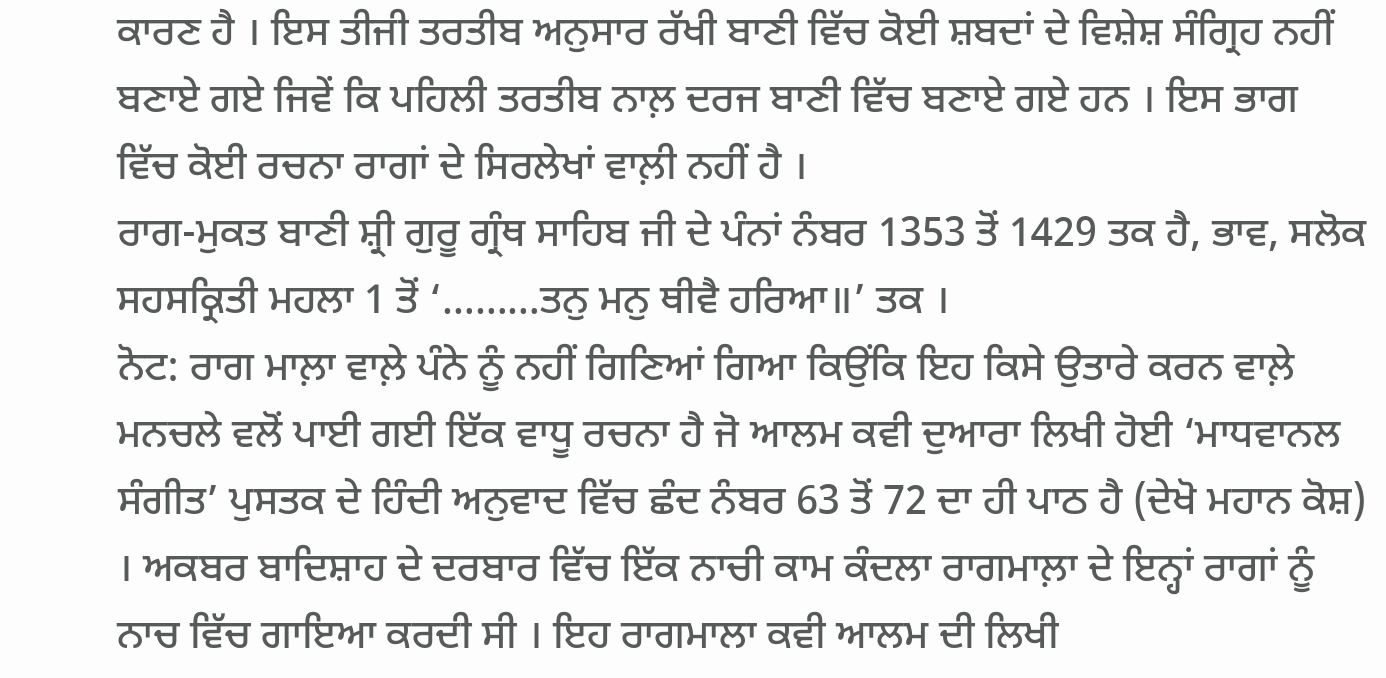ਕਾਰਣ ਹੈ । ਇਸ ਤੀਜੀ ਤਰਤੀਬ ਅਨੁਸਾਰ ਰੱਖੀ ਬਾਣੀ ਵਿੱਚ ਕੋਈ ਸ਼ਬਦਾਂ ਦੇ ਵਿਸ਼ੇਸ਼ ਸੰਗ੍ਰਿਹ ਨਹੀਂ ਬਣਾਏ ਗਏ ਜਿਵੇਂ ਕਿ ਪਹਿਲੀ ਤਰਤੀਬ ਨਾਲ਼ ਦਰਜ ਬਾਣੀ ਵਿੱਚ ਬਣਾਏ ਗਏ ਹਨ । ਇਸ ਭਾਗ ਵਿੱਚ ਕੋਈ ਰਚਨਾ ਰਾਗਾਂ ਦੇ ਸਿਰਲੇਖਾਂ ਵਾਲ਼ੀ ਨਹੀਂ ਹੈ ।
ਰਾਗ-ਮੁਕਤ ਬਾਣੀ ਸ਼੍ਰੀ ਗੁਰੂ ਗ੍ਰੰਥ ਸਾਹਿਬ ਜੀ ਦੇ ਪੰਨਾਂ ਨੰਬਰ 1353 ਤੋਂ 1429 ਤਕ ਹੈ, ਭਾਵ, ਸਲੋਕ ਸਹਸਕ੍ਰਿਤੀ ਮਹਲਾ 1 ਤੋਂ ‘………ਤਨੁ ਮਨੁ ਥੀਵੈ ਹਰਿਆ॥’ ਤਕ ।
ਨੋਟ: ਰਾਗ ਮਾਲ਼ਾ ਵਾਲ਼ੇ ਪੰਨੇ ਨੂੰ ਨਹੀਂ ਗਿਣਿਆਂ ਗਿਆ ਕਿਉਂਕਿ ਇਹ ਕਿਸੇ ਉਤਾਰੇ ਕਰਨ ਵਾਲ਼ੇ ਮਨਚਲੇ ਵਲੋਂ ਪਾਈ ਗਈ ਇੱਕ ਵਾਧੂ ਰਚਨਾ ਹੈ ਜੋ ਆਲਮ ਕਵੀ ਦੁਆਰਾ ਲਿਖੀ ਹੋਈ ‘ਮਾਧਵਾਨਲ ਸੰਗੀਤ’ ਪੁਸਤਕ ਦੇ ਹਿੰਦੀ ਅਨੁਵਾਦ ਵਿੱਚ ਛੰਦ ਨੰਬਰ 63 ਤੋਂ 72 ਦਾ ਹੀ ਪਾਠ ਹੈ (ਦੇਖੋ ਮਹਾਨ ਕੋਸ਼) । ਅਕਬਰ ਬਾਦਿਸ਼ਾਹ ਦੇ ਦਰਬਾਰ ਵਿੱਚ ਇੱਕ ਨਾਚੀ ਕਾਮ ਕੰਦਲਾ ਰਾਗਮਾਲ਼ਾ ਦੇ ਇਨ੍ਹਾਂ ਰਾਗਾਂ ਨੂੰ ਨਾਚ ਵਿੱਚ ਗਾਇਆ ਕਰਦੀ ਸੀ । ਇਹ ਰਾਗਮਾਲਾ ਕਵੀ ਆਲਮ ਦੀ ਲਿਖੀ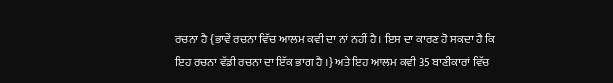ਰਚਨਾ ਹੈ {ਭਾਵੇਂ ਰਚਨਾ ਵਿੱਚ ਆਲਮ ਕਵੀ ਦਾ ਨਾਂ ਨਹੀਂ ਹੈ। ਇਸ ਦਾ ਕਾਰਣ ਹੋ ਸਕਦਾ ਹੈ ਕਿ ਇਹ ਰਚਨਾ ਵੱਡੀ ਰਚਨਾ ਦਾ ਇੱਕ ਭਾਗ ਹੈ ।} ਅਤੇ ਇਹ ਆਲਮ ਕਵੀ 35 ਬਾਣੀਕਾਰਾਂ ਵਿੱਚ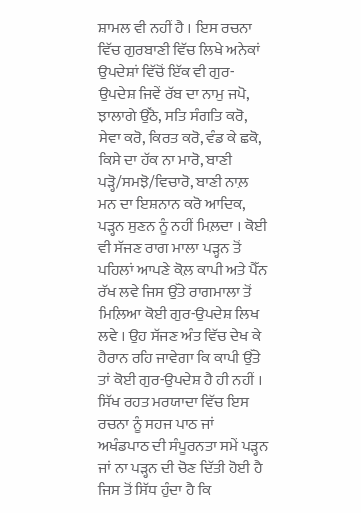ਸ਼ਾਮਲ ਵੀ ਨਹੀਂ ਹੈ । ਇਸ ਰਚਨਾ ਵਿੱਚ ਗੁਰਬਾਣੀ ਵਿੱਚ ਲਿਖੇ ਅਨੇਕਾਂ ਉਪਦੇਸ਼ਾਂ ਵਿੱਚੋਂ ਇੱਕ ਵੀ ਗੁਰ-ਉਪਦੇਸ਼ ਜਿਵੇਂ ਰੱਬ ਦਾ ਨਾਮੁ ਜਪੋ, ਝਾਲਾਗੇ ਉੱਠੋ, ਸਤਿ ਸੰਗਤਿ ਕਰੋ, ਸੇਵਾ ਕਰੋ, ਕਿਰਤ ਕਰੋ, ਵੰਡ ਕੇ ਛਕੋ, ਕਿਸੇ ਦਾ ਹੱਕ ਨਾ ਮਾਰੋ, ਬਾਣੀ ਪੜ੍ਹੋ/ਸਮਝੋ/ਵਿਚਾਰੋ, ਬਾਣੀ ਨਾਲ਼ ਮਨ ਦਾ ਇਸ਼ਨਾਨ ਕਰੋ ਆਦਿਕ, ਪੜ੍ਹਨ ਸੁਣਨ ਨੂੰ ਨਹੀਂ ਮਿਲ਼ਦਾ । ਕੋਈ ਵੀ ਸੱਜਣ ਰਾਗ ਮਾਲਾ ਪੜ੍ਹਨ ਤੋਂ ਪਹਿਲਾਂ ਆਪਣੇ ਕੋਲ਼ ਕਾਪੀ ਅਤੇ ਪੈੱਨ ਰੱਖ ਲਵੇ ਜਿਸ ਉੱਤੇ ਰਾਗਮਾਲਾ ਤੋਂ ਮਿਲ਼ਿਆ ਕੋਈ ਗੁਰ-ਉਪਦੇਸ਼ ਲਿਖ ਲਵੇ । ਉਹ ਸੱਜਣ ਅੰਤ ਵਿੱਚ ਦੇਖ ਕੇ ਹੈਰਾਨ ਰਹਿ ਜਾਵੇਗਾ ਕਿ ਕਾਪੀ ਉੱਤੇ ਤਾਂ ਕੋਈ ਗੁਰ-ਉਪਦੇਸ਼ ਹੈ ਹੀ ਨਹੀਂ ।
ਸਿੱਖ ਰਹਤ ਮਰਯਾਦਾ ਵਿੱਚ ਇਸ ਰਚਨਾ ਨੂੰ ਸਹਜ ਪਾਠ ਜਾਂ ਅਖੰਡਪਾਠ ਦੀ ਸੰਪੂਰਨਤਾ ਸਮੇਂ ਪੜ੍ਹਨ ਜਾਂ ਨਾ ਪੜ੍ਹਨ ਦੀ ਚੋਣ ਦਿੱਤੀ ਹੋਈ ਹੈ ਜਿਸ ਤੋਂ ਸਿੱਧ ਹੁੰਦਾ ਹੈ ਕਿ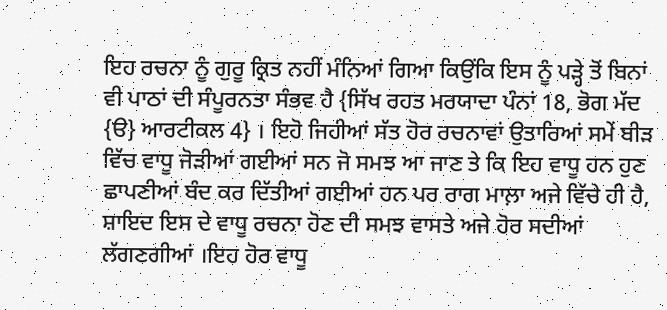ਇਹ ਰਚਨਾ ਨੂੰ ਗੁਰੂ ਕ੍ਰਿਤ ਨਹੀਂ ਮੰਨਿਆਂ ਗਿਆ ਕਿਉਂਕਿ ਇਸ ਨੂੰ ਪੜ੍ਹੇ ਤੋਂ ਬਿਨਾਂ ਵੀ ਪਾਠਾਂ ਦੀ ਸੰਪੂਰਨਤਾ ਸੰਭਵ ਹੈ {ਸਿੱਖ ਰਹਤ ਮਰਯਾਦਾ ਪੰਨਾਂ 18, ਭੋਗ ਮੱਦ {ੳ} ਆਰਟੀਕਲ 4} । ਇਹੋ ਜਿਹੀਆਂ ਸੱਤ ਹੋਰ ਰਚਨਾਵਾਂ ਉਤਾਰਿਆਂ ਸਮੇਂ ਬੀੜ ਵਿੱਚ ਵਾਧੂ ਜੋੜੀਆਂ ਗਈਆਂ ਸਨ ਜੋ ਸਮਝ ਆ ਜਾਣ ਤੇ ਕਿ ਇਹ ਵਾਧੂ ਹਨ ਹੁਣ ਛਾਪਣੀਆਂ ਬੰਦ ਕਰ ਦਿੱਤੀਆਂ ਗਈਆਂ ਹਨ ਪਰ ਰਾਗ ਮਾਲ਼ਾ ਅਜੇ ਵਿੱਚੇ ਹੀ ਹੈ, ਸ਼ਾਇਦ ਇਸ ਦੇ ਵਾਧੂ ਰਚਨਾ ਹੋਣ ਦੀ ਸਮਝ ਵਾਸਤੇ ਅਜੇ ਹੋਰ ਸਦੀਆਂ ਲੱਗਣਗੀਆਂ ।ਇਹ ਹੋਰ ਵਾਧੂ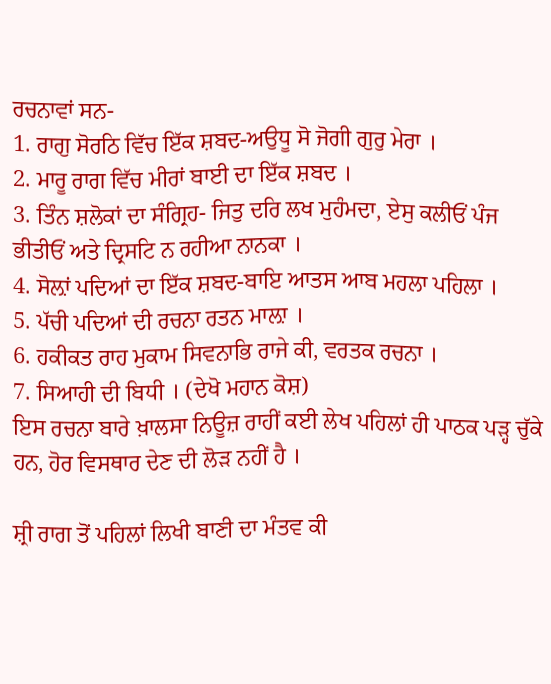ਰਚਨਾਵਾਂ ਸਨ-
1. ਰਾਗੁ ਸੋਰਠਿ ਵਿੱਚ ਇੱਕ ਸ਼ਬਦ-ਅਉਧੂ ਸੋ ਜੋਗੀ ਗੁਰੁ ਮੇਰਾ ।
2. ਮਾਰੂ ਰਾਗ ਵਿੱਚ ਮੀਰਾਂ ਬਾਈ ਦਾ ਇੱਕ ਸ਼ਬਦ ।
3. ਤਿੰਨ ਸ਼ਲੋਕਾਂ ਦਾ ਸੰਗ੍ਰਿਹ- ਜਿਤੁ ਦਰਿ ਲਖ ਮੁਹੰਮਦਾ, ਏਸੁ ਕਲੀਓਂ ਪੰਜ ਭੀਤੀਓਂ ਅਤੇ ਦ੍ਰਿਸਟਿ ਨ ਰਹੀਆ ਨਾਨਕਾ ।
4. ਸੋਲ਼ਾਂ ਪਦਿਆਂ ਦਾ ਇੱਕ ਸ਼ਬਦ-ਬਾਇ ਆਤਸ ਆਬ ਮਹਲਾ ਪਹਿਲਾ ।
5. ਪੱਚੀ ਪਦਿਆਂ ਦੀ ਰਚਨਾ ਰਤਨ ਮਾਲ਼ਾ ।
6. ਹਕੀਕਤ ਰਾਹ ਮੁਕਾਮ ਸਿਵਨਾਭਿ ਰਾਜੇ ਕੀ, ਵਰਤਕ ਰਚਨਾ ।
7. ਸਿਆਹੀ ਦੀ ਬਿਧੀ । (ਦੇਖੋ ਮਹਾਨ ਕੋਸ਼)
ਇਸ ਰਚਨਾ ਬਾਰੇ ਖ਼ਾਲਸਾ ਨਿਊਜ਼ ਰਾਹੀਂ ਕਈ ਲੇਖ ਪਹਿਲਾਂ ਹੀ ਪਾਠਕ ਪੜ੍ਹ ਚੁੱਕੇ ਹਨ, ਹੋਰ ਵਿਸਥਾਰ ਦੇਣ ਦੀ ਲੋੜ ਨਹੀਂ ਹੈ ।

ਸ਼੍ਰੀ ਰਾਗ ਤੋਂ ਪਹਿਲਾਂ ਲਿਖੀ ਬਾਣੀ ਦਾ ਮੰਤਵ ਕੀ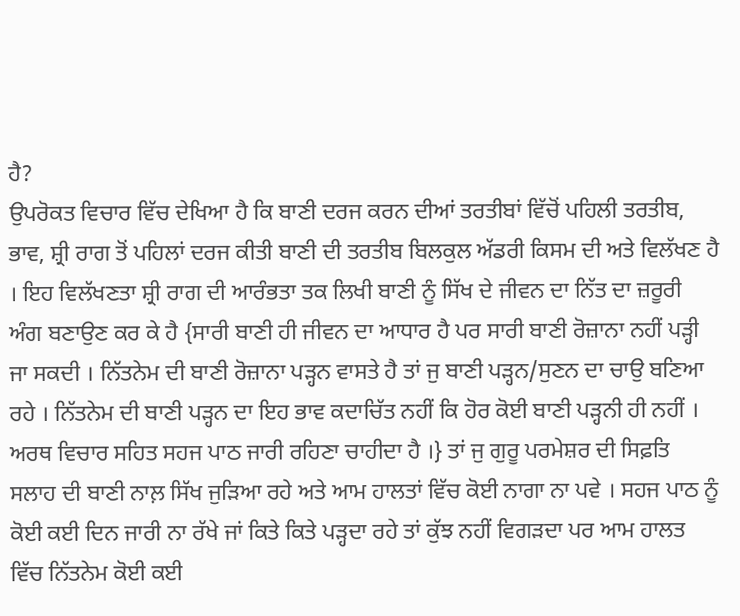ਹੈ?
ਉਪਰੋਕਤ ਵਿਚਾਰ ਵਿੱਚ ਦੇਖਿਆ ਹੈ ਕਿ ਬਾਣੀ ਦਰਜ ਕਰਨ ਦੀਆਂ ਤਰਤੀਬਾਂ ਵਿੱਚੋਂ ਪਹਿਲੀ ਤਰਤੀਬ, ਭਾਵ, ਸ਼੍ਰੀ ਰਾਗ ਤੋਂ ਪਹਿਲਾਂ ਦਰਜ ਕੀਤੀ ਬਾਣੀ ਦੀ ਤਰਤੀਬ ਬਿਲਕੁਲ ਅੱਡਰੀ ਕਿਸਮ ਦੀ ਅਤੇ ਵਿਲੱਖਣ ਹੈ । ਇਹ ਵਿਲੱਖਣਤਾ ਸ਼੍ਰੀ ਰਾਗ ਦੀ ਆਰੰਭਤਾ ਤਕ ਲਿਖੀ ਬਾਣੀ ਨੂੰ ਸਿੱਖ ਦੇ ਜੀਵਨ ਦਾ ਨਿੱਤ ਦਾ ਜ਼ਰੂਰੀ ਅੰਗ ਬਣਾਉਣ ਕਰ ਕੇ ਹੈ {ਸਾਰੀ ਬਾਣੀ ਹੀ ਜੀਵਨ ਦਾ ਆਧਾਰ ਹੈ ਪਰ ਸਾਰੀ ਬਾਣੀ ਰੋਜ਼ਾਨਾ ਨਹੀਂ ਪੜ੍ਹੀ ਜਾ ਸਕਦੀ । ਨਿੱਤਨੇਮ ਦੀ ਬਾਣੀ ਰੋਜ਼ਾਨਾ ਪੜ੍ਹਨ ਵਾਸਤੇ ਹੈ ਤਾਂ ਜੁ ਬਾਣੀ ਪੜ੍ਹਨ/ਸੁਣਨ ਦਾ ਚਾਉ ਬਣਿਆ ਰਹੇ । ਨਿੱਤਨੇਮ ਦੀ ਬਾਣੀ ਪੜ੍ਹਨ ਦਾ ਇਹ ਭਾਵ ਕਦਾਚਿੱਤ ਨਹੀਂ ਕਿ ਹੋਰ ਕੋਈ ਬਾਣੀ ਪੜ੍ਹਨੀ ਹੀ ਨਹੀਂ । ਅਰਥ ਵਿਚਾਰ ਸਹਿਤ ਸਹਜ ਪਾਠ ਜਾਰੀ ਰਹਿਣਾ ਚਾਹੀਦਾ ਹੈ ।} ਤਾਂ ਜੁ ਗੁਰੂ ਪਰਮੇਸ਼ਰ ਦੀ ਸਿਫ਼ਤਿ ਸਲਾਹ ਦੀ ਬਾਣੀ ਨਾਲ਼ ਸਿੱਖ ਜੁੜਿਆ ਰਹੇ ਅਤੇ ਆਮ ਹਾਲਤਾਂ ਵਿੱਚ ਕੋਈ ਨਾਗਾ ਨਾ ਪਵੇ । ਸਹਜ ਪਾਠ ਨੂੰ ਕੋਈ ਕਈ ਦਿਨ ਜਾਰੀ ਨਾ ਰੱਖੇ ਜਾਂ ਕਿਤੇ ਕਿਤੇ ਪੜ੍ਹਦਾ ਰਹੇ ਤਾਂ ਕੁੱਝ ਨਹੀਂ ਵਿਗੜਦਾ ਪਰ ਆਮ ਹਾਲਤ ਵਿੱਚ ਨਿੱਤਨੇਮ ਕੋਈ ਕਈ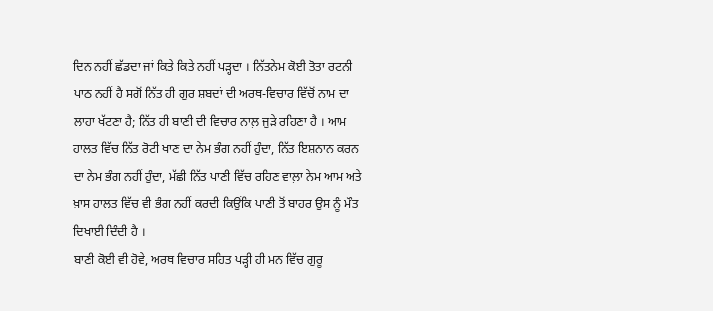ਦਿਨ ਨਹੀਂ ਛੱਡਦਾ ਜਾਂ ਕਿਤੇ ਕਿਤੇ ਨਹੀਂ ਪੜ੍ਹਦਾ । ਨਿੱਤਨੇਮ ਕੋਈ ਤੋਤਾ ਰਟਨੀ ਪਾਠ ਨਹੀਂ ਹੈ ਸਗੋਂ ਨਿੱਤ ਹੀ ਗੁਰ ਸ਼ਬਦਾਂ ਦੀ ਅਰਥ-ਵਿਚਾਰ ਵਿੱਚੋਂ ਨਾਮ ਦਾ ਲਾਹਾ ਖੱਟਣਾ ਹੈ; ਨਿੱਤ ਹੀ ਬਾਣੀ ਦੀ ਵਿਚਾਰ ਨਾਲ਼ ਜੁੜੇ ਰਹਿਣਾ ਹੈ । ਆਮ ਹਾਲਤ ਵਿੱਚ ਨਿੱਤ ਰੋਟੀ ਖਾਣ ਦਾ ਨੇਮ ਭੰਗ ਨਹੀਂ ਹੁੰਦਾ, ਨਿੱਤ ਇਸ਼ਨਾਨ ਕਰਨ ਦਾ ਨੇਮ ਭੰਗ ਨਹੀਂ ਹੁੰਦਾ, ਮੱਛੀ ਨਿੱਤ ਪਾਣੀ ਵਿੱਚ ਰਹਿਣ ਵਾਲ਼ਾ ਨੇਮ ਆਮ ਅਤੇ ਖ਼ਾਸ ਹਾਲਤ ਵਿੱਚ ਵੀ ਭੰਗ ਨਹੀਂ ਕਰਦੀ ਕਿਉਂਕਿ ਪਾਣੀ ਤੋਂ ਬਾਹਰ ਉਸ ਨੂੰ ਮੌਤ ਦਿਖਾਈ ਦਿੰਦੀ ਹੈ ।
ਬਾਣੀ ਕੋਈ ਵੀ ਹੋਵੇ, ਅਰਥ ਵਿਚਾਰ ਸਹਿਤ ਪੜ੍ਹੀ ਹੀ ਮਨ ਵਿੱਚ ਗੁਰੂ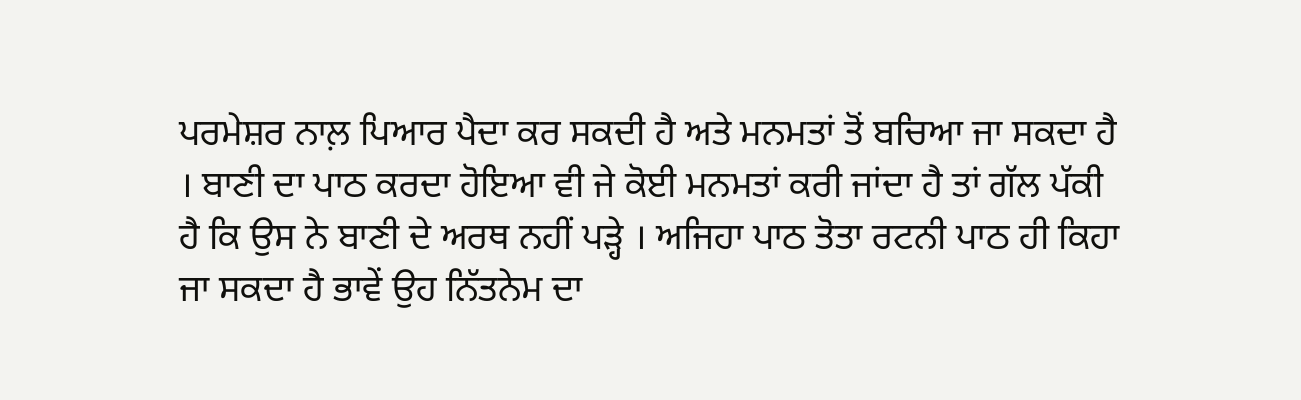ਪਰਮੇਸ਼ਰ ਨਾਲ਼ ਪਿਆਰ ਪੈਦਾ ਕਰ ਸਕਦੀ ਹੈ ਅਤੇ ਮਨਮਤਾਂ ਤੋਂ ਬਚਿਆ ਜਾ ਸਕਦਾ ਹੈ । ਬਾਣੀ ਦਾ ਪਾਠ ਕਰਦਾ ਹੋਇਆ ਵੀ ਜੇ ਕੋਈ ਮਨਮਤਾਂ ਕਰੀ ਜਾਂਦਾ ਹੈ ਤਾਂ ਗੱਲ ਪੱਕੀ ਹੈ ਕਿ ਉਸ ਨੇ ਬਾਣੀ ਦੇ ਅਰਥ ਨਹੀਂ ਪੜ੍ਹੇ । ਅਜਿਹਾ ਪਾਠ ਤੋਤਾ ਰਟਨੀ ਪਾਠ ਹੀ ਕਿਹਾ ਜਾ ਸਕਦਾ ਹੈ ਭਾਵੇਂ ਉਹ ਨਿੱਤਨੇਮ ਦਾ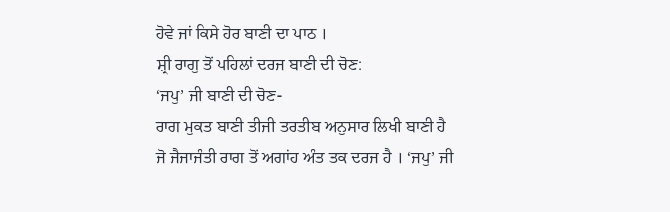ਹੋਵੇ ਜਾਂ ਕਿਸੇ ਹੋਰ ਬਾਣੀ ਦਾ ਪਾਠ ।
ਸ਼੍ਰੀ ਰਾਗੁ ਤੋਂ ਪਹਿਲਾਂ ਦਰਜ ਬਾਣੀ ਦੀ ਚੋਣ:
‘ਜਪੁ’ ਜੀ ਬਾਣੀ ਦੀ ਚੋਣ-
ਰਾਗ ਮੁਕਤ ਬਾਣੀ ਤੀਜੀ ਤਰਤੀਬ ਅਨੁਸਾਰ ਲਿਖੀ ਬਾਣੀ ਹੈ ਜੋ ਜੈਜਾਜੰਤੀ ਰਾਗ ਤੋਂ ਅਗਾਂਹ ਅੰਤ ਤਕ ਦਰਜ ਹੈ । ‘ਜਪੁ’ ਜੀ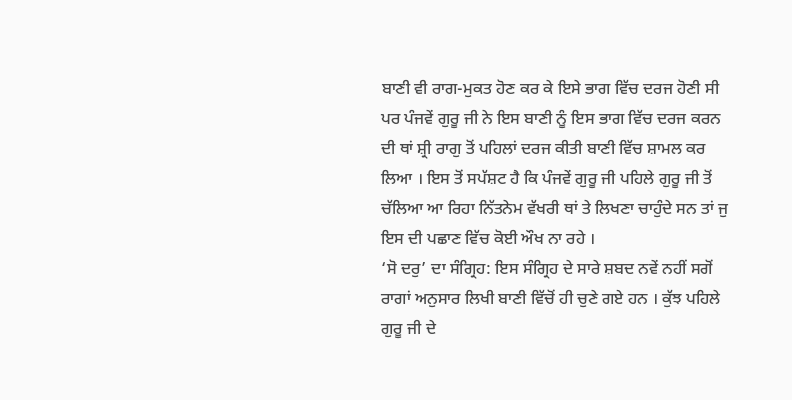ਬਾਣੀ ਵੀ ਰਾਗ-ਮੁਕਤ ਹੋਣ ਕਰ ਕੇ ਇਸੇ ਭਾਗ ਵਿੱਚ ਦਰਜ ਹੋਣੀ ਸੀ ਪਰ ਪੰਜਵੇਂ ਗੁਰੂ ਜੀ ਨੇ ਇਸ ਬਾਣੀ ਨੂੰ ਇਸ ਭਾਗ ਵਿੱਚ ਦਰਜ ਕਰਨ ਦੀ ਥਾਂ ਸ਼੍ਰੀ ਰਾਗੁ ਤੋਂ ਪਹਿਲਾਂ ਦਰਜ ਕੀਤੀ ਬਾਣੀ ਵਿੱਚ ਸ਼ਾਮਲ ਕਰ ਲਿਆ । ਇਸ ਤੋਂ ਸਪੱਸ਼ਟ ਹੈ ਕਿ ਪੰਜਵੇਂ ਗੁਰੂ ਜੀ ਪਹਿਲੇ ਗੁਰੂ ਜੀ ਤੋਂ ਚੱਲਿਆ ਆ ਰਿਹਾ ਨਿੱਤਨੇਮ ਵੱਖਰੀ ਥਾਂ ਤੇ ਲਿਖਣਾ ਚਾਹੁੰਦੇ ਸਨ ਤਾਂ ਜੁ ਇਸ ਦੀ ਪਛਾਣ ਵਿੱਚ ਕੋਈ ਔਖ ਨਾ ਰਹੇ ।
‘ਸੋ ਦਰੁ’ ਦਾ ਸੰਗ੍ਰਿਹ: ਇਸ ਸੰਗ੍ਰਿਹ ਦੇ ਸਾਰੇ ਸ਼ਬਦ ਨਵੇਂ ਨਹੀਂ ਸਗੋਂ ਰਾਗਾਂ ਅਨੁਸਾਰ ਲਿਖੀ ਬਾਣੀ ਵਿੱਚੋਂ ਹੀ ਚੁਣੇ ਗਏ ਹਨ । ਕੁੱਝ ਪਹਿਲੇ ਗੁਰੂ ਜੀ ਦੇ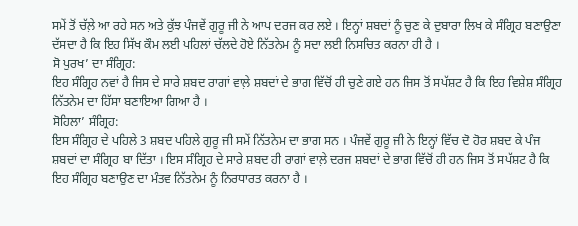ਸਮੇਂ ਤੋਂ ਚੱਲ਼ੇ ਆ ਰਹੇ ਸਨ ਅਤੇ ਕੁੱਝ ਪੰਜਵੇਂ ਗੁਰੂ ਜੀ ਨੇ ਆਪ ਦਰਜ ਕਰ ਲਏ । ਇਨ੍ਹਾਂ ਸ਼ਬਦਾਂ ਨੂੰ ਚੁਣ ਕੇ ਦੁਬਾਰਾ ਲਿਖ ਕੇ ਸੰਗ੍ਰਿਹ ਬਣਾਉਣਾ ਦੱਸਦਾ ਹੈ ਕਿ ਇਹ ਸਿੱਖ ਕੌਮ ਲਈ ਪਹਿਲਾਂ ਚੱਲਦੇ ਹੋਏ ਨਿੱਤਨੇਮ ਨੂੰ ਸਦਾ ਲਈ ਨਿਸਚਿਤ ਕਰਨਾ ਹੀ ਹੈ ।
ਸੋ ਪੁਰਖ’ ਦਾ ਸੰਗ੍ਰਿਹ:
ਇਹ ਸੰਗ੍ਰਿਹ ਨਵਾਂ ਹੈ ਜਿਸ ਦੇ ਸਾਰੇ ਸ਼ਬਦ ਰਾਗਾਂ ਵਾਲ਼ੇ ਸ਼ਬਦਾਂ ਦੇ ਭਾਗ ਵਿੱਚੋਂ ਹੀ ਚੁਣੇ ਗਏ ਹਨ ਜਿਸ ਤੋਂ ਸਪੱਸ਼ਟ ਹੈ ਕਿ ਇਹ ਵਿਸ਼ੇਸ਼ ਸੰਗ੍ਰਿਹ ਨਿੱਤਨੇਮ ਦਾ ਹਿੱਸਾ ਬਣਾਇਆ ਗਿਆ ਹੈ ।
ਸੋਹਿਲਾ’ ਸੰਗ੍ਰਿਹ:
ਇਸ ਸੰਗ੍ਰਿਹ ਦੇ ਪਹਿਲੇ 3 ਸ਼ਬਦ ਪਹਿਲੇ ਗੁਰੂ ਜੀ ਸਮੇਂ ਨਿੱਤਨੇਮ ਦਾ ਭਾਗ ਸਨ । ਪੰਜਵੇਂ ਗੁਰੂ ਜੀ ਨੇ ਇਨ੍ਹਾਂ ਵਿੱਚ ਦੋ ਹੋਰ ਸ਼ਬਦ ਕੇ ਪੰਜ ਸ਼ਬਦਾਂ ਦਾ ਸੰਗ੍ਰਿਹ ਬਾ ਦਿੱਤਾ । ਇਸ ਸੰਗ੍ਰਿਹ ਦੇ ਸਾਰੇ ਸ਼ਬਦ ਹੀ ਰਾਗਾਂ ਵਾਲ਼ੇ ਦਰਜ ਸ਼ਬਦਾਂ ਦੇ ਭਾਗ ਵਿੱਚੋਂ ਹੀ ਹਨ ਜਿਸ ਤੋਂ ਸਪੱਸ਼ਟ ਹੈ ਕਿ ਇਹ ਸੰਗ੍ਰਿਹ ਬਣਾਉਣ ਦਾ ਮੰਤਵ ਨਿੱਤਨੇਮ ਨੂੰ ਨਿਰਧਾਰਤ ਕਰਨਾ ਹੈ ।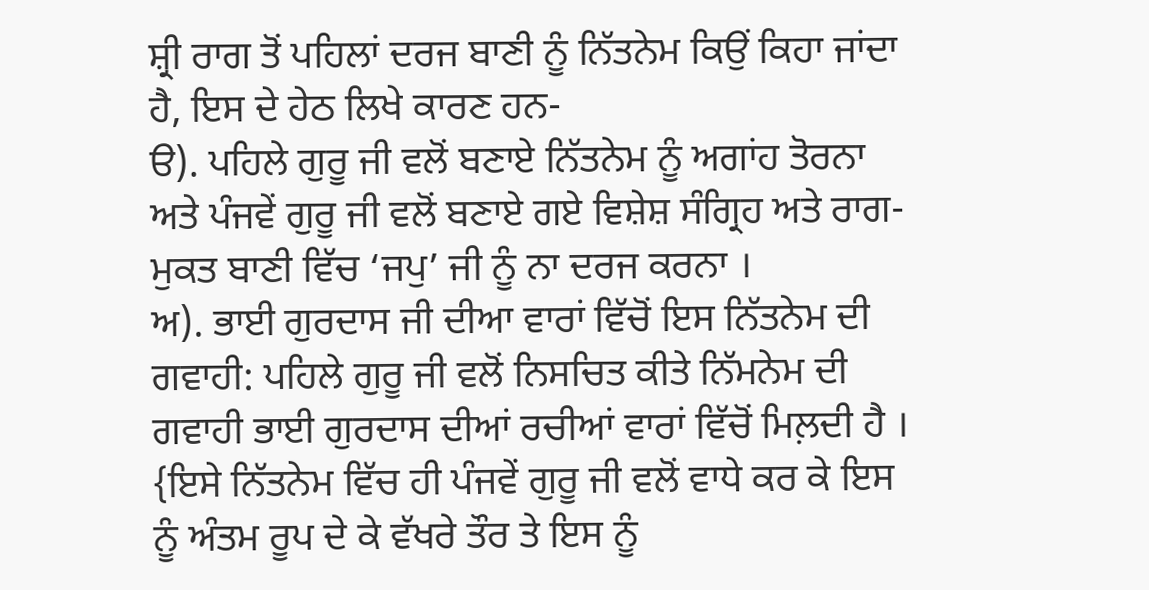ਸ਼੍ਰੀ ਰਾਗ ਤੋਂ ਪਹਿਲਾਂ ਦਰਜ ਬਾਣੀ ਨੂੰ ਨਿੱਤਨੇਮ ਕਿਉਂ ਕਿਹਾ ਜਾਂਦਾ ਹੈ, ਇਸ ਦੇ ਹੇਠ ਲਿਖੇ ਕਾਰਣ ਹਨ-
ੳ). ਪਹਿਲੇ ਗੁਰੂ ਜੀ ਵਲੋਂ ਬਣਾਏ ਨਿੱਤਨੇਮ ਨੂੰ ਅਗਾਂਹ ਤੋਰਨਾ ਅਤੇ ਪੰਜਵੇਂ ਗੁਰੂ ਜੀ ਵਲੋਂ ਬਣਾਏ ਗਏ ਵਿਸ਼ੇਸ਼ ਸੰਗ੍ਰਿਹ ਅਤੇ ਰਾਗ-ਮੁਕਤ ਬਾਣੀ ਵਿੱਚ ‘ਜਪੁ’ ਜੀ ਨੂੰ ਨਾ ਦਰਜ ਕਰਨਾ ।
ਅ). ਭਾਈ ਗੁਰਦਾਸ ਜੀ ਦੀਆ ਵਾਰਾਂ ਵਿੱਚੋਂ ਇਸ ਨਿੱਤਨੇਮ ਦੀ ਗਵਾਹੀ: ਪਹਿਲੇ ਗੁਰੂ ਜੀ ਵਲੋਂ ਨਿਸਚਿਤ ਕੀਤੇ ਨਿੱਮਨੇਮ ਦੀ ਗਵਾਹੀ ਭਾਈ ਗੁਰਦਾਸ ਦੀਆਂ ਰਚੀਆਂ ਵਾਰਾਂ ਵਿੱਚੋਂ ਮਿਲ਼ਦੀ ਹੈ । {ਇਸੇ ਨਿੱਤਨੇਮ ਵਿੱਚ ਹੀ ਪੰਜਵੇਂ ਗੁਰੂ ਜੀ ਵਲੋਂ ਵਾਧੇ ਕਰ ਕੇ ਇਸ ਨੂੰ ਅੰਤਮ ਰੂਪ ਦੇ ਕੇ ਵੱਖਰੇ ਤੌਰ ਤੇ ਇਸ ਨੂੰ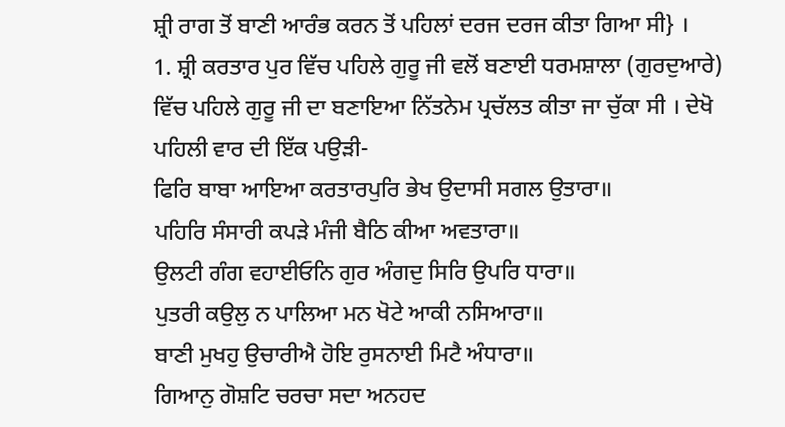ਸ਼੍ਰੀ ਰਾਗ ਤੋਂ ਬਾਣੀ ਆਰੰਭ ਕਰਨ ਤੋਂ ਪਹਿਲਾਂ ਦਰਜ ਦਰਜ ਕੀਤਾ ਗਿਆ ਸੀ} ।
1. ਸ਼੍ਰੀ ਕਰਤਾਰ ਪੁਰ ਵਿੱਚ ਪਹਿਲੇ ਗੁਰੂ ਜੀ ਵਲੋਂ ਬਣਾਈ ਧਰਮਸ਼ਾਲਾ (ਗੁਰਦੁਆਰੇ) ਵਿੱਚ ਪਹਿਲੇ ਗੁਰੂ ਜੀ ਦਾ ਬਣਾਇਆ ਨਿੱਤਨੇਮ ਪ੍ਰਚੱਲਤ ਕੀਤਾ ਜਾ ਚੁੱਕਾ ਸੀ । ਦੇਖੋ ਪਹਿਲੀ ਵਾਰ ਦੀ ਇੱਕ ਪਉੜੀ-
ਫਿਰਿ ਬਾਬਾ ਆਇਆ ਕਰਤਾਰਪੁਰਿ ਭੇਖ ਉਦਾਸੀ ਸਗਲ ਉਤਾਰਾ॥
ਪਹਿਰਿ ਸੰਸਾਰੀ ਕਪੜੇ ਮੰਜੀ ਬੈਠਿ ਕੀਆ ਅਵਤਾਰਾ॥
ਉਲਟੀ ਗੰਗ ਵਹਾਈਓਨਿ ਗੁਰ ਅੰਗਦੁ ਸਿਰਿ ਉਪਰਿ ਧਾਰਾ॥
ਪੁਤਰੀ ਕਉਲੁ ਨ ਪਾਲਿਆ ਮਨ ਖੋਟੇ ਆਕੀ ਨਸਿਆਰਾ॥
ਬਾਣੀ ਮੁਖਹੁ ਉਚਾਰੀਐ ਹੋਇ ਰੁਸਨਾਈ ਮਿਟੈ ਅੰਧਾਰਾ॥
ਗਿਆਨੁ ਗੋਸ਼ਟਿ ਚਰਚਾ ਸਦਾ ਅਨਹਦ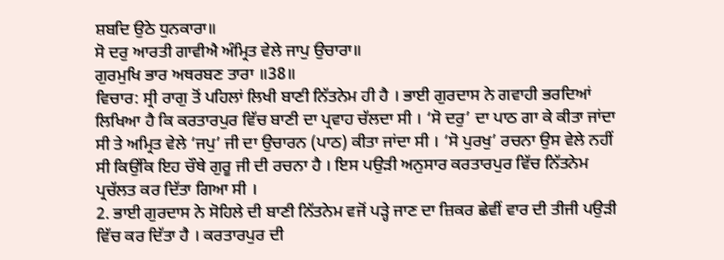ਸ਼ਬਦਿ ਉਠੇ ਧੁਨਕਾਰਾ॥
ਸੋ ਦਰੁ ਆਰਤੀ ਗਾਵੀਐ ਅੰਮ੍ਰਿਤ ਵੇਲੇ ਜਾਪੁ ਉਚਾਰਾ॥
ਗੁਰਮੁਖਿ ਭਾਰ ਅਥਰਬਣ ਤਾਰਾ ॥38॥
ਵਿਚਾਰ: ਸ੍ਰੀ ਰਾਗੁ ਤੋਂ ਪਹਿਲਾਂ ਲਿਖੀ ਬਾਣੀ ਨਿੱਤਨੇਮ ਹੀ ਹੈ । ਭਾਈ ਗੁਰਦਾਸ ਨੇ ਗਵਾਹੀ ਭਰਦਿਆਂ ਲਿਖਿਆ ਹੈ ਕਿ ਕਰਤਾਰਪੁਰ ਵਿੱਚ ਬਾਣੀ ਦਾ ਪ੍ਰਵਾਹ ਚੱਲਦਾ ਸੀ । ‘ਸੋ ਦਰੁ’ ਦਾ ਪਾਠ ਗਾ ਕੇ ਕੀਤਾ ਜਾਂਦਾ ਸੀ ਤੇ ਅਮ੍ਰਿਤ ਵੇਲੇ ‘ਜਪੁ’ ਜੀ ਦਾ ਉਚਾਰਨ (ਪਾਠ) ਕੀਤਾ ਜਾਂਦਾ ਸੀ । ‘ਸੋ ਪੁਰਖੁ’ ਰਚਨਾ ਉਸ ਵੇਲੇ ਨਹੀਂ ਸੀ ਕਿਉਂਕਿ ਇਹ ਚੌਥੇ ਗੁਰੂ ਜੀ ਦੀ ਰਚਨਾ ਹੈ । ਇਸ ਪਉੜੀ ਅਨੁਸਾਰ ਕਰਤਾਰਪੁਰ ਵਿੱਚ ਨਿੱਤਨੇਮ ਪ੍ਰਚੱਲਤ ਕਰ ਦਿੱਤਾ ਗਿਆ ਸੀ ।
2. ਭਾਈ ਗੁਰਦਾਸ ਨੇ ਸੋਹਿਲੇ ਦੀ ਬਾਣੀ ਨਿੱਤਨੇਮ ਵਜੋਂ ਪੜ੍ਹੇ ਜਾਣ ਦਾ ਜ਼ਿਕਰ ਛੇਵੀਂ ਵਾਰ ਦੀ ਤੀਜੀ ਪਉੜੀ ਵਿੱਚ ਕਰ ਦਿੱਤਾ ਹੈ । ਕਰਤਾਰਪੁਰ ਦੀ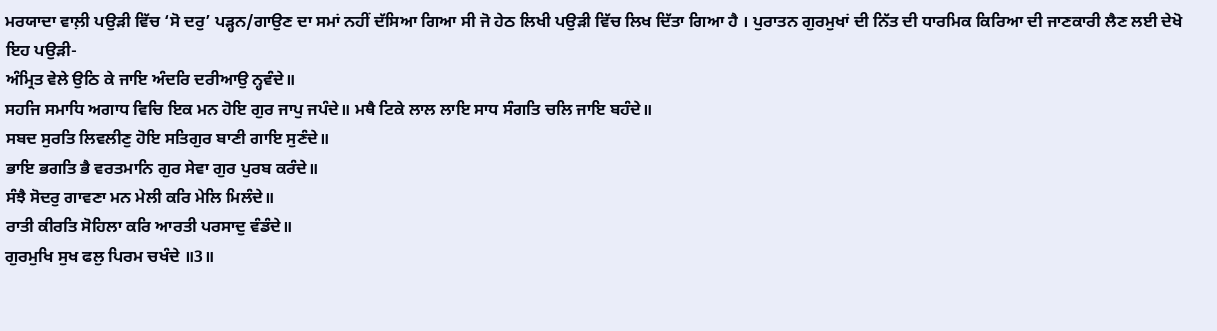ਮਰਯਾਦਾ ਵਾਲ਼ੀ ਪਉੜੀ ਵਿੱਚ ‘ਸੋ ਦਰੁ’ ਪੜ੍ਹਨ/ਗਾਉਣ ਦਾ ਸਮਾਂ ਨਹੀਂ ਦੱਸਿਆ ਗਿਆ ਸੀ ਜੋ ਹੇਠ ਲਿਖੀ ਪਉੜੀ ਵਿੱਚ ਲਿਖ ਦਿੱਤਾ ਗਿਆ ਹੈ । ਪੁਰਾਤਨ ਗੁਰਮੁਖਾਂ ਦੀ ਨਿੱਤ ਦੀ ਧਾਰਮਿਕ ਕਿਰਿਆ ਦੀ ਜਾਣਕਾਰੀ ਲੈਣ ਲਈ ਦੇਖੋ ਇਹ ਪਉੜੀ-
ਅੰਮ੍ਰਿਤ ਵੇਲੇ ਉਠਿ ਕੇ ਜਾਇ ਅੰਦਰਿ ਦਰੀਆਉ ਨ੍ਹਵੰਦੇ॥
ਸਹਜਿ ਸਮਾਧਿ ਅਗਾਧ ਵਿਚਿ ਇਕ ਮਨ ਹੋਇ ਗੁਰ ਜਾਪੁ ਜਪੰਦੇ॥ ਮਥੈ ਟਿਕੇ ਲਾਲ ਲਾਇ ਸਾਧ ਸੰਗਤਿ ਚਲਿ ਜਾਇ ਬਹੰਦੇ॥
ਸਬਦ ਸੁਰਤਿ ਲਿਵਲੀਣੁ ਹੋਇ ਸਤਿਗੁਰ ਬਾਣੀ ਗਾਇ ਸੁਣੰਦੇ॥
ਭਾਇ ਭਗਤਿ ਭੈ ਵਰਤਮਾਨਿ ਗੁਰ ਸੇਵਾ ਗੁਰ ਪੁਰਬ ਕਰੰਦੇ॥
ਸੰਝੈ ਸੋਦਰੁ ਗਾਵਣਾ ਮਨ ਮੇਲੀ ਕਰਿ ਮੇਲਿ ਮਿਲੰਦੇ॥
ਰਾਤੀ ਕੀਰਤਿ ਸੋਹਿਲਾ ਕਰਿ ਆਰਤੀ ਪਰਸਾਦੁ ਵੰਡੰਦੇ॥
ਗੁਰਮੁਖਿ ਸੁਖ ਫਲੁ ਪਿਰਮ ਚਖੰਦੇ ॥3॥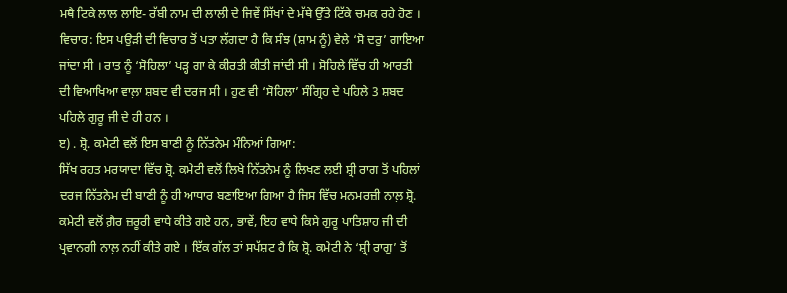ਮਥੈ ਟਿਕੇ ਲਾਲ ਲਾਇ- ਰੱਬੀ ਨਾਮ ਦੀ ਲਾਲੀ ਦੇ ਜਿਵੇਂ ਸਿੱਖਾਂ ਦੇ ਮੱਥੇ ਉੱਤੇ ਟਿੱਕੇ ਚਮਕ ਰਹੇ ਹੋਣ ।
ਵਿਚਾਰ: ਇਸ ਪਉੜੀ ਦੀ ਵਿਚਾਰ ਤੋਂ ਪਤਾ ਲੱਗਦਾ ਹੈ ਕਿ ਸੰਝ (ਸ਼ਾਮ ਨੂੰ) ਵੇਲੇ ‘ਸੋ ਦਰੁ’ ਗਾਇਆ ਜਾਂਦਾ ਸੀ । ਰਾਤ ਨੂੰ ‘ਸੋਹਿਲਾ’ ਪੜ੍ਹ ਗਾ ਕੇ ਕੀਰਤੀ ਕੀਤੀ ਜਾਂਦੀ ਸੀ । ਸੋਹਿਲੇ ਵਿੱਚ ਹੀ ਆਰਤੀ ਦੀ ਵਿਆਖਿਆ ਵਾਲ਼ਾ ਸ਼ਬਦ ਵੀ ਦਰਜ ਸੀ । ਹੁਣ ਵੀ ‘ਸੋਹਿਲਾ’ ਸੰਗ੍ਰਿਹ ਦੇ ਪਹਿਲੇ 3 ਸ਼ਬਦ ਪਹਿਲੇ ਗੁਰੂ ਜੀ ਦੇ ਹੀ ਹਨ ।
ੲ) . ਸ਼੍ਰੋ. ਕਮੇਟੀ ਵਲੋਂ ਇਸ ਬਾਣੀ ਨੂੰ ਨਿੱਤਨੇਮ ਮੰਨਿਆਂ ਗਿਆ:
ਸਿੱਖ ਰਹਤ ਮਰਯਾਦਾ ਵਿੱਚ ਸ਼੍ਰੋ. ਕਮੇਟੀ ਵਲੋਂ ਲਿਖੇ ਨਿੱਤਨੇਮ ਨੂੰ ਲਿਖਣ ਲਈ ਸ਼੍ਰੀ ਰਾਗ ਤੋਂ ਪਹਿਲਾਂ ਦਰਜ ਨਿੱਤਨੇਮ ਦੀ ਬਾਣੀ ਨੂੰ ਹੀ ਆਧਾਰ ਬਣਾਇਆ ਗਿਆ ਹੈ ਜਿਸ ਵਿੱਚ ਮਨਮਰਜ਼ੀ ਨਾਲ਼ ਸ਼੍ਰੋ. ਕਮੇਟੀ ਵਲੋਂ ਗ਼ੈਰ ਜ਼ਰੂਰੀ ਵਾਧੇ ਕੀਤੇ ਗਏ ਹਨ, ਭਾਵੇਂ, ਇਹ ਵਾਧੇ ਕਿਸੇ ਗੁਰੂ ਪਾਤਿਸ਼ਾਹ ਜੀ ਦੀ ਪ੍ਰਵਾਨਗੀ ਨਾਲ਼ ਨਹੀਂ ਕੀਤੇ ਗਏ । ਇੱਕ ਗੱਲ ਤਾਂ ਸਪੱਸ਼ਟ ਹੈ ਕਿ ਸ਼੍ਰੋ. ਕਮੇਟੀ ਨੇ ‘ਸ਼੍ਰੀ ਰਾਗੁ’ ਤੋਂ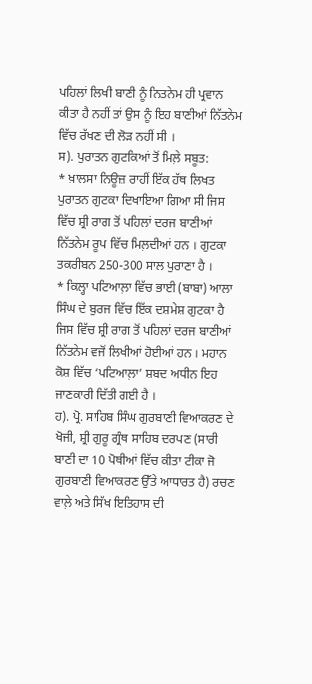ਪਹਿਲਾਂ ਲਿਖੀ ਬਾਣੀ ਨੂੰ ਨਿਤਨੇਮ ਹੀ ਪ੍ਰਵਾਨ ਕੀਤਾ ਹੈ ਨਹੀਂ ਤਾਂ ਉਸ ਨੂੰ ਇਹ ਬਾਣੀਆਂ ਨਿੱਤਨੇਮ ਵਿੱਚ ਰੱਖਣ ਦੀ ਲੋੜ ਨਹੀਂ ਸੀ ।
ਸ). ਪੁਰਾਤਨ ਗੁਟਕਿਆਂ ਤੋਂ ਮਿਲ਼ੇ ਸਬੂਤ:
* ਖ਼ਾਲਸਾ ਨਿਊਜ਼ ਰਾਹੀਂ ਇੱਕ ਹੱਥ ਲਿਖਤ ਪੁਰਾਤਨ ਗੁਟਕਾ ਦਿਖਾਇਆ ਗਿਆ ਸੀ ਜਿਸ ਵਿੱਚ ਸ਼੍ਰੀ ਰਾਗ ਤੋਂ ਪਹਿਲਾਂ ਦਰਜ ਬਾਣੀਆਂ ਨਿੱਤਨੇਮ ਰੂਪ ਵਿੱਚ ਮਿਲ਼ਦੀਆਂ ਹਨ । ਗੁਟਕਾ ਤਕਰੀਬਨ 250-300 ਸਾਲ ਪੁਰਾਣਾ ਹੈ ।
* ਕਿਲ੍ਹਾ ਪਟਿਆਲ਼ਾ ਵਿੱਚ ਭਾਈ (ਬਾਬਾ) ਆਲਾ ਸਿੰਘ ਦੇ ਬੁਰਜ ਵਿੱਚ ਇੱਕ ਦਸ਼ਮੇਸ਼ ਗੁਟਕਾ ਹੈ ਜਿਸ ਵਿੱਚ ਸ਼੍ਰੀ ਰਾਗ ਤੋਂ ਪਹਿਲਾਂ ਦਰਜ ਬਾਣੀਆਂ ਨਿੱਤਨੇਮ ਵਜੋਂ ਲਿਖੀਆਂ ਹੋਈਆਂ ਹਨ । ਮਹਾਨ ਕੋਸ਼ ਵਿੱਚ ‘ਪਟਿਆਲ਼ਾ’ ਸ਼ਬਦ ਅਧੀਨ ਇਹ ਜਾਣਕਾਰੀ ਦਿੱਤੀ ਗਈ ਹੈ ।
ਹ). ਪ੍ਰੋ. ਸਾਹਿਬ ਸਿੰਘ ਗੁਰਬਾਣੀ ਵਿਆਕਰਣ ਦੇ ਖੋਜੀ, ਸ਼੍ਰੀ ਗੁਰੂ ਗ੍ਰੰਥ ਸਾਹਿਬ ਦਰਪਣ (ਸਾਰੀ ਬਾਣੀ ਦਾ 10 ਪੋਥੀਆਂ ਵਿੱਚ ਕੀਤਾ ਟੀਕਾ ਜੋ ਗੁਰਬਾਣੀ ਵਿਆਕਰਣ ਉੱਤੇ ਆਧਾਰਤ ਹੈ) ਰਚਣ ਵਾਲ਼ੇ ਅਤੇ ਸਿੱਖ ਇਤਿਹਾਸ ਦੀ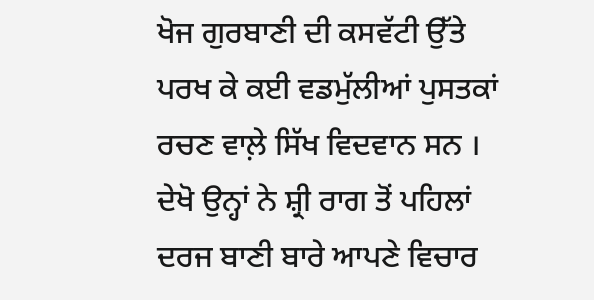ਖੋਜ ਗੁਰਬਾਣੀ ਦੀ ਕਸਵੱਟੀ ਉੱਤੇ ਪਰਖ ਕੇ ਕਈ ਵਡਮੁੱਲੀਆਂ ਪੁਸਤਕਾਂ ਰਚਣ ਵਾਲ਼ੇ ਸਿੱਖ ਵਿਦਵਾਨ ਸਨ । ਦੇਖੋ ਉਨ੍ਹਾਂ ਨੇ ਸ਼੍ਰੀ ਰਾਗ ਤੋਂ ਪਹਿਲਾਂ ਦਰਜ ਬਾਣੀ ਬਾਰੇ ਆਪਣੇ ਵਿਚਾਰ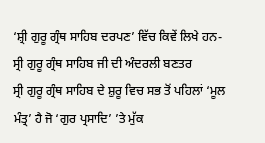‘ਸ਼੍ਰੀ ਗੁਰੂ ਗ੍ਰੰਥ ਸਾਹਿਬ ਦਰਪਣ’ ਵਿੱਚ ਕਿਵੇਂ ਲਿਖੇ ਹਨ-
ਸ੍ਰੀ ਗੁਰੂ ਗ੍ਰੰਥ ਸਾਹਿਬ ਜੀ ਦੀ ਅੰਦਰਲੀ ਬਣਤਰ
ਸ੍ਰੀ ਗੁਰੂ ਗ੍ਰੰਥ ਸਾਹਿਬ ਦੇ ਸ਼ੁਰੂ ਵਿਚ ਸਭ ਤੋਂ ਪਹਿਲਾਂ ‘ਮੂਲ ਮੰਤ੍ਰ’ ਹੈ ਜੋ ‘ਗੁਰ ਪ੍ਰਸਾਦਿ’ ’ਤੇ ਮੁੱਕ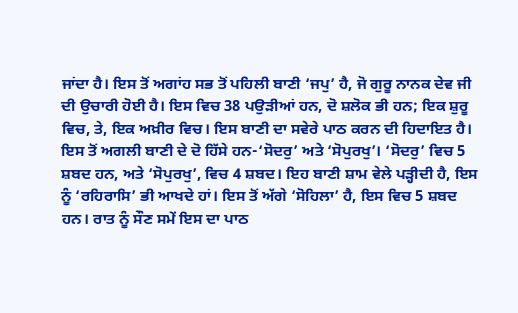ਜਾਂਦਾ ਹੈ। ਇਸ ਤੋਂ ਅਗਾਂਹ ਸਭ ਤੋਂ ਪਹਿਲੀ ਬਾਣੀ ‘ਜਪੁ’ ਹੈ, ਜੋ ਗੁਰੂ ਨਾਨਕ ਦੇਵ ਜੀ ਦੀ ਉਚਾਰੀ ਹੋਈ ਹੈ। ਇਸ ਵਿਚ 38 ਪਉੜੀਆਂ ਹਨ, ਦੋ ਸ਼ਲੋਕ ਭੀ ਹਨ; ਇਕ ਸ਼ੁਰੂ ਵਿਚ, ਤੇ, ਇਕ ਅਖ਼ੀਰ ਵਿਚ। ਇਸ ਬਾਣੀ ਦਾ ਸਵੇਰੇ ਪਾਠ ਕਰਨ ਦੀ ਹਿਦਾਇਤ ਹੈ। ਇਸ ਤੋਂ ਅਗਲੀ ਬਾਣੀ ਦੇ ਦੋ ਹਿੱਸੇ ਹਨ-‘ਸੋਦਰੁ’ ਅਤੇ ‘ਸੋਪੁਰਖੁ’। ‘ਸੋਦਰੁ’ ਵਿਚ 5 ਸ਼ਬਦ ਹਨ, ਅਤੇ ‘ਸੋਪੁਰਖੁ’, ਵਿਚ 4 ਸ਼ਬਦ। ਇਹ ਬਾਣੀ ਸ਼ਾਮ ਵੇਲੇ ਪੜ੍ਹੀਦੀ ਹੈ, ਇਸ ਨੂੰ ‘ਰਹਿਰਾਸਿ’ ਭੀ ਆਖਦੇ ਹਾਂ। ਇਸ ਤੋਂ ਅੱਗੇ ‘ਸੋਹਿਲਾ’ ਹੈ, ਇਸ ਵਿਚ 5 ਸ਼ਬਦ ਹਨ। ਰਾਤ ਨੂੰ ਸੌਣ ਸਮੇਂ ਇਸ ਦਾ ਪਾਠ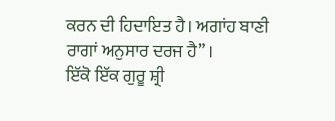ਕਰਨ ਦੀ ਹਿਦਾਇਤ ਹੈ। ਅਗਾਂਹ ਬਾਣੀ ਰਾਗਾਂ ਅਨੁਸਾਰ ਦਰਜ ਹੈ” ।
ਇੱਕੋ ਇੱਕ ਗੁਰੂ ਸ਼੍ਰੀ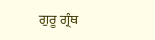ਗੁਰੂ ਗ੍ਰੰਥ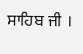ਸਾਹਿਬ ਜੀ ।